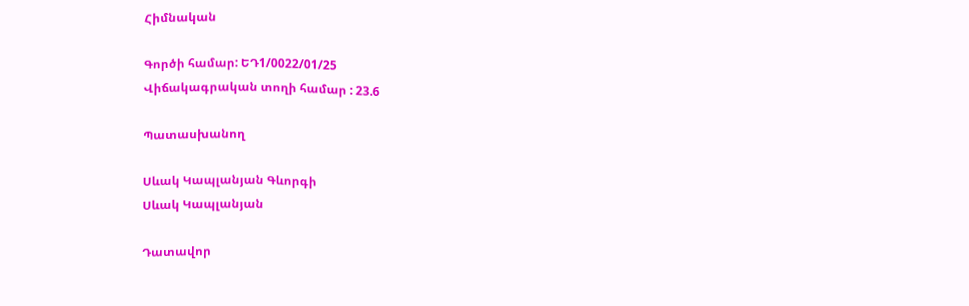Հիմնական

Գործի համար: ԵԴ1/0022/01/25
Վիճակագրական տողի համար : 23.6

Պատասխանող

Սևակ Կապլանյան Գևորգի
Սևակ Կապլանյան

Դատավոր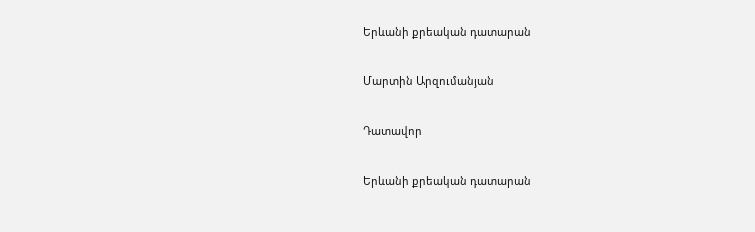Երևանի քրեական դատարան

Մարտին Արզումանյան

Դատավոր

Երևանի քրեական դատարան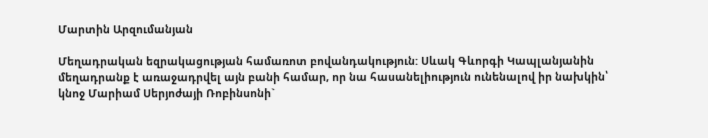Մարտին Արզումանյան

Մեղադրական եզրակացության համառոտ բովանդակություն: Սևակ Գևորգի Կապլանյանին մեղադրանք է առաջադրվել այն բանի համար, որ նա հասանելիություն ունենալով իր նախկին՝ կնոջ Մարիամ Սերյոժայի Ռոբինսոնի`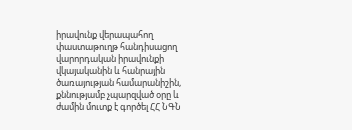իրավունք վերապահող փաստաթուղթ հանդիսացող վարորդական իրավունքի վկայականին և հանրային ծառայության համարանիշին, քննությամբ չպարզված օրը և ժամին մուտք է գործել ՀՀ ՆԳՆ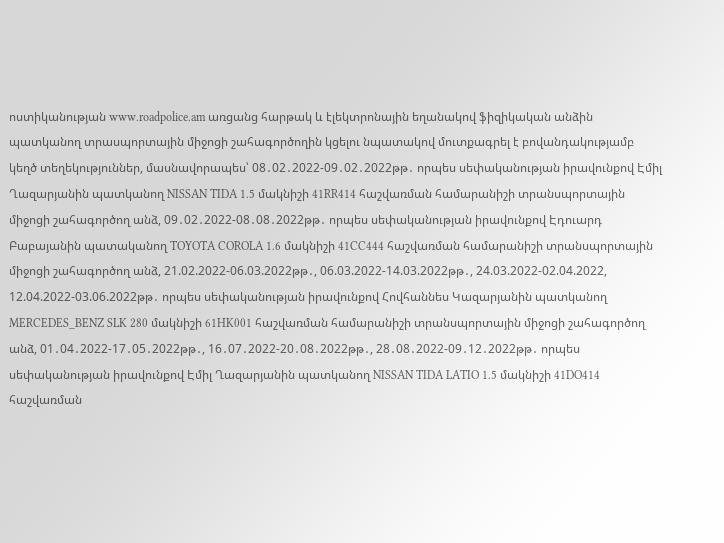ոստիկանության www.roadpolice.am առցանց հարթակ և էլեկտրոնային եղանակով ֆիզիկական անձին պատկանող տրասպորտային միջոցի շահագործողին կցելու նպատակով մուտքագրել է բովանդակությամբ կեղծ տեղեկություններ, մասնավորապես՝ 08․02․2022-09․02․2022թթ․ որպես սեփականության իրավունքով Էմիլ Ղազարյանին պատկանող NISSAN TIDA 1.5 մակնիշի 41RR414 հաշվառման համարանիշի տրանսպորտային միջոցի շահագործող անձ, 09․02․2022-08․08․2022թթ․ որպես սեփականության իրավունքով Էդուարդ Բաբայանին պատականող TOYOTA COROLA 1.6 մակնիշի 41CC444 հաշվառման համարանիշի տրանսպորտային միջոցի շահագործող անձ, 21.02.2022-06.03.2022թթ․, 06.03.2022-14.03.2022թթ․, 24.03.2022-02.04.2022, 12.04.2022-03.06.2022թթ․ որպես սեփականության իրավունքով Հովհաննես Կազարյանին պատկանող MERCEDES_BENZ SLK 280 մակնիշի 61HK001 հաշվառման համարանիշի տրանսպորտային միջոցի շահագործող անձ, 01․04․2022-17․05․2022թթ․, 16․07․2022-20․08․2022թթ․, 28․08․2022-09․12․2022թթ․ որպես սեփականության իրավունքով Էմիլ Ղազարյանին պատկանող NISSAN TIDA LATIO 1.5 մակնիշի 41DO414 հաշվառման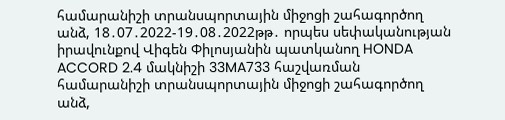համարանիշի տրանսպորտային միջոցի շահագործող անձ, 18․07․2022-19․08․2022թթ․ որպես սեփականության իրավունքով Վիգեն Փիլոսյանին պատկանող HONDA ACCORD 2.4 մակնիշի 33MA733 հաշվառման համարանիշի տրանսպորտային միջոցի շահագործող անձ,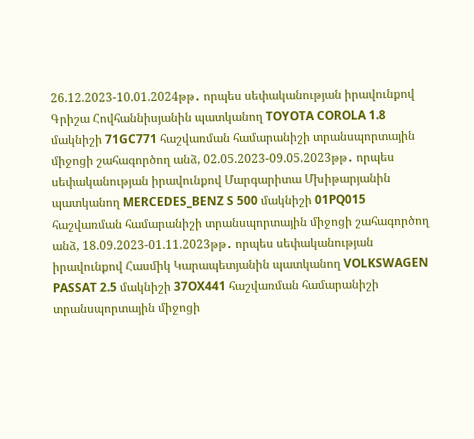26.12.2023-10.01.2024թթ․ որպես սեփականության իրավունքով Գրիշա Հովհաննիսյանին պատկանող TOYOTA COROLA 1.8 մակնիշի 71GC771 հաշվառման համարանիշի տրանսպորտային միջոցի շահագործող անձ, 02.05.2023-09.05.2023թթ․ որպես սեփականության իրավունքով Մարգարիտա Մխիթարյանին պատկանող MERCEDES_BENZ S 500 մակնիշի 01PQ015 հաշվառման համարանիշի տրանսպորտային միջոցի շահագործող անձ, 18.09.2023-01.11.2023թթ․ որպես սեփականության իրավունքով Հասմիկ Կարապետյանին պատկանող VOLKSWAGEN PASSAT 2.5 մակնիշի 37OX441 հաշվառման համարանիշի տրանսպորտային միջոցի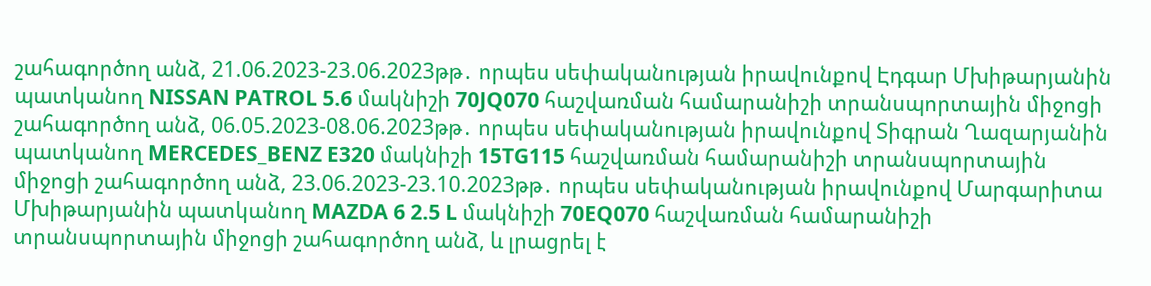շահագործող անձ, 21.06.2023-23.06.2023թթ․ որպես սեփականության իրավունքով Էդգար Մխիթարյանին պատկանող NISSAN PATROL 5.6 մակնիշի 70JQ070 հաշվառման համարանիշի տրանսպորտային միջոցի շահագործող անձ, 06.05.2023-08.06.2023թթ․ որպես սեփականության իրավունքով Տիգրան Ղազարյանին պատկանող MERCEDES_BENZ E320 մակնիշի 15TG115 հաշվառման համարանիշի տրանսպորտային միջոցի շահագործող անձ, 23.06.2023-23.10.2023թթ․ որպես սեփականության իրավունքով Մարգարիտա Մխիթարյանին պատկանող MAZDA 6 2.5 L մակնիշի 70EQ070 հաշվառման համարանիշի տրանսպորտային միջոցի շահագործող անձ, և լրացրել է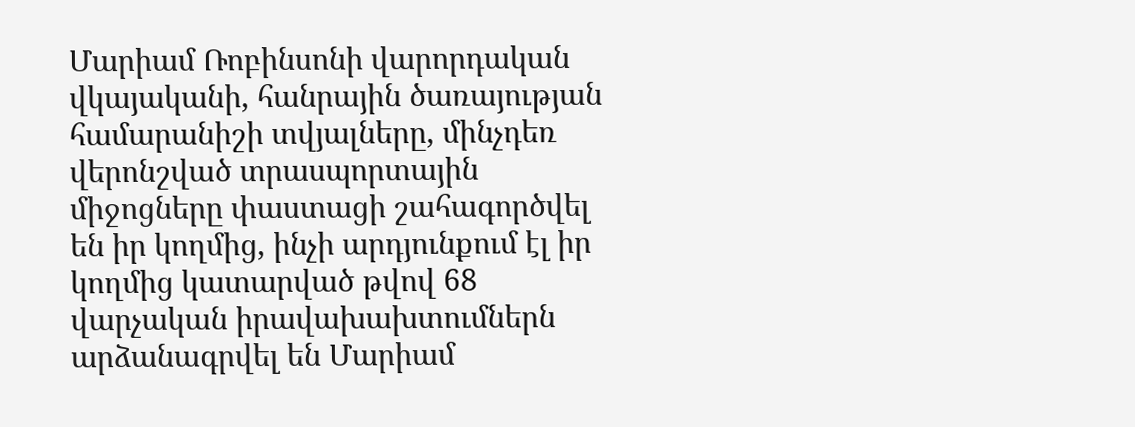Մարիամ Ռոբինսոնի վարորդական վկայականի, հանրային ծառայության համարանիշի տվյալները, մինչդեռ վերոնշված տրասպորտային միջոցները փաստացի շահագործվել են իր կողմից, ինչի արդյունքում էլ իր կողմից կատարված թվով 68 վարչական իրավախախտումներն արձանագրվել են Մարիամ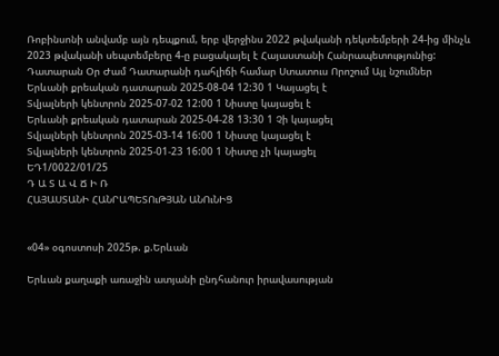Ռոբինսոնի անվամբ այն դեպքում, երբ վերջինս 2022 թվականի դեկտեմբերի 24-ից մինչև 2023 թվականի սեպտեմբերը 4-ը բացակայել է Հայաստանի Հանրապետությունից:
Դատարան Օր Ժամ Դատարանի դահլիճի համար Ստատուս Որոշում Այլ նշումներ
Երևանի քրեական դատարան 2025-08-04 12:30 1 Կայացել է
Տվյալների կենտրոն 2025-07-02 12:00 1 Նիստը կայացել է
Երևանի քրեական դատարան 2025-04-28 13:30 1 Չի կայացել
Տվյալների կենտրոն 2025-03-14 16:00 1 Նիստը կայացել է
Տվյալների կենտրոն 2025-01-23 16:00 1 Նիստը չի կայացել
ԵԴ1/0022/01/25
Դ Ա Տ Ա Վ Ճ Ի Ռ
ՀԱՅԱՍՏԱՆԻ ՀԱՆՐԱՊԵՏՈւԹՅԱՆ ԱՆՈւՆԻՑ


«04» օգոստոսի 2025թ. ք.Երևան

Երևան քաղաքի առաջին ատյանի ընդհանուր իրավասության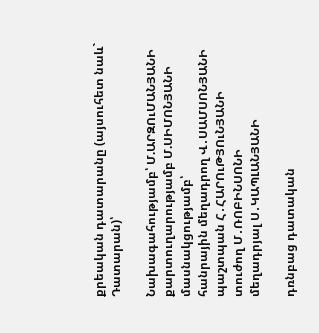քրեական դատարանը (այսուհետ նաև` Դատարան)՝

Նախագահությամբ՝ Մ.ԱՐԶՈւՄԱՆՅԱՆԻ
քարտուղարությամբ Մ.ՍԻՄՈՆՅԱՆԻ
մասնակցությամբ՝
հանրային մեղադրող Վ․ՍԱՄՍՈՆՅԱՆԻ
պաշտպան Հ․ՀԱՐՈւԹՅՈւՆՅԱՆԻ
տուժող Մ․ՌՈԲԻՆՍՈՆԻ
մեղադրյալ Ս․ԿԱՊԼԱՆՅԱՆԻ

դռնբաց դատական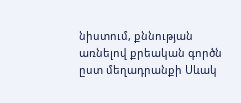նիստում, քննության առնելով քրեական գործն ըստ մեղադրանքի Սևակ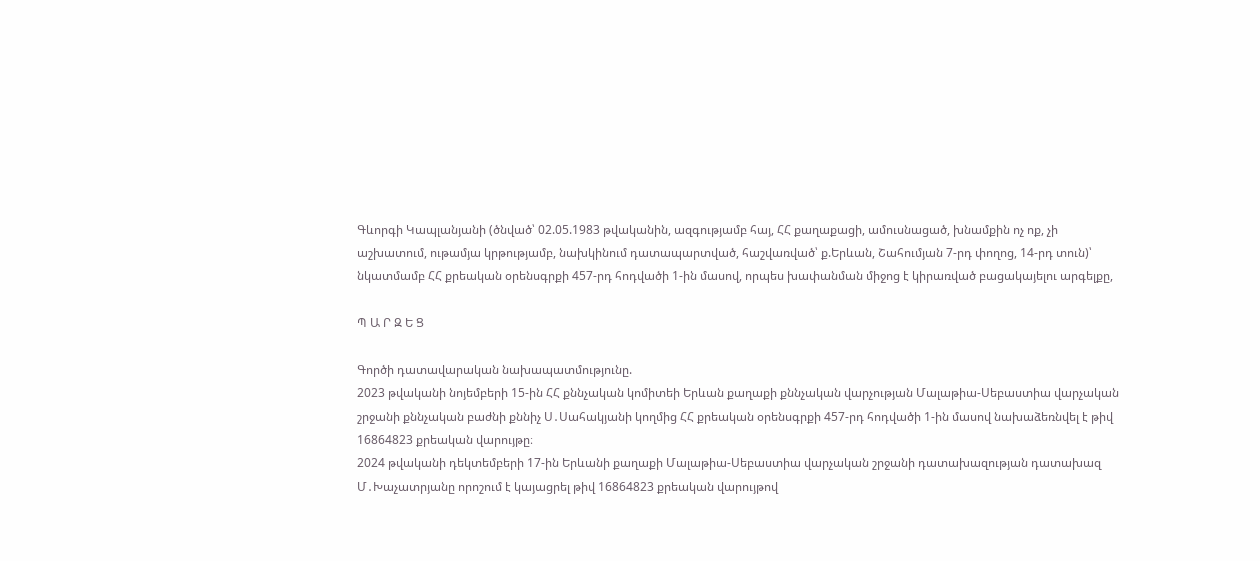Գևորգի Կապլանյանի (ծնված՝ 02.05.1983 թվականին, ազգությամբ հայ, ՀՀ քաղաքացի, ամուսնացած, խնամքին ոչ ոք, չի աշխատում, ութամյա կրթությամբ, նախկինում դատապարտված, հաշվառված՝ ք.Երևան, Շահումյան 7-րդ փողոց, 14-րդ տուն)՝ նկատմամբ ՀՀ քրեական օրենսգրքի 457-րդ հոդվածի 1-ին մասով, որպես խափանման միջոց է կիրառված բացակայելու արգելքը,

Պ Ա Ր Զ Ե Ց

Գործի դատավարական նախապատմությունը.
2023 թվականի նոյեմբերի 15-ին ՀՀ քննչական կոմիտեի Երևան քաղաքի քննչական վարչության Մալաթիա-Սեբաստիա վարչական շրջանի քննչական բաժնի քննիչ Ս․Սահակյանի կողմից ՀՀ քրեական օրենսգրքի 457-րդ հոդվածի 1-ին մասով նախաձեռնվել է թիվ 16864823 քրեական վարույթը։
2024 թվականի դեկտեմբերի 17-ին Երևանի քաղաքի Մալաթիա-Սեբաստիա վարչական շրջանի դատախազության դատախազ Մ․Խաչատրյանը որոշում է կայացրել թիվ 16864823 քրեական վարույթով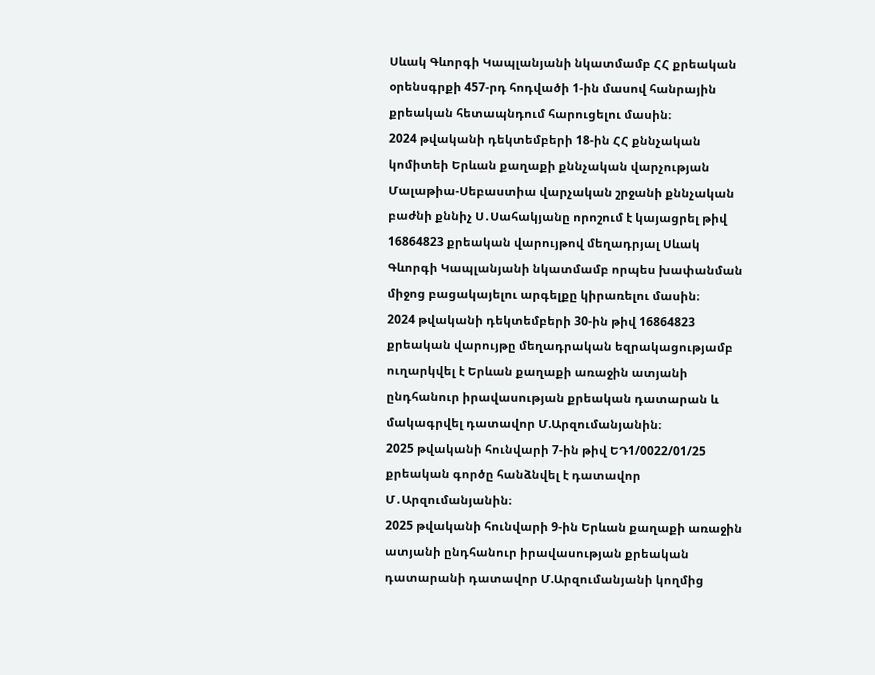Սևակ Գևորգի Կապլանյանի նկատմամբ ՀՀ քրեական օրենսգրքի 457-րդ հոդվածի 1-ին մասով հանրային քրեական հետապնդում հարուցելու մասին։
2024 թվականի դեկտեմբերի 18-ին ՀՀ քննչական կոմիտեի Երևան քաղաքի քննչական վարչության Մալաթիա-Սեբաստիա վարչական շրջանի քննչական բաժնի քննիչ Ս․Սահակյանը որոշում է կայացրել թիվ 16864823 քրեական վարույթով մեղադրյալ Սևակ Գևորգի Կապլանյանի նկատմամբ որպես խափանման միջոց բացակայելու արգելքը կիրառելու մասին։
2024 թվականի դեկտեմբերի 30-ին թիվ 16864823 քրեական վարույթը մեղադրական եզրակացությամբ ուղարկվել է Երևան քաղաքի առաջին ատյանի ընդհանուր իրավասության քրեական դատարան և մակագրվել դատավոր Մ.Արզումանյանին։
2025 թվականի հունվարի 7-ին թիվ ԵԴ1/0022/01/25 քրեական գործը հանձնվել է դատավոր Մ․Արզումանյանին։
2025 թվականի հունվարի 9-ին Երևան քաղաքի առաջին ատյանի ընդհանուր իրավասության քրեական դատարանի դատավոր Մ.Արզումանյանի կողմից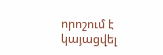որոշում է կայացվել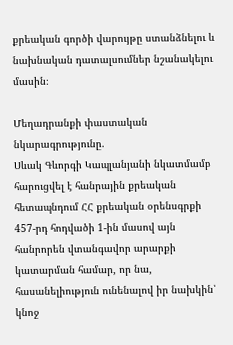քրեական գործի վարույթը ստանձնելու և նախնական դատալսումներ նշանակելու մասին։

Մեղադրանքի փաստական նկարագրությունը.
Սևակ Գևորգի Կապլանյանի նկատմամբ հարուցվել է հանրային քրեական հետապնդում ՀՀ քրեական օրենսգրքի 457-րդ հոդվածի 1-ին մասով այն հանրորեն վտանգավոր արարքի կատարման համար, որ նա, հասանելիություն ունենալով իր նախկին՝ կնոջ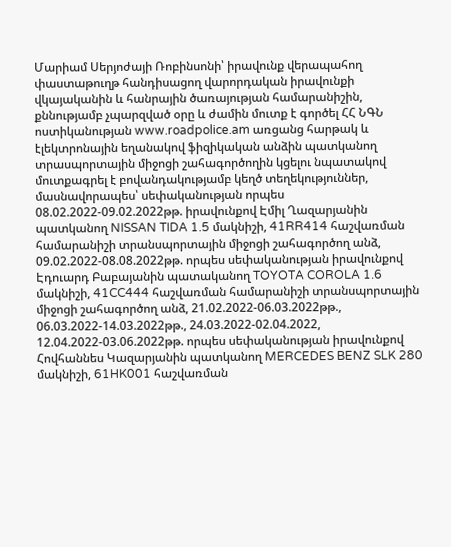Մարիամ Սերյոժայի Ռոբինսոնի՝ իրավունք վերապահող փաստաթուղթ հանդիսացող վարորդական իրավունքի վկայականին և հանրային ծառայության համարանիշին, քննությամբ չպարզված օրը և ժամին մուտք է գործել ՀՀ ՆԳՆ ոստիկանության www.roadpolice.am առցանց հարթակ և էլեկտրոնային եղանակով ֆիզիկական անձին պատկանող տրասպորտային միջոցի շահագործողին կցելու նպատակով մուտքագրել է բովանդակությամբ կեղծ տեղեկություններ, մասնավորապես՝ սեփականության որպես 08.02.2022-09.02.2022թթ. իրավունքով Էմիլ Ղազարյանին պատկանող NISSAN TIDA 1.5 մակնիշի, 41RR414 հաշվառման համարանիշի տրանսպորտային միջոցի շահագործող անձ, 09.02.2022-08.08.2022թթ. որպես սեփականության իրավունքով Էդուարդ Բաբայանին պատականող TOYOTA COROLA 1.6 մակնիշի, 41CC444 հաշվառման համարանիշի տրանսպորտային միջոցի շահագործող անձ, 21.02.2022-06.03.2022թթ., 06.03.2022-14.03.2022թթ., 24.03.2022-02.04.2022, 12.04.2022-03.06.2022թթ. որպես սեփականության իրավունքով Հովհաննես Կազարյանին պատկանող MERCEDES BENZ SLK 280 մակնիշի, 61HK001 հաշվառման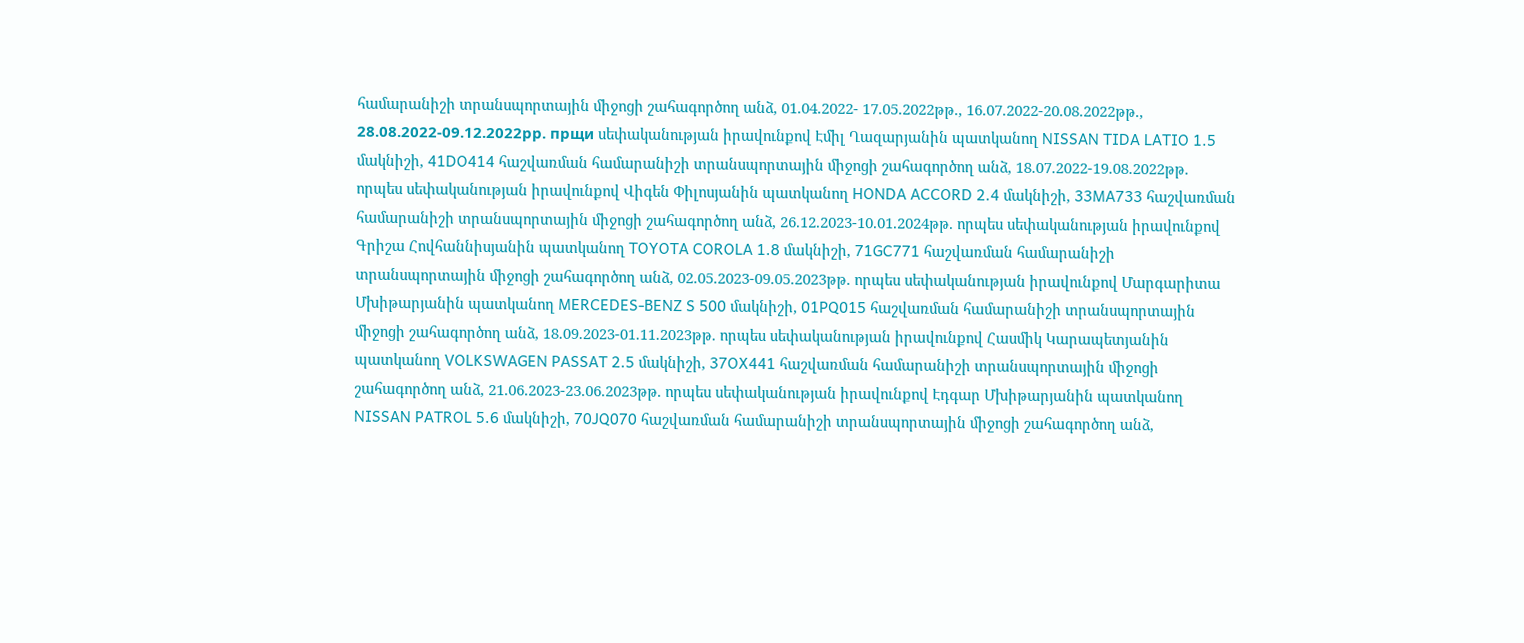համարանիշի տրանսպորտային միջոցի շահագործող անձ, 01.04.2022- 17.05.2022թթ., 16.07.2022-20.08.2022թթ., 28.08.2022-09.12.2022рр. прщи սեփականության իրավունքով Էմիլ Ղազարյանին պատկանող NISSAN TIDA LATIO 1.5 մակնիշի, 41DO414 հաշվառման համարանիշի տրանսպորտային միջոցի շահագործող անձ, 18.07.2022-19.08.2022թթ. որպես սեփականության իրավունքով Վիգեն Փիլոսյանին պատկանող HONDA ACCORD 2.4 մակնիշի, 33MA733 հաշվառման համարանիշի տրանսպորտային միջոցի շահագործող անձ, 26.12.2023-10.01.2024թթ. որպես սեփականության իրավունքով Գրիշա Հովհաննիսյանին պատկանող TOYOTA COROLA 1.8 մակնիշի, 71GC771 հաշվառման համարանիշի տրանսպորտային միջոցի շահագործող անձ, 02.05.2023-09.05.2023թթ. որպես սեփականության իրավունքով Մարգարիտա Մխիթարյանին պատկանող MERCEDES-BENZ S 500 մակնիշի, 01PQ015 հաշվառման համարանիշի տրանսպորտային միջոցի շահագործող անձ, 18.09.2023-01.11.2023թթ. որպես սեփականության իրավունքով Հասմիկ Կարապետյանին պատկանող VOLKSWAGEN PASSAT 2.5 մակնիշի, 37OX441 հաշվառման համարանիշի տրանսպորտային միջոցի շահագործող անձ, 21.06.2023-23.06.2023թթ. որպես սեփականության իրավունքով Էդգար Մխիթարյանին պատկանող NISSAN PATROL 5.6 մակնիշի, 70JQ070 հաշվառման համարանիշի տրանսպորտային միջոցի շահագործող անձ,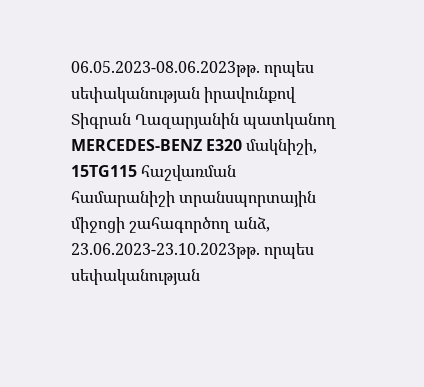06.05.2023-08.06.2023թթ. որպես սեփականության իրավունքով Տիգրան Ղազարյանին պատկանող MERCEDES-BENZ E320 մակնիշի, 15TG115 հաշվառման համարանիշի տրանսպորտային միջոցի շահագործող անձ, 23.06.2023-23.10.2023թթ. որպես սեփականության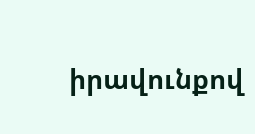իրավունքով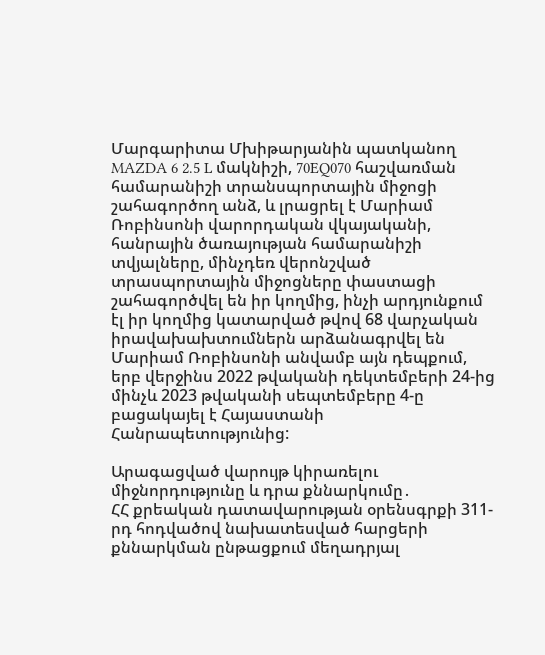Մարգարիտա Մխիթարյանին պատկանող MAZDA 6 2.5 L մակնիշի, 70EQ070 հաշվառման համարանիշի տրանսպորտային միջոցի շահագործող անձ, և լրացրել է Մարիամ Ռոբինսոնի վարորդական վկայականի, հանրային ծառայության համարանիշի տվյալները, մինչդեռ վերոնշված տրասպորտային միջոցները փաստացի շահագործվել են իր կողմից, ինչի արդյունքում էլ իր կողմից կատարված թվով 68 վարչական իրավախախտումներն արձանագրվել են Մարիամ Ռոբինսոնի անվամբ այն դեպքում, երբ վերջինս 2022 թվականի դեկտեմբերի 24-ից մինչև 2023 թվականի սեպտեմբերը 4-ը բացակայել է Հայաստանի Հանրապետությունից:

Արագացված վարույթ կիրառելու միջնորդությունը և դրա քննարկումը․
ՀՀ քրեական դատավարության օրենսգրքի 311-րդ հոդվածով նախատեսված հարցերի քննարկման ընթացքում մեղադրյալ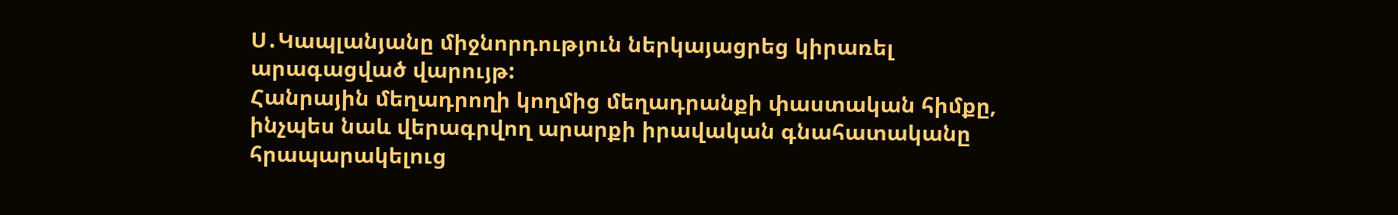Ս․Կապլանյանը միջնորդություն ներկայացրեց կիրառել արագացված վարույթ:
Հանրային մեղադրողի կողմից մեղադրանքի փաստական հիմքը, ինչպես նաև վերագրվող արարքի իրավական գնահատականը հրապարակելուց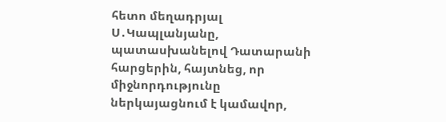հետո մեղադրյալ Ս․Կապլանյանը, պատասխանելով Դատարանի հարցերին, հայտնեց, որ միջնորդությունը ներկայացնում է կամավոր,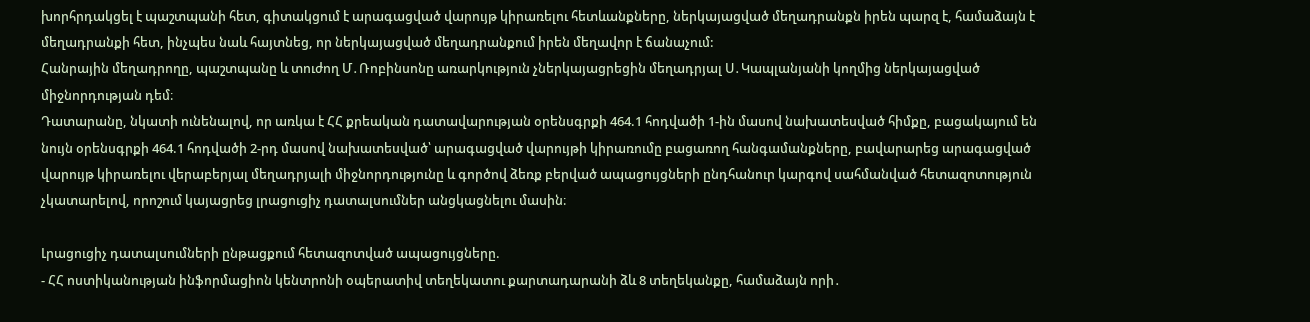խորհրդակցել է պաշտպանի հետ, գիտակցում է արագացված վարույթ կիրառելու հետևանքները, ներկայացված մեղադրանքն իրեն պարզ է, համաձայն է մեղադրանքի հետ, ինչպես նաև հայտնեց, որ ներկայացված մեղադրանքում իրեն մեղավոր է ճանաչում:
Հանրային մեղադրողը, պաշտպանը և տուժող Մ․Ռոբինսոնը առարկություն չներկայացրեցին մեղադրյալ Ս․Կապլանյանի կողմից ներկայացված միջնորդության դեմ։
Դատարանը, նկատի ունենալով, որ առկա է ՀՀ քրեական դատավարության օրենսգրքի 464.1 հոդվածի 1-ին մասով նախատեսված հիմքը, բացակայում են նույն օրենսգրքի 464.1 հոդվածի 2-րդ մասով նախատեսված՝ արագացված վարույթի կիրառումը բացառող հանգամանքները, բավարարեց արագացված վարույթ կիրառելու վերաբերյալ մեղադրյալի միջնորդությունը և գործով ձեռք բերված ապացույցների ընդհանուր կարգով սահմանված հետազոտություն չկատարելով, որոշում կայացրեց լրացուցիչ դատալսումներ անցկացնելու մասին։

Լրացուցիչ դատալսումների ընթացքում հետազոտված ապացույցները.
- ՀՀ ոստիկանության ինֆորմացիոն կենտրոնի օպերատիվ տեղեկատու քարտադարանի ձև 8 տեղեկանքը, համաձայն որի․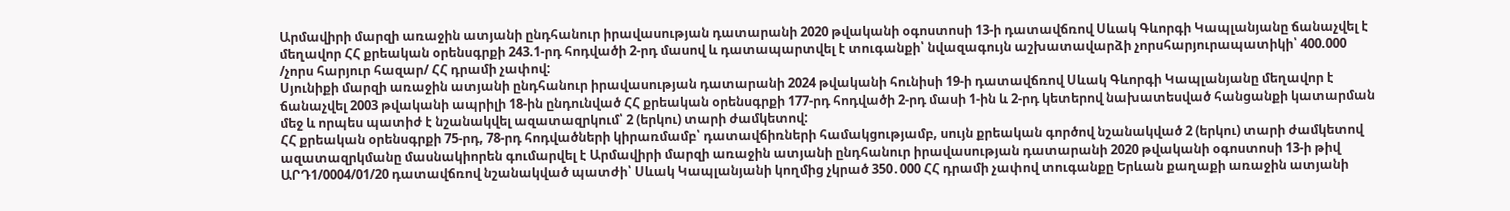Արմավիրի մարզի առաջին ատյանի ընդհանուր իրավասության դատարանի 2020 թվականի օգոստոսի 13-ի դատավճռով Սևակ Գևորգի Կապլանյանը ճանաչվել է մեղավոր ՀՀ քրեական օրենսգրքի 243.1-րդ հոդվածի 2-րդ մասով և դատապարտվել է տուգանքի՝ նվազագույն աշխատավարձի չորսհարյուրապատիկի՝ 400.000 /չորս հարյուր հազար/ ՀՀ դրամի չափով:
Սյունիքի մարզի առաջին ատյանի ընդհանուր իրավասության դատարանի 2024 թվականի հունիսի 19-ի դատավճռով Սևակ Գևորգի Կապլանյանը մեղավոր է ճանաչվել 2003 թվականի ապրիլի 18-ին ընդունված ՀՀ քրեական օրենսգրքի 177-րդ հոդվածի 2-րդ մասի 1-ին և 2-րդ կետերով նախատեսված հանցանքի կատարման մեջ և որպես պատիժ է նշանակվել ազատազրկում՝ 2 (երկու) տարի ժամկետով:
ՀՀ քրեական օրենսգրքի 75-րդ, 78-րդ հոդվածների կիրառմամբ՝ դատավճիռների համակցությամբ, սույն քրեական գործով նշանակված 2 (երկու) տարի ժամկետով ազատազրկմանը մասնակիորեն գումարվել է Արմավիրի մարզի առաջին ատյանի ընդհանուր իրավասության դատարանի 2020 թվականի օգոստոսի 13-ի թիվ ԱՐԴ1/0004/01/20 դատավճռով նշանակված պատժի՝ Սևակ Կապլանյանի կողմից չկրած 350․000 ՀՀ դրամի չափով տուգանքը Երևան քաղաքի առաջին ատյանի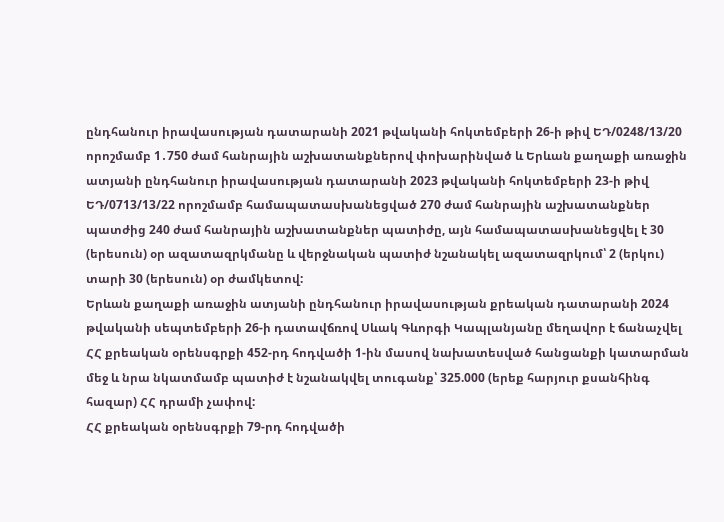ընդհանուր իրավասության դատարանի 2021 թվականի հոկտեմբերի 26-ի թիվ ԵԴ/0248/13/20 որոշմամբ 1․750 ժամ հանրային աշխատանքներով փոխարինված և Երևան քաղաքի առաջին ատյանի ընդհանուր իրավասության դատարանի 2023 թվականի հոկտեմբերի 23-ի թիվ ԵԴ/0713/13/22 որոշմամբ համապատասխանեցված 270 ժամ հանրային աշխատանքներ պատժից 240 ժամ հանրային աշխատանքներ պատիժը, այն համապատասխանեցվել է 30 (երեսուն) օր ազատազրկմանը և վերջնական պատիժ նշանակել ազատազրկում՝ 2 (երկու) տարի 30 (երեսուն) օր ժամկետով:
Երևան քաղաքի առաջին ատյանի ընդհանուր իրավասության քրեական դատարանի 2024 թվականի սեպտեմբերի 26-ի դատավճռով Սևակ Գևորգի Կապլանյանը մեղավոր է ճանաչվել ՀՀ քրեական օրենսգրքի 452-րդ հոդվածի 1-ին մասով նախատեսված հանցանքի կատարման մեջ և նրա նկատմամբ պատիժ է նշանակվել տուգանք՝ 325.000 (երեք հարյուր քսանհինգ հազար) ՀՀ դրամի չափով:
ՀՀ քրեական օրենսգրքի 79-րդ հոդվածի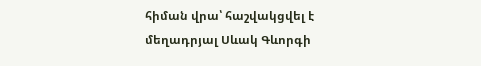հիման վրա՝ հաշվակցվել է մեղադրյալ Սևակ Գևորգի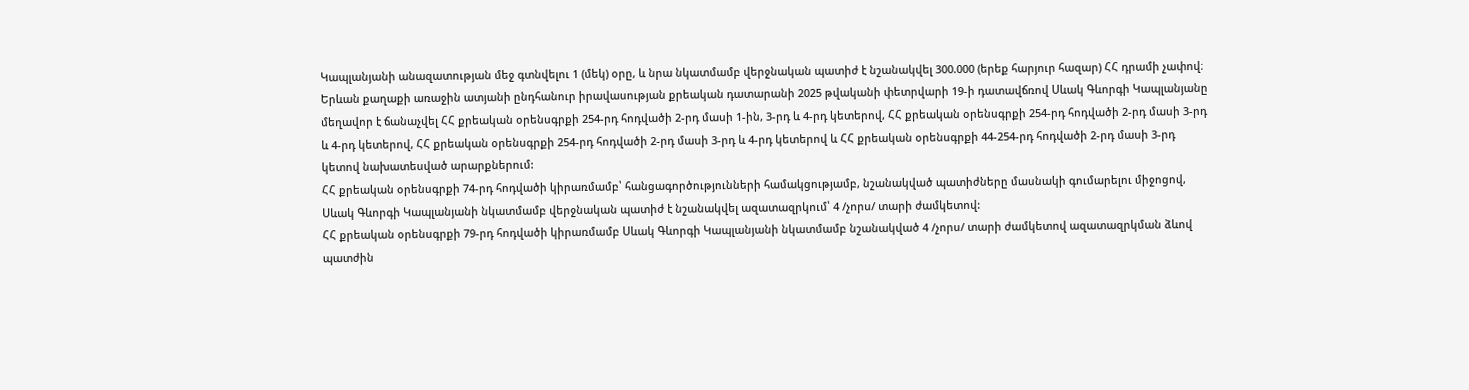Կապլանյանի անազատության մեջ գտնվելու 1 (մեկ) օրը, և նրա նկատմամբ վերջնական պատիժ է նշանակվել 300.000 (երեք հարյուր հազար) ՀՀ դրամի չափով։
Երևան քաղաքի առաջին ատյանի ընդհանուր իրավասության քրեական դատարանի 2025 թվականի փետրվարի 19-ի դատավճռով Սևակ Գևորգի Կապլանյանը մեղավոր է ճանաչվել ՀՀ քրեական օրենսգրքի 254-րդ հոդվածի 2-րդ մասի 1-ին, 3-րդ և 4-րդ կետերով, ՀՀ քրեական օրենսգրքի 254-րդ հոդվածի 2-րդ մասի 3-րդ և 4-րդ կետերով, ՀՀ քրեական օրենսգրքի 254-րդ հոդվածի 2-րդ մասի 3-րդ և 4-րդ կետերով և ՀՀ քրեական օրենսգրքի 44-254-րդ հոդվածի 2-րդ մասի 3-րդ կետով նախատեսված արարքներում:
ՀՀ քրեական օրենսգրքի 74-րդ հոդվածի կիրառմամբ՝ հանցագործությունների համակցությամբ, նշանակված պատիժները մասնակի գումարելու միջոցով, Սևակ Գևորգի Կապլանյանի նկատմամբ վերջնական պատիժ է նշանակվել ազատազրկում՝ 4 /չորս/ տարի ժամկետով:
ՀՀ քրեական օրենսգրքի 79-րդ հոդվածի կիրառմամբ Սևակ Գևորգի Կապլանյանի նկատմամբ նշանակված 4 /չորս/ տարի ժամկետով ազատազրկման ձևով պատժին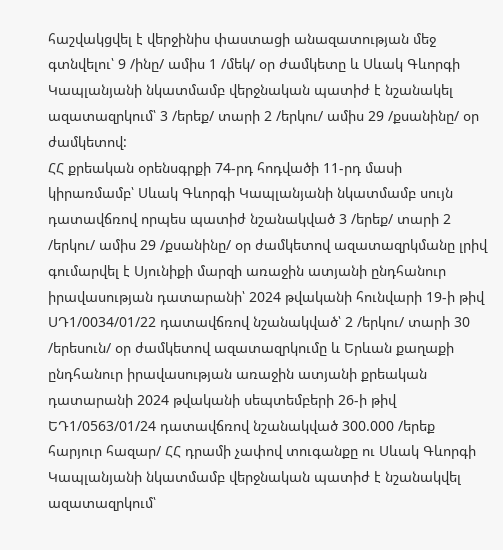հաշվակցվել է վերջինիս փաստացի անազատության մեջ գտնվելու՝ 9 /ինը/ ամիս 1 /մեկ/ օր ժամկետը և Սևակ Գևորգի Կապլանյանի նկատմամբ վերջնական պատիժ է նշանակել ազատազրկում՝ 3 /երեք/ տարի 2 /երկու/ ամիս 29 /քսանինը/ օր ժամկետով:
ՀՀ քրեական օրենսգրքի 74-րդ հոդվածի 11-րդ մասի կիրառմամբ՝ Սևակ Գևորգի Կապլանյանի նկատմամբ սույն դատավճռով որպես պատիժ նշանակված 3 /երեք/ տարի 2 /երկու/ ամիս 29 /քսանինը/ օր ժամկետով ազատազրկմանը լրիվ գումարվել է Սյունիքի մարզի առաջին ատյանի ընդհանուր իրավասության դատարանի՝ 2024 թվականի հունվարի 19-ի թիվ ՍԴ1/0034/01/22 դատավճռով նշանակված՝ 2 /երկու/ տարի 30 /երեսուն/ օր ժամկետով ազատազրկումը և Երևան քաղաքի ընդհանուր իրավասության առաջին ատյանի քրեական դատարանի 2024 թվականի սեպտեմբերի 26-ի թիվ ԵԴ1/0563/01/24 դատավճռով նշանակված 300.000 /երեք հարյուր հազար/ ՀՀ դրամի չափով տուգանքը ու Սևակ Գևորգի Կապլանյանի նկատմամբ վերջնական պատիժ է նշանակվել ազատազրկում՝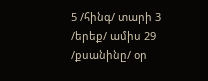5 /հինգ/ տարի 3 /երեք/ ամիս 29 /քսանինը/ օր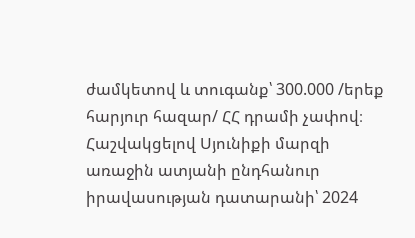ժամկետով և տուգանք՝ 300.000 /երեք հարյուր հազար/ ՀՀ դրամի չափով։ Հաշվակցելով Սյունիքի մարզի առաջին ատյանի ընդհանուր իրավասության դատարանի՝ 2024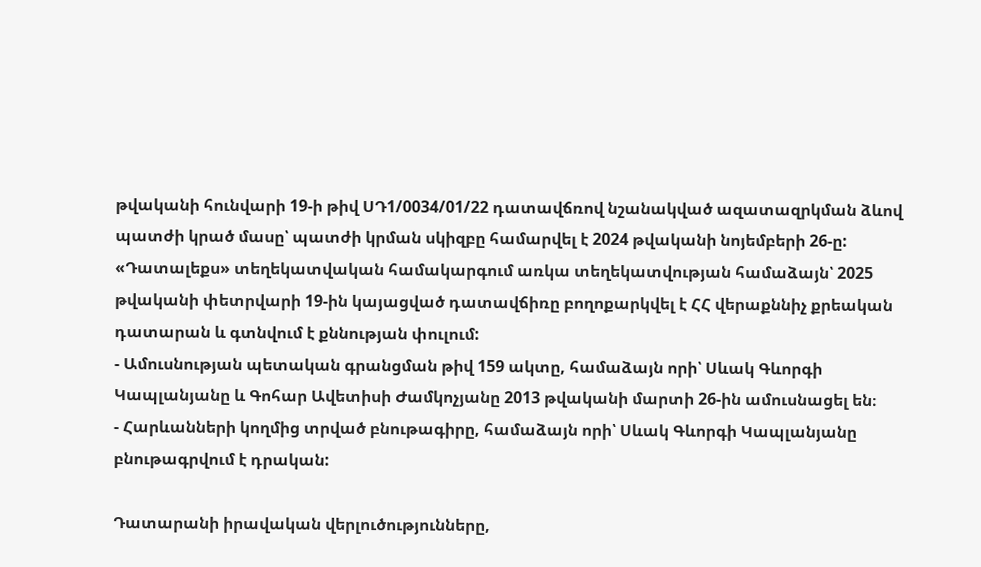թվականի հունվարի 19-ի թիվ ՍԴ1/0034/01/22 դատավճռով նշանակված ազատազրկման ձևով պատժի կրած մասը՝ պատժի կրման սկիզբը համարվել է 2024 թվականի նոյեմբերի 26-ը:
«Դատալեքս» տեղեկատվական համակարգում առկա տեղեկատվության համաձայն՝ 2025 թվականի փետրվարի 19-ին կայացված դատավճիռը բողոքարկվել է ՀՀ վերաքննիչ քրեական դատարան և գտնվում է քննության փուլում:
- Ամուսնության պետական գրանցման թիվ 159 ակտը, համաձայն որի՝ Սևակ Գևորգի Կապլանյանը և Գոհար Ավետիսի Ժամկոչյանը 2013 թվականի մարտի 26-ին ամուսնացել են։
- Հարևանների կողմից տրված բնութագիրը, համաձայն որի՝ Սևակ Գևորգի Կապլանյանը բնութագրվում է դրական:

Դատարանի իրավական վերլուծությունները,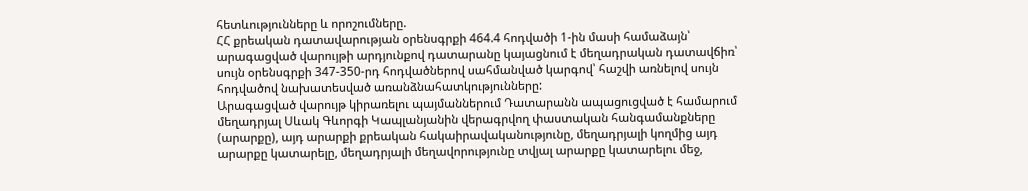հետևությունները և որոշումները.
ՀՀ քրեական դատավարության օրենսգրքի 464.4 հոդվածի 1-ին մասի համաձայն՝ արագացված վարույթի արդյունքով դատարանը կայացնում է մեղադրական դատավճիռ՝ սույն օրենսգրքի 347-350-րդ հոդվածներով սահմանված կարգով՝ հաշվի առնելով սույն հոդվածով նախատեսված առանձնահատկությունները:
Արագացված վարույթ կիրառելու պայմաններում Դատարանն ապացուցված է համարում մեղադրյալ Սևակ Գևորգի Կապլանյանին վերագրվող փաստական հանգամանքները (արարքը), այդ արարքի քրեական հակաիրավականությունը, մեղադրյալի կողմից այդ արարքը կատարելը, մեղադրյալի մեղավորությունը տվյալ արարքը կատարելու մեջ,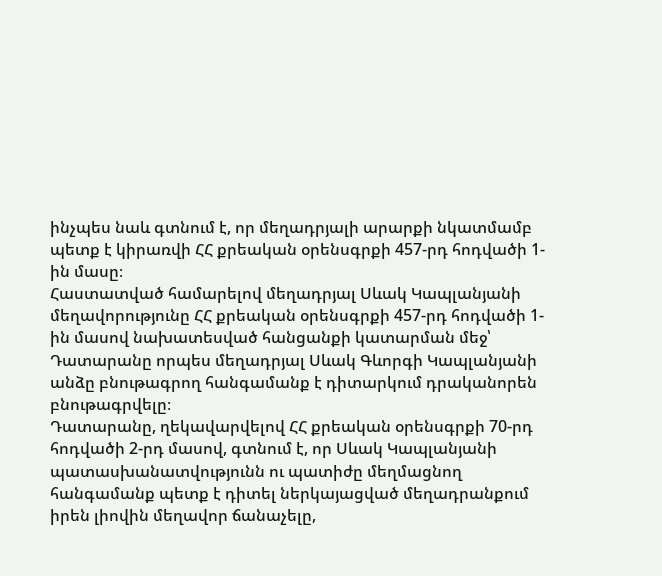ինչպես նաև գտնում է, որ մեղադրյալի արարքի նկատմամբ պետք է կիրառվի ՀՀ քրեական օրենսգրքի 457-րդ հոդվածի 1-ին մասը։
Հաստատված համարելով մեղադրյալ Սևակ Կապլանյանի մեղավորությունը ՀՀ քրեական օրենսգրքի 457-րդ հոդվածի 1-ին մասով նախատեսված հանցանքի կատարման մեջ՝ Դատարանը որպես մեղադրյալ Սևակ Գևորգի Կապլանյանի անձը բնութագրող հանգամանք է դիտարկում դրականորեն բնութագրվելը։
Դատարանը, ղեկավարվելով ՀՀ քրեական օրենսգրքի 70-րդ հոդվածի 2-րդ մասով, գտնում է, որ Սևակ Կապլանյանի պատասխանատվությունն ու պատիժը մեղմացնող հանգամանք պետք է դիտել ներկայացված մեղադրանքում իրեն լիովին մեղավոր ճանաչելը,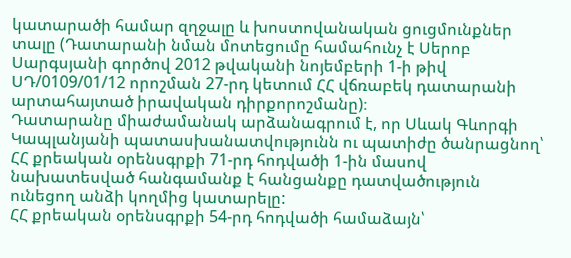կատարածի համար զղջալը և խոստովանական ցուցմունքներ տալը (Դատարանի նման մոտեցումը համահունչ է Սերոբ Սարգսյանի գործով 2012 թվականի նոյեմբերի 1-ի թիվ ՍԴ/0109/01/12 որոշման 27-րդ կետում ՀՀ վճռաբեկ դատարանի արտահայտած իրավական դիրքորոշմանը)։
Դատարանը միաժամանակ արձանագրում է, որ Սևակ Գևորգի Կապլանյանի պատասխանատվությունն ու պատիժը ծանրացնող՝ ՀՀ քրեական օրենսգրքի 71-րդ հոդվածի 1-ին մասով նախատեսված հանգամանք է հանցանքը դատվածություն ունեցող անձի կողմից կատարելը:
ՀՀ քրեական օրենսգրքի 54-րդ հոդվածի համաձայն՝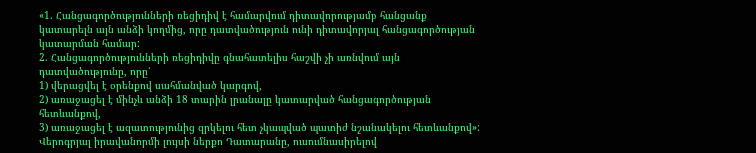«1. Հանցագործությունների ռեցիդիվ է համարվում դիտավորությամբ հանցանք կատարելն այն անձի կողմից, որը դատվածություն ունի դիտավորյալ հանցագործության կատարման համար:
2. Հանցագործությունների ռեցիդիվը գնահատելիս հաշվի չի առնվում այն դատվածությունը, որը՝
1) վերացվել է օրենքով սահմանված կարգով,
2) առաջացել է մինչև անձի 18 տարին լրանալը կատարված հանցագործության հետևանքով,
3) առաջացել է ազատությունից զրկելու հետ չկապված պատիժ նշանակելու հետևանքով»:
Վերոգրյալ իրավանորմի լույսի ներքո Դատարանը, ուսումնասիրելով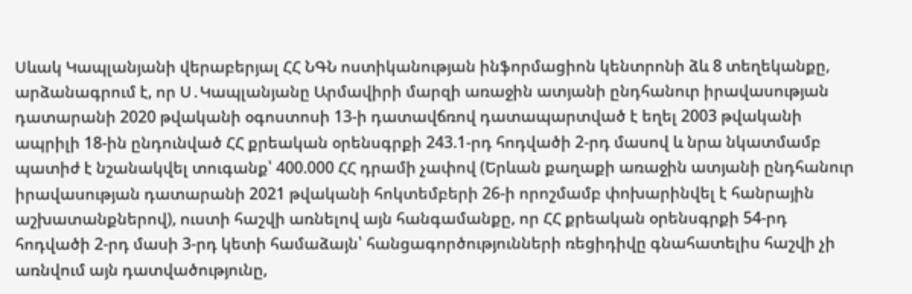Սևակ Կապլանյանի վերաբերյալ ՀՀ ՆԳՆ ոստիկանության ինֆորմացիոն կենտրոնի ձև 8 տեղեկանքը, արձանագրում է, որ Ս․Կապլանյանը Արմավիրի մարզի առաջին ատյանի ընդհանուր իրավասության դատարանի 2020 թվականի օգոստոսի 13-ի դատավճռով դատապարտված է եղել 2003 թվականի ապրիլի 18-ին ընդունված ՀՀ քրեական օրենսգրքի 243.1-րդ հոդվածի 2-րդ մասով և նրա նկատմամբ պատիժ է նշանակվել տուգանք՝ 400.000 ՀՀ դրամի չափով (Երևան քաղաքի առաջին ատյանի ընդհանուր իրավասության դատարանի 2021 թվականի հոկտեմբերի 26-ի որոշմամբ փոխարինվել է հանրային աշխատանքներով), ուստի հաշվի առնելով այն հանգամանքը, որ ՀՀ քրեական օրենսգրքի 54-րդ հոդվածի 2-րդ մասի 3-րդ կետի համաձայն՝ հանցագործությունների ռեցիդիվը գնահատելիս հաշվի չի առնվում այն դատվածությունը,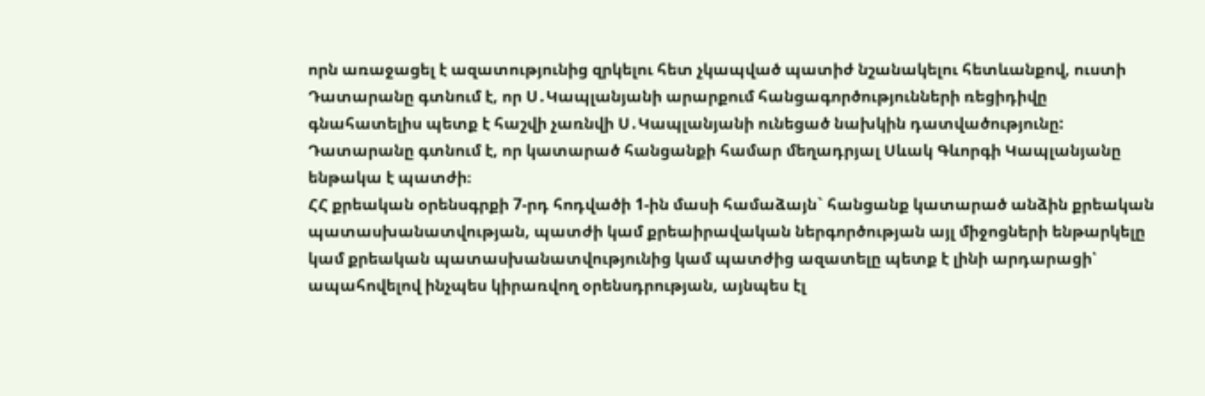որն առաջացել է ազատությունից զրկելու հետ չկապված պատիժ նշանակելու հետևանքով, ուստի Դատարանը գտնում է, որ Ս․Կապլանյանի արարքում հանցագործությունների ռեցիդիվը գնահատելիս պետք է հաշվի չառնվի Ս․Կապլանյանի ունեցած նախկին դատվածությունը:
Դատարանը գտնում է, որ կատարած հանցանքի համար մեղադրյալ Սևակ Գևորգի Կապլանյանը ենթակա է պատժի։
ՀՀ քրեական օրենսգրքի 7-րդ հոդվածի 1-ին մասի համաձայն` հանցանք կատարած անձին քրեական պատասխանատվության, պատժի կամ քրեաիրավական ներգործության այլ միջոցների ենթարկելը կամ քրեական պատասխանատվությունից կամ պատժից ազատելը պետք է լինի արդարացի՝ ապահովելով ինչպես կիրառվող օրենսդրության, այնպես էլ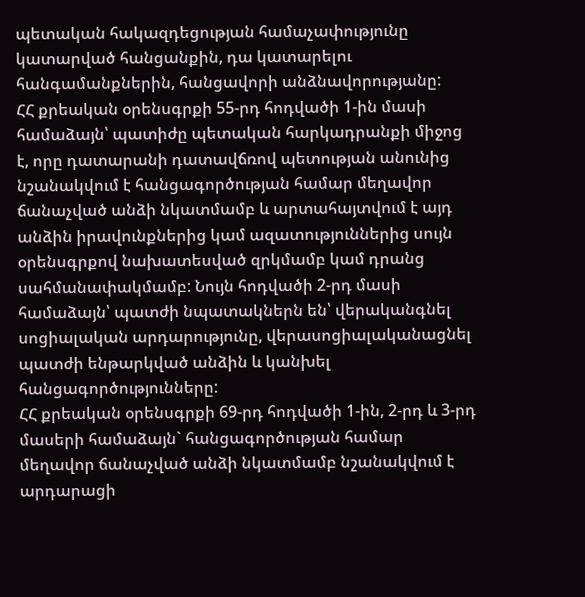պետական հակազդեցության համաչափությունը կատարված հանցանքին, դա կատարելու հանգամանքներին, հանցավորի անձնավորությանը:
ՀՀ քրեական օրենսգրքի 55-րդ հոդվածի 1-ին մասի համաձայն՝ պատիժը պետական հարկադրանքի միջոց է, որը դատարանի դատավճռով պետության անունից նշանակվում է հանցագործության համար մեղավոր ճանաչված անձի նկատմամբ և արտահայտվում է այդ անձին իրավունքներից կամ ազատություններից սույն օրենսգրքով նախատեսված զրկմամբ կամ դրանց սահմանափակմամբ: Նույն հոդվածի 2-րդ մասի համաձայն՝ պատժի նպատակներն են՝ վերականգնել սոցիալական արդարությունը, վերասոցիալականացնել պատժի ենթարկված անձին և կանխել հանցագործությունները:
ՀՀ քրեական օրենսգրքի 69-րդ հոդվածի 1-ին, 2-րդ և 3-րդ մասերի համաձայն` հանցագործության համար մեղավոր ճանաչված անձի նկատմամբ նշանակվում է արդարացի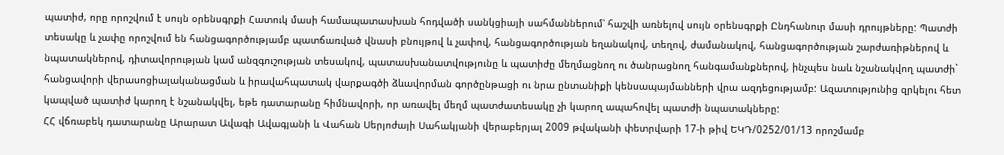պատիժ, որը որոշվում է սույն օրենսգրքի Հատուկ մասի համապատասխան հոդվածի սանկցիայի սահմաններում՝ հաշվի առնելով սույն օրենսգրքի Ընդհանուր մասի դրույթները: Պատժի տեսակը և չափը որոշվում են հանցագործությամբ պատճառված վնասի բնույթով և չափով, հանցագործության եղանակով, տեղով, ժամանակով, հանցագործության շարժառիթներով և նպատակներով, դիտավորության կամ անզգուշության տեսակով, պատասխանատվությունը և պատիժը մեղմացնող ու ծանրացնող հանգամանքներով, ինչպես նաև նշանակվող պատժի` հանցավորի վերասոցիալականացման և իրավահպատակ վարքագծի ձևավորման գործընթացի ու նրա ընտանիքի կենսապայմանների վրա ազդեցությամբ: Ազատությունից զրկելու հետ կապված պատիժ կարող է նշանակվել, եթե դատարանը հիմնավորի, որ առավել մեղմ պատժատեսակը չի կարող ապահովել պատժի նպատակները:
ՀՀ վճռաբեկ դատարանը Արարատ Ավագի Ավագյանի և Վահան Սերյոժայի Սահակյանի վերաբերյալ 2009 թվականի փետրվարի 17-ի թիվ ԵԿԴ/0252/01/13 որոշմամբ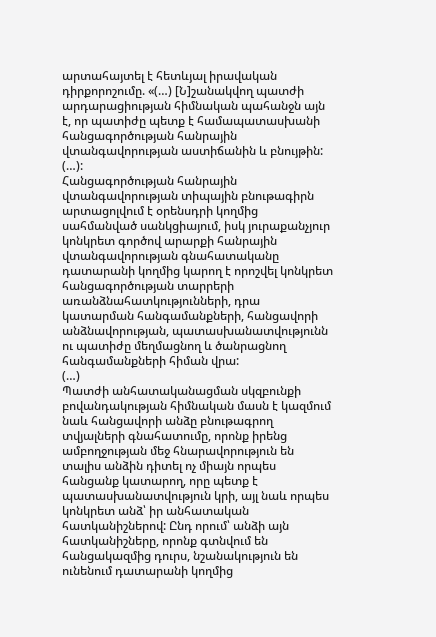արտահայտել է հետևյալ իրավական դիրքորոշումը. «(…) [Ն]շանակվող պատժի արդարացիության հիմնական պահանջն այն է, որ պատիժը պետք է համապատասխանի հանցագործության հանրային վտանգավորության աստիճանին և բնույթին:
(…):
Հանցագործության հանրային վտանգավորության տիպային բնութագիրն արտացոլվում է օրենսդրի կողմից սահմանված սանկցիայում, իսկ յուրաքանչյուր կոնկրետ գործով արարքի հանրային վտանգավորության գնահատականը դատարանի կողմից կարող է որոշվել կոնկրետ հանցագործության տարրերի առանձնահատկությունների, դրա կատարման հանգամանքների, հանցավորի անձնավորության, պատասխանատվությունն ու պատիժը մեղմացնող և ծանրացնող հանգամանքների հիման վրա:
(…)
Պատժի անհատականացման սկզբունքի բովանդակության հիմնական մասն է կազմում նաև հանցավորի անձը բնութագրող տվյալների գնահատումը, որոնք իրենց ամբողջության մեջ հնարավորություն են տալիս անձին դիտել ոչ միայն որպես հանցանք կատարող, որը պետք է պատասխանատվություն կրի, այլ նաև որպես կոնկրետ անձ՝ իր անհատական հատկանիշներով: Ընդ որում՝ անձի այն հատկանիշները, որոնք գտնվում են հանցակազմից դուրս, նշանակություն են ունենում դատարանի կողմից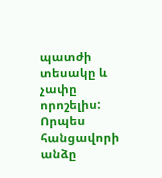պատժի տեսակը և չափը որոշելիս: Որպես հանցավորի անձը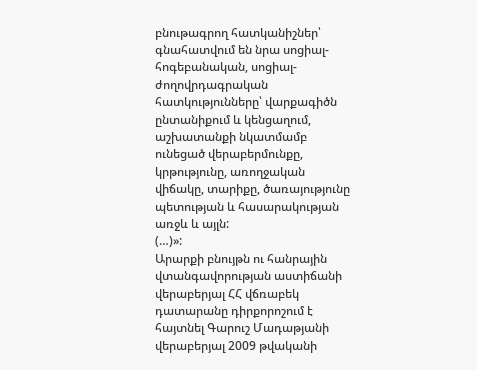բնութագրող հատկանիշներ՝ գնահատվում են նրա սոցիալ-հոգեբանական, սոցիալ-ժողովրդագրական հատկությունները՝ վարքագիծն ընտանիքում և կենցաղում, աշխատանքի նկատմամբ ունեցած վերաբերմունքը, կրթությունը, առողջական վիճակը, տարիքը, ծառայությունը պետության և հասարակության առջև և այլն:
(…)»:
Արարքի բնույթն ու հանրային վտանգավորության աստիճանի վերաբերյալ ՀՀ վճռաբեկ դատարանը դիրքորոշում է հայտնել Գարուշ Մադաթյանի վերաբերյալ 2009 թվականի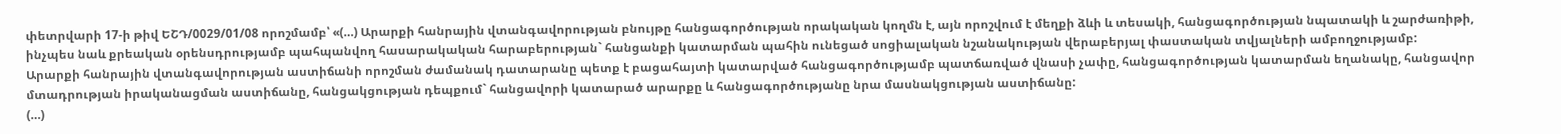փետրվարի 17-ի թիվ ԵՇԴ/0029/01/08 որոշմամբ՝ «(…) Արարքի հանրային վտանգավորության բնույթը հանցագործության որակական կողմն է, այն որոշվում է մեղքի ձևի և տեսակի, հանցագործության նպատակի և շարժառիթի, ինչպես նաև քրեական օրենսդրությամբ պահպանվող հասարակական հարաբերության` հանցանքի կատարման պահին ունեցած սոցիալական նշանակության վերաբերյալ փաստական տվյալների ամբողջությամբ:
Արարքի հանրային վտանգավորության աստիճանի որոշման ժամանակ դատարանը պետք է բացահայտի կատարված հանցագործությամբ պատճառված վնասի չափը, հանցագործության կատարման եղանակը, հանցավոր մտադրության իրականացման աստիճանը, հանցակցության դեպքում` հանցավորի կատարած արարքը և հանցագործությանը նրա մասնակցության աստիճանը:
(…)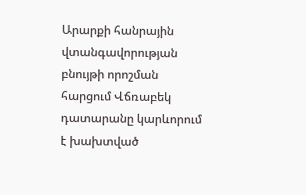Արարքի հանրային վտանգավորության բնույթի որոշման հարցում Վճռաբեկ դատարանը կարևորում է խախտված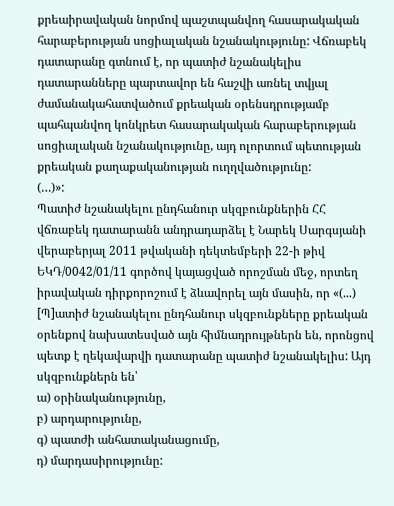քրեաիրավական նորմով պաշտպանվող հասարակական հարաբերության սոցիալական նշանակությունը: Վճռաբեկ դատարանը գտնում է, որ պատիժ նշանակելիս դատարանները պարտավոր են հաշվի առնել տվյալ ժամանակահատվածում քրեական օրենսդրությամբ պահպանվող կոնկրետ հասարակական հարաբերության սոցիալական նշանակությունը, այդ ոլորտում պետության քրեական քաղաքականության ուղղվածությունը:
(…)»:
Պատիժ նշանակելու ընդհանուր սկզբունքներին ՀՀ վճռաբեկ դատարանն անդրադարձել է Նարեկ Սարգսյանի վերաբերյալ 2011 թվականի դեկտեմբերի 22-ի թիվ ԵԿԴ/0042/01/11 գործով կայացված որոշման մեջ, որտեղ իրավական դիրքորոշում է ձևավորել այն մասին, որ «(...) [Պ]ատիժ նշանակելու ընդհանուր սկզբունքները քրեական օրենքով նախատեսված այն հիմնադրույթներն են, որոնցով պետք է ղեկավարվի դատարանը պատիժ նշանակելիս: Այդ սկզբունքներն են՝
ա) օրինականությունը,
բ) արդարությունը,
գ) պատժի անհատականացումը,
դ) մարդասիրությունը: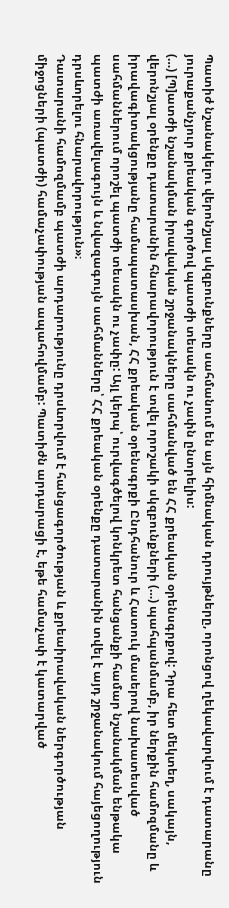Պատիժ նշանակելու վերոնշյալ սկզբունքները սահմանում են այն հիմնական դրույթները, որոնցով ղեկավարվում է դատարանը յուրաքանչյուր քրեական գործով պատժի տեսակն ու չափն ընտրելիս:
(…) [Պ]ատժի նշանակման իրավական շրջանակները սահմանված են ՀՀ քրեական օրենսգրքով: Դրա հետ մեկտեղ, սակայն, վերոնշյալ օրենքը դատարանին հնարավորություն է տվել որոշակի սկզբունքների (…) պահպանմամբ, իր ներքին համոզմանը և իրավագիտակցությանը համապատասխան, ՀՀ քրեական օրենսգրքի Ընդհանուր և Հատուկ մասերով նախատեսված սահմաններում որոշել պատժի տեսակն ու չափը: Այլ կերպ՝ ուրվագծելով կոնկրետ հանցանքի համար նշանակման ենթակա պատժի առավելագույն և նվազագույն սահմանները՝ ՀՀ քրեական օրենքը դատարանին տվել է այդ շրջանակում հայեցողություն դրսևորելու հնարավորություն»։
Դատարանի համոզմամբ պատժի արդարությունը դրսևորվում է հանցագործության և քրեաիրավական ներգործության միջոցների (պատժի) համաչափության ապահովմամբ: Պատիժն արդարացի է, եթե համաչափ է կատարված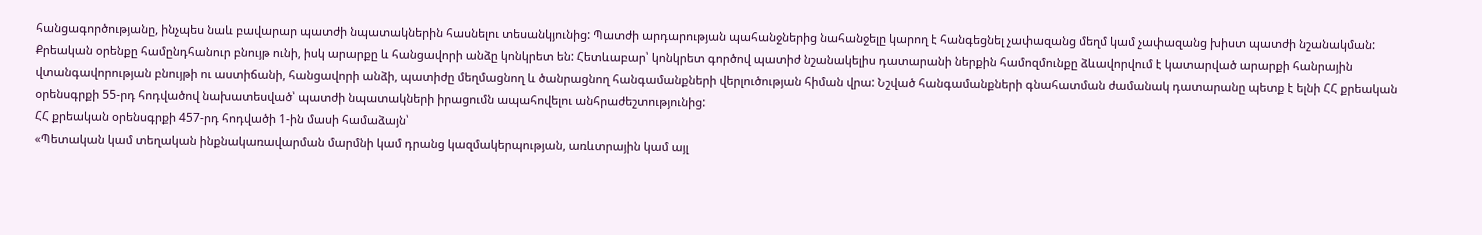հանցագործությանը, ինչպես նաև բավարար պատժի նպատակներին հասնելու տեսանկյունից: Պատժի արդարության պահանջներից նահանջելը կարող է հանգեցնել չափազանց մեղմ կամ չափազանց խիստ պատժի նշանակման: Քրեական օրենքը համընդհանուր բնույթ ունի, իսկ արարքը և հանցավորի անձը կոնկրետ են: Հետևաբար՝ կոնկրետ գործով պատիժ նշանակելիս դատարանի ներքին համոզմունքը ձևավորվում է կատարված արարքի հանրային վտանգավորության բնույթի ու աստիճանի, հանցավորի անձի, պատիժը մեղմացնող և ծանրացնող հանգամանքների վերլուծության հիման վրա: Նշված հանգամանքների գնահատման ժամանակ դատարանը պետք է ելնի ՀՀ քրեական օրենսգրքի 55-րդ հոդվածով նախատեսված՝ պատժի նպատակների իրացումն ապահովելու անհրաժեշտությունից:
ՀՀ քրեական օրենսգրքի 457-րդ հոդվածի 1-ին մասի համաձայն՝
«Պետական կամ տեղական ինքնակառավարման մարմնի կամ դրանց կազմակերպության, առևտրային կամ այլ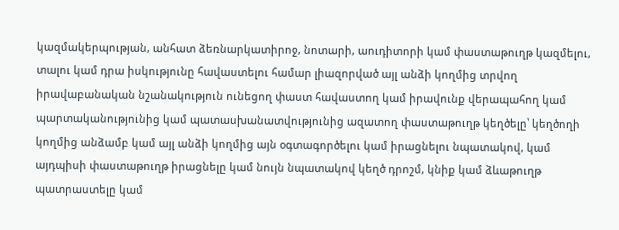կազմակերպության, անհատ ձեռնարկատիրոջ, նոտարի, աուդիտորի կամ փաստաթուղթ կազմելու, տալու կամ դրա իսկությունը հավաստելու համար լիազորված այլ անձի կողմից տրվող իրավաբանական նշանակություն ունեցող փաստ հավաստող կամ իրավունք վերապահող կամ պարտականությունից կամ պատասխանատվությունից ազատող փաստաթուղթ կեղծելը՝ կեղծողի կողմից անձամբ կամ այլ անձի կողմից այն օգտագործելու կամ իրացնելու նպատակով, կամ այդպիսի փաստաթուղթ իրացնելը կամ նույն նպատակով կեղծ դրոշմ, կնիք կամ ձևաթուղթ պատրաստելը կամ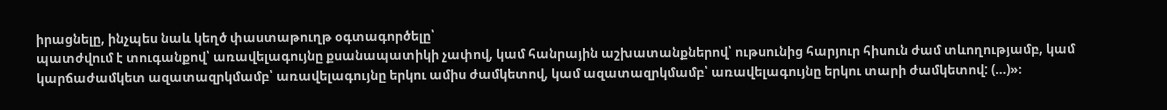իրացնելը, ինչպես նաև կեղծ փաստաթուղթ օգտագործելը՝
պատժվում է տուգանքով՝ առավելագույնը քսանապատիկի չափով, կամ հանրային աշխատանքներով՝ ութսունից հարյուր հիսուն ժամ տևողությամբ, կամ կարճաժամկետ ազատազրկմամբ՝ առավելագույնը երկու ամիս ժամկետով, կամ ազատազրկմամբ՝ առավելագույնը երկու տարի ժամկետով: (…)»։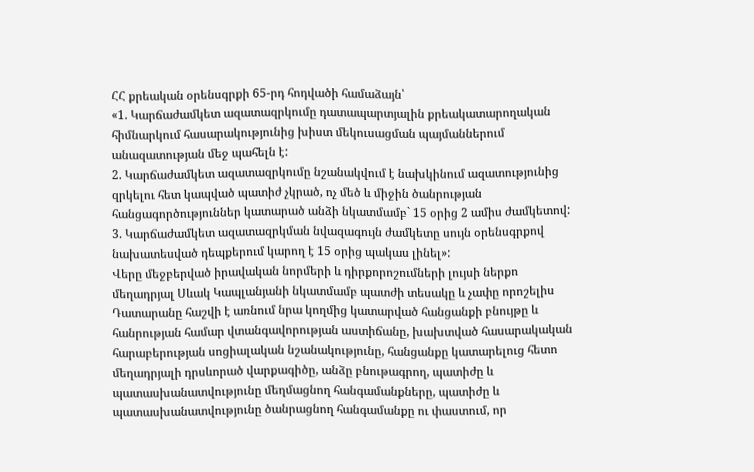ՀՀ քրեական օրենսգրքի 65-րդ հոդվածի համաձայն՝
«1. Կարճաժամկետ ազատազրկումը դատապարտյալին քրեակատարողական հիմնարկում հասարակությունից խիստ մեկուսացման պայմաններում անազատության մեջ պահելն է:
2. Կարճաժամկետ ազատազրկումը նշանակվում է նախկինում ազատությունից զրկելու հետ կապված պատիժ չկրած, ոչ մեծ և միջին ծանրության հանցագործություններ կատարած անձի նկատմամբ` 15 օրից 2 ամիս ժամկետով:
3. Կարճաժամկետ ազատազրկման նվազագույն ժամկետը սույն օրենսգրքով նախատեսված դեպքերում կարող է 15 օրից պակաս լինել»:
Վերը մեջբերված իրավական նորմերի և դիրքորոշումների լույսի ներքո մեղադրյալ Սևակ Կապլանյանի նկատմամբ պատժի տեսակը և չափը որոշելիս Դատարանը հաշվի է առնում նրա կողմից կատարված հանցանքի բնույթը և հանրության համար վտանգավորության աստիճանը, խախտված հասարակական հարաբերության սոցիալական նշանակությունը, հանցանքը կատարելուց հետո մեղադրյալի դրսևորած վարքագիծը, անձը բնութագրող, պատիժը և պատասխանատվությունը մեղմացնող հանգամանքները, պատիժը և պատասխանատվությունը ծանրացնող հանգամանքը ու փաստում, որ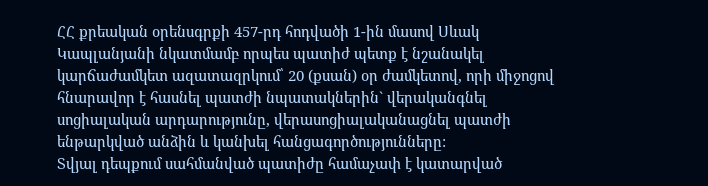ՀՀ քրեական օրենսգրքի 457-րդ հոդվածի 1-ին մասով Սևակ Կապլանյանի նկատմամբ որպես պատիժ պետք է նշանակել կարճաժամկետ ազատազրկում՝ 20 (քսան) օր ժամկետով, որի միջոցով հնարավոր է հասնել պատժի նպատակներին` վերականգնել սոցիալական արդարությունը, վերասոցիալականացնել պատժի ենթարկված անձին և կանխել հանցագործությունները:
Տվյալ դեպքում սահմանված պատիժը համաչափ է կատարված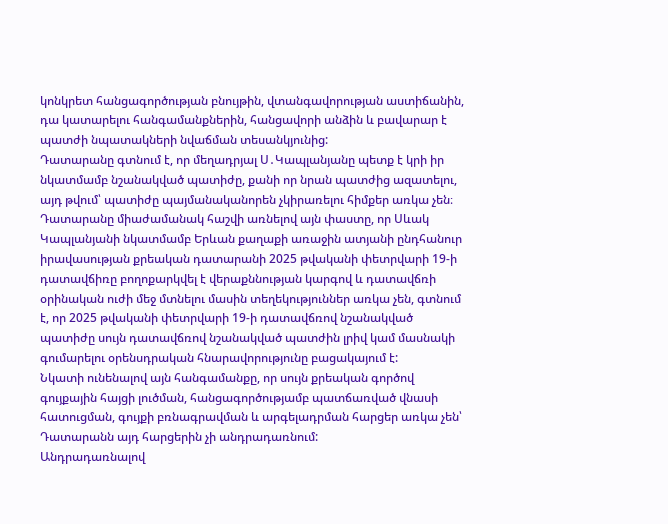կոնկրետ հանցագործության բնույթին, վտանգավորության աստիճանին, դա կատարելու հանգամանքներին, հանցավորի անձին և բավարար է պատժի նպատակների նվաճման տեսանկյունից:
Դատարանը գտնում է, որ մեղադրյալ Ս․Կապլանյանը պետք է կրի իր նկատմամբ նշանակված պատիժը, քանի որ նրան պատժից ազատելու, այդ թվում՝ պատիժը պայմանականորեն չկիրառելու հիմքեր առկա չեն։
Դատարանը միաժամանակ հաշվի առնելով այն փաստը, որ Սևակ Կապլանյանի նկատմամբ Երևան քաղաքի առաջին ատյանի ընդհանուր իրավասության քրեական դատարանի 2025 թվականի փետրվարի 19-ի դատավճիռը բողոքարկվել է վերաքննության կարգով և դատավճռի օրինական ուժի մեջ մտնելու մասին տեղեկություններ առկա չեն, գտնում է, որ 2025 թվականի փետրվարի 19-ի դատավճռով նշանակված պատիժը սույն դատավճռով նշանակված պատժին լրիվ կամ մասնակի գումարելու օրենսդրական հնարավորությունը բացակայում է:
Նկատի ունենալով այն հանգամանքը, որ սույն քրեական գործով գույքային հայցի լուծման, հանցագործությամբ պատճառված վնասի հատուցման, գույքի բռնագրավման և արգելադրման հարցեր առկա չեն՝ Դատարանն այդ հարցերին չի անդրադառնում:
Անդրադառնալով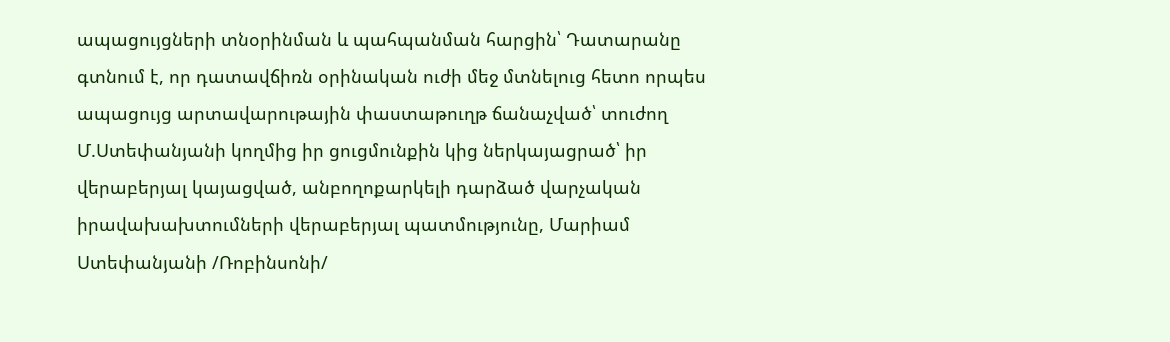ապացույցների տնօրինման և պահպանման հարցին՝ Դատարանը գտնում է, որ դատավճիռն օրինական ուժի մեջ մտնելուց հետո որպես ապացույց արտավարութային փաստաթուղթ ճանաչված՝ տուժող Մ.Ստեփանյանի կողմից իր ցուցմունքին կից ներկայացրած՝ իր վերաբերյալ կայացված, անբողոքարկելի դարձած վարչական իրավախախտումների վերաբերյալ պատմությունը, Մարիամ Ստեփանյանի /Ռոբինսոնի/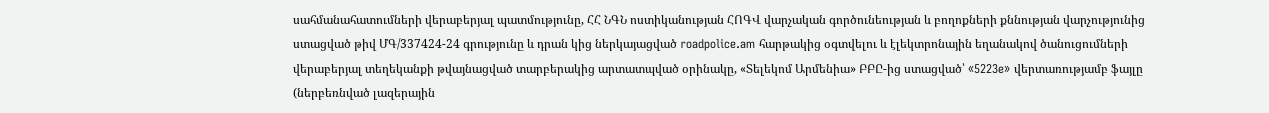սահմանահատումների վերաբերյալ պատմությունը, ՀՀ ՆԳՆ ոստիկանության ՀՈԳՎ վարչական գործունեության և բողոքների քննության վարչությունից ստացված թիվ ՄԳ/337424-24 գրությունը և դրան կից ներկայացված roadpolice.am հարթակից օգտվելու և էլեկտրոնային եղանակով ծանուցումների վերաբերյալ տեղեկանքի թվայնացված տարբերակից արտատպված օրինակը, «Տելեկոմ Արմենիա» ԲԲԸ-ից ստացված՝ «5223e» վերտառությամբ ֆայլը (ներբեռնված լազերային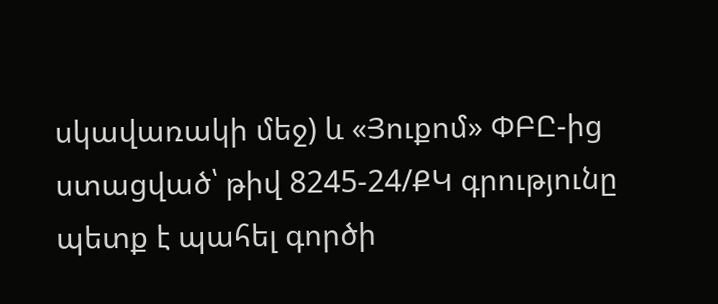սկավառակի մեջ) և «Յուքոմ» ՓԲԸ-ից ստացված՝ թիվ 8245-24/ՔԿ գրությունը պետք է պահել գործի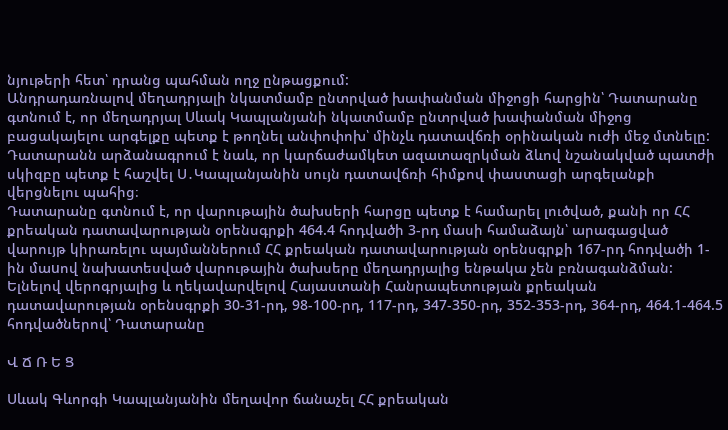նյութերի հետ՝ դրանց պահման ողջ ընթացքում:
Անդրադառնալով մեղադրյալի նկատմամբ ընտրված խափանման միջոցի հարցին՝ Դատարանը գտնում է, որ մեղադրյալ Սևակ Կապլանյանի նկատմամբ ընտրված խափանման միջոց բացակայելու արգելքը պետք է թողնել անփոփոխ՝ մինչև դատավճռի օրինական ուժի մեջ մտնելը:
Դատարանն արձանագրում է նաև, որ կարճաժամկետ ազատազրկման ձևով նշանակված պատժի սկիզբը պետք է հաշվել Ս․Կապլանյանին սույն դատավճռի հիմքով փաստացի արգելանքի վերցնելու պահից։
Դատարանը գտնում է, որ վարութային ծախսերի հարցը պետք է համարել լուծված, քանի որ ՀՀ քրեական դատավարության օրենսգրքի 464.4 հոդվածի 3-րդ մասի համաձայն՝ արագացված վարույթ կիրառելու պայմաններում ՀՀ քրեական դատավարության օրենսգրքի 167-րդ հոդվածի 1-ին մաuով նախատեսված վարութային ծախսերը մեղադրյալից ենթակա չեն բռնագանձման:
Ելնելով վերոգրյալից և ղեկավարվելով Հայաստանի Հանրապետության քրեական դատավարության օրենսգրքի 30-31-րդ, 98-100-րդ, 117-րդ, 347-350-րդ, 352-353-րդ, 364-րդ, 464.1-464.5 հոդվածներով՝ Դատարանը

Վ Ճ Ռ Ե Ց

Սևակ Գևորգի Կապլանյանին մեղավոր ճանաչել ՀՀ քրեական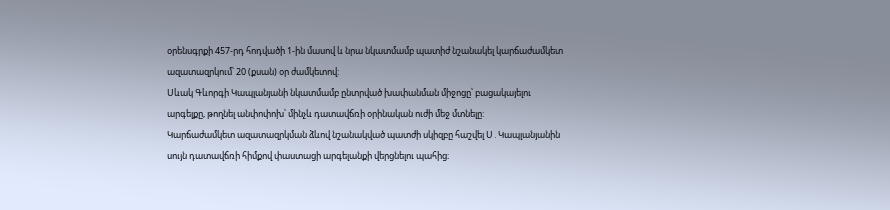օրենսգրքի 457-րդ հոդվածի 1-ին մասով և նրա նկատմամբ պատիժ նշանակել կարճաժամկետ ազատազրկում՝ 20 (քսան) օր ժամկետով:
Սևակ Գևորգի Կապլանյանի նկատմամբ ընտրված խափանման միջոցը՝ բացակայելու արգելքը, թողնել անփոփոխ՝ մինչև դատավճռի օրինական ուժի մեջ մտնելը:
Կարճաժամկետ ազատազրկման ձևով նշանակված պատժի սկիզբը հաշվել Ս․Կապլանյանին սույն դատավճռի հիմքով փաստացի արգելանքի վերցնելու պահից։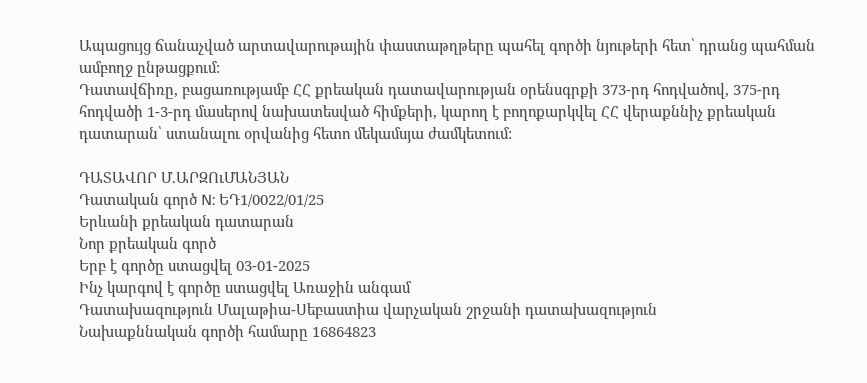Ապացույց ճանաչված արտավարութային փաստաթղթերը պահել գործի նյութերի հետ՝ դրանց պահման ամբողջ ընթացքում:
Դատավճիռը, բացառությամբ ՀՀ քրեական դատավարության օրենսգրքի 373-րդ հոդվածով, 375-րդ հոդվածի 1-3-րդ մասերով նախատեսված հիմքերի, կարող է բողոքարկվել ՀՀ վերաքննիչ քրեական դատարան՝ ստանալու օրվանից հետո մեկամսյա ժամկետում:

ԴԱՏԱՎՈՐ Մ.ԱՐԶՈւՄԱՆՅԱՆ
Դատական գործ N: ԵԴ1/0022/01/25
Երևանի քրեական դատարան
Նոր քրեական գործ
Երբ է գործը ստացվել 03-01-2025
Ինչ կարգով է գործը ստացվել Առաջին անգամ
Դատախազություն Մալաթիա-Սեբաստիա վարչական շրջանի դատախազություն
Նախաքննական գործի համարը 16864823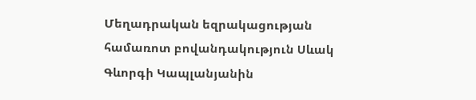Մեղադրական եզրակացության համառոտ բովանդակություն Սևակ Գևորգի Կապլանյանին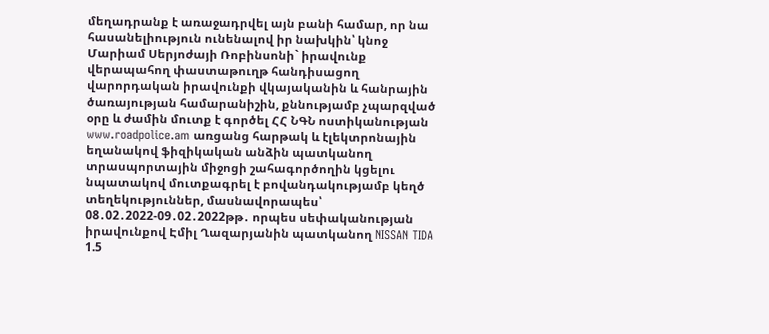մեղադրանք է առաջադրվել այն բանի համար, որ նա հասանելիություն ունենալով իր նախկին՝ կնոջ Մարիամ Սերյոժայի Ռոբինսոնի` իրավունք վերապահող փաստաթուղթ հանդիսացող վարորդական իրավունքի վկայականին և հանրային ծառայության համարանիշին, քննությամբ չպարզված օրը և ժամին մուտք է գործել ՀՀ ՆԳՆ ոստիկանության www.roadpolice.am առցանց հարթակ և էլեկտրոնային եղանակով ֆիզիկական անձին պատկանող տրասպորտային միջոցի շահագործողին կցելու նպատակով մուտքագրել է բովանդակությամբ կեղծ տեղեկություններ, մասնավորապես՝ 08․02․2022-09․02․2022թթ․ որպես սեփականության իրավունքով Էմիլ Ղազարյանին պատկանող NISSAN TIDA 1.5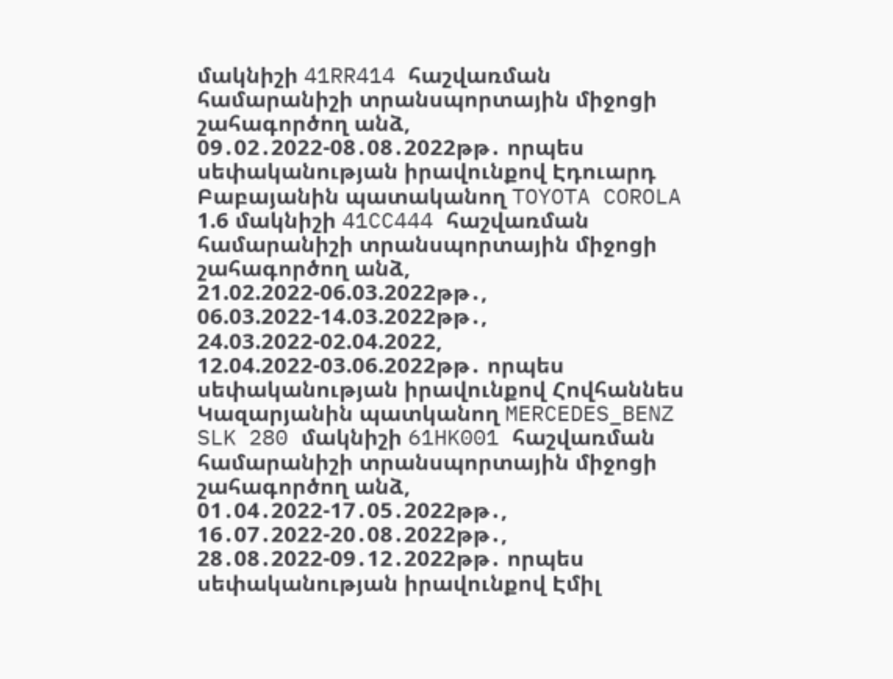մակնիշի 41RR414 հաշվառման համարանիշի տրանսպորտային միջոցի շահագործող անձ, 09․02․2022-08․08․2022թթ․ որպես սեփականության իրավունքով Էդուարդ Բաբայանին պատականող TOYOTA COROLA 1.6 մակնիշի 41CC444 հաշվառման համարանիշի տրանսպորտային միջոցի շահագործող անձ, 21.02.2022-06.03.2022թթ․, 06.03.2022-14.03.2022թթ․, 24.03.2022-02.04.2022, 12.04.2022-03.06.2022թթ․ որպես սեփականության իրավունքով Հովհաննես Կազարյանին պատկանող MERCEDES_BENZ SLK 280 մակնիշի 61HK001 հաշվառման համարանիշի տրանսպորտային միջոցի շահագործող անձ, 01․04․2022-17․05․2022թթ․, 16․07․2022-20․08․2022թթ․, 28․08․2022-09․12․2022թթ․ որպես սեփականության իրավունքով Էմիլ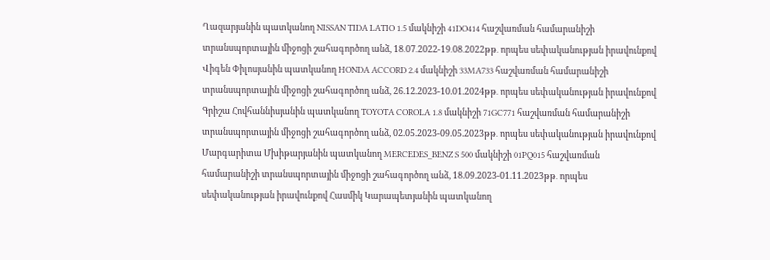Ղազարյանին պատկանող NISSAN TIDA LATIO 1.5 մակնիշի 41DO414 հաշվառման համարանիշի տրանսպորտային միջոցի շահագործող անձ, 18․07․2022-19․08․2022թթ․ որպես սեփականության իրավունքով Վիգեն Փիլոսյանին պատկանող HONDA ACCORD 2.4 մակնիշի 33MA733 հաշվառման համարանիշի տրանսպորտային միջոցի շահագործող անձ, 26.12.2023-10.01.2024թթ․ որպես սեփականության իրավունքով Գրիշա Հովհաննիսյանին պատկանող TOYOTA COROLA 1.8 մակնիշի 71GC771 հաշվառման համարանիշի տրանսպորտային միջոցի շահագործող անձ, 02.05.2023-09.05.2023թթ․ որպես սեփականության իրավունքով Մարգարիտա Մխիթարյանին պատկանող MERCEDES_BENZ S 500 մակնիշի 01PQ015 հաշվառման համարանիշի տրանսպորտային միջոցի շահագործող անձ, 18.09.2023-01.11.2023թթ․ որպես սեփականության իրավունքով Հասմիկ Կարապետյանին պատկանող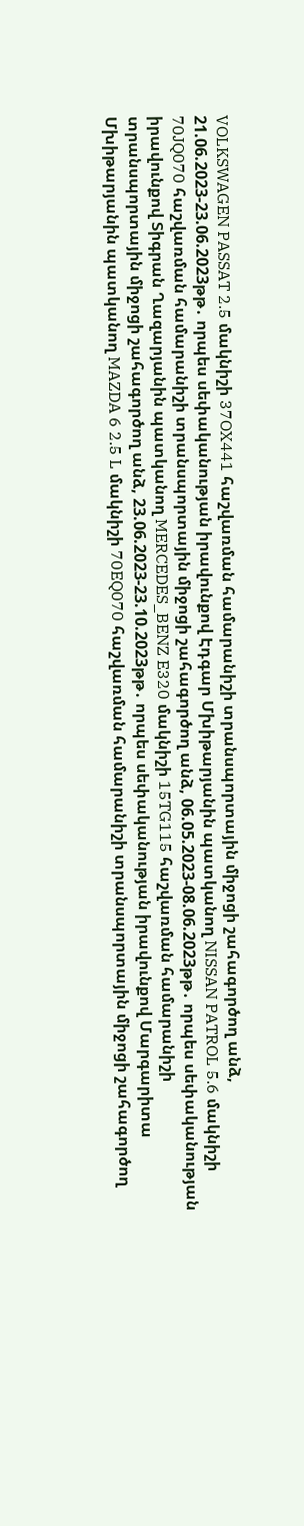VOLKSWAGEN PASSAT 2.5 մակնիշի 37OX441 հաշվառման համարանիշի տրանսպորտային միջոցի շահագործող անձ, 21.06.2023-23.06.2023թթ․ որպես սեփականության իրավունքով Էդգար Մխիթարյանին պատկանող NISSAN PATROL 5.6 մակնիշի 70JQ070 հաշվառման համարանիշի տրանսպորտային միջոցի շահագործող անձ, 06.05.2023-08.06.2023թթ․ որպես սեփականության իրավունքով Տիգրան Ղազարյանին պատկանող MERCEDES_BENZ E320 մակնիշի 15TG115 հաշվառման համարանիշի տրանսպորտային միջոցի շահագործող անձ, 23.06.2023-23.10.2023թթ․ որպես սեփականության իրավունքով Մարգարիտա Մխիթարյանին պատկանող MAZDA 6 2.5 L մակնիշի 70EQ070 հաշվառման համարանիշի տրանսպորտային միջոցի շահագործող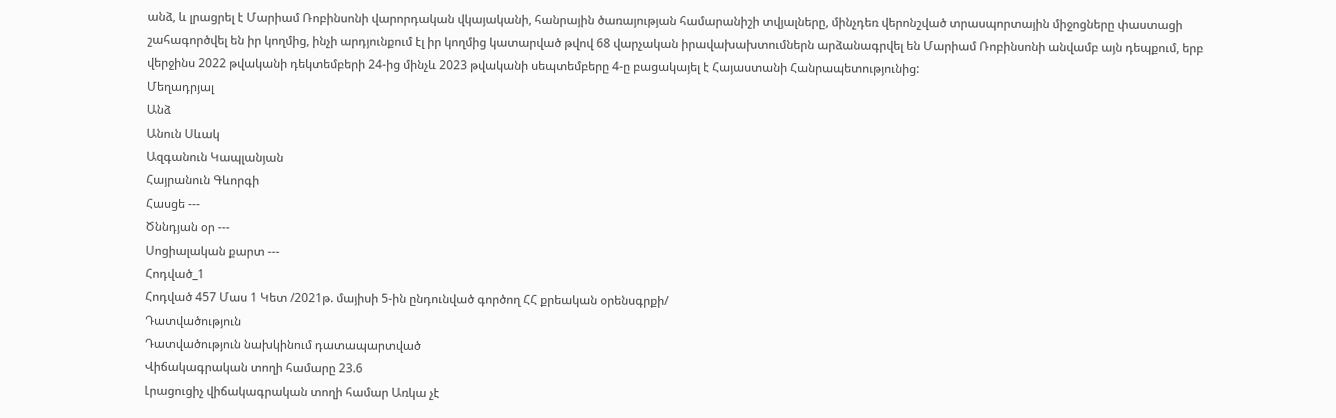անձ, և լրացրել է Մարիամ Ռոբինսոնի վարորդական վկայականի, հանրային ծառայության համարանիշի տվյալները, մինչդեռ վերոնշված տրասպորտային միջոցները փաստացի շահագործվել են իր կողմից, ինչի արդյունքում էլ իր կողմից կատարված թվով 68 վարչական իրավախախտումներն արձանագրվել են Մարիամ Ռոբինսոնի անվամբ այն դեպքում, երբ վերջինս 2022 թվականի դեկտեմբերի 24-ից մինչև 2023 թվականի սեպտեմբերը 4-ը բացակայել է Հայաստանի Հանրապետությունից:
Մեղադրյալ
Անձ
Անուն Սևակ
Ազգանուն Կապլանյան
Հայրանուն Գևորգի
Հասցե ---
Ծննդյան օր ---
Սոցիալական քարտ ---
Հոդված_1
Հոդված 457 Մաս 1 Կետ /2021թ. մայիսի 5-ին ընդունված գործող ՀՀ քրեական օրենսգրքի/
Դատվածություն
Դատվածություն նախկինում դատապարտված
Վիճակագրական տողի համարը 23.6
Լրացուցիչ վիճակագրական տողի համար Առկա չէ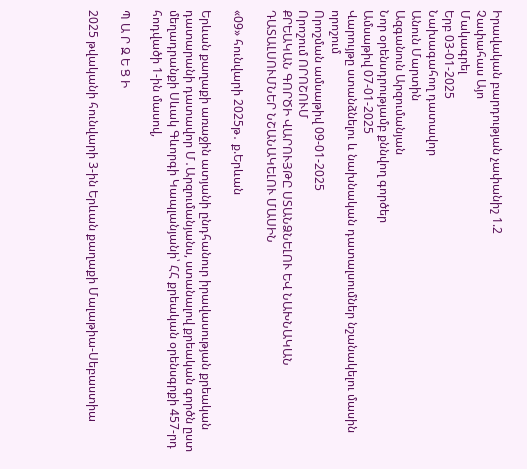Իրավական բարդության չափանիշ 1.2
Չափահաս Այո
Մակագրել
Երբ 03-01-2025
Նախագահող դատավոր
Անուն Մարտին
Ազգանուն Արզումանյան
Նոր օրենսդրությամբ քննվող գործեր
Ամսաթիվ 07-01-2025
Վարույթը ստանձնելու և նախնական դատալսումներ նշանակելու մասին որոշում
Որոշման ամսաթիվ 09-01-2025
Որոշում ՈՐՈՇՈՒՄ
ՔՐԵԱԿԱՆ ԳՈՐԾԻ ՎԱՐՈՒՅԹԸ ՍՏԱՆՁՆԵԼՈՒ ԵՎ ՆԱԽՆԱԿԱՆ ԴԱՏԱԼՍՈՒՄՆԵՐ ՆՇԱՆԱԿԵԼՈՒ ՄԱՍԻՆ

«09» հունվարի 2025թ․ ք.Երևան

Երևան քաղաքի առաջին ատյանի ընդհանուր իրավասության քրեական դատարանի դատավոր Մ․Արզումանյանս, ստանալով քրեական գործն ըստ մեղադրանքի Սևակ Գևորգի Կապլանյանի՝ ՀՀ քրեական օրենսգրքի 457-րդ հոդվածի 1-ին մասով,

Պ Ա Ր Զ Ե Ց Ի

2025 թվականի հունվարի 3-ին Երևան քաղաքի Մալաթիա-Սեբաստիա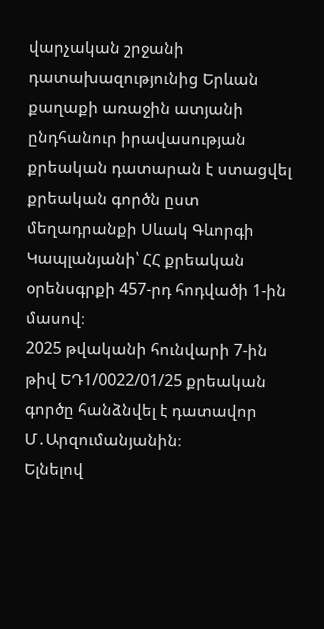վարչական շրջանի դատախազությունից Երևան քաղաքի առաջին ատյանի ընդհանուր իրավասության քրեական դատարան է ստացվել քրեական գործն ըստ մեղադրանքի Սևակ Գևորգի Կապլանյանի՝ ՀՀ քրեական օրենսգրքի 457-րդ հոդվածի 1-ին մասով։
2025 թվականի հունվարի 7-ին թիվ ԵԴ1/0022/01/25 քրեական գործը հանձնվել է դատավոր Մ․Արզումանյանին։
Ելնելով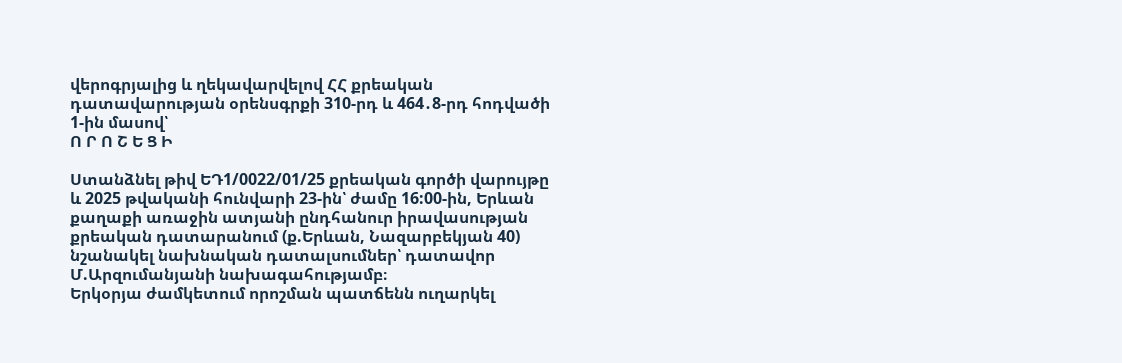վերոգրյալից և ղեկավարվելով ՀՀ քրեական դատավարության օրենսգրքի 310-րդ և 464․8-րդ հոդվածի 1-ին մասով՝
Ո Ր Ո Շ Ե Ց Ի

Ստանձնել թիվ ԵԴ1/0022/01/25 քրեական գործի վարույթը և 2025 թվականի հունվարի 23-ին՝ ժամը 16:00-ին, Երևան քաղաքի առաջին ատյանի ընդհանուր իրավասության քրեական դատարանում (ք.Երևան, Նազարբեկյան 40) նշանակել նախնական դատալսումներ՝ դատավոր Մ.Արզումանյանի նախագահությամբ։
Երկօրյա ժամկետում որոշման պատճենն ուղարկել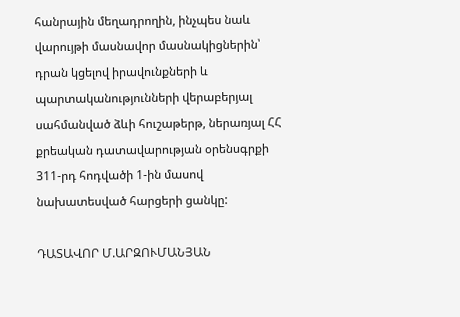հանրային մեղադրողին, ինչպես նաև վարույթի մասնավոր մասնակիցներին՝ դրան կցելով իրավունքների և պարտականությունների վերաբերյալ սահմանված ձևի հուշաթերթ, ներառյալ ՀՀ քրեական դատավարության օրենսգրքի 311-րդ հոդվածի 1-ին մասով նախատեսված հարցերի ցանկը:

ԴԱՏԱՎՈՐ Մ.ԱՐԶՈՒՄԱՆՅԱՆ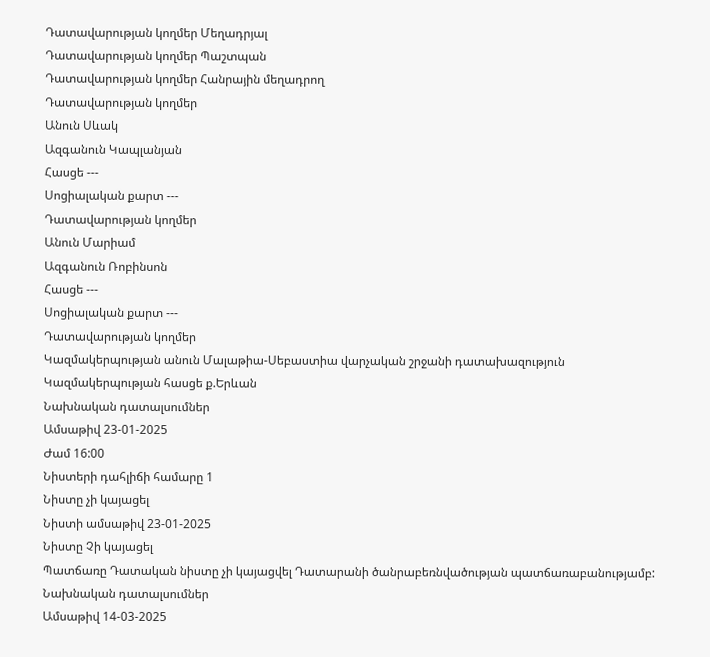Դատավարության կողմեր Մեղադրյալ
Դատավարության կողմեր Պաշտպան
Դատավարության կողմեր Հանրային մեղադրող
Դատավարության կողմեր
Անուն Սևակ
Ազգանուն Կապլանյան
Հասցե ---
Սոցիալական քարտ ---
Դատավարության կողմեր
Անուն Մարիամ
Ազգանուն Ռոբինսոն
Հասցե ---
Սոցիալական քարտ ---
Դատավարության կողմեր
Կազմակերպության անուն Մալաթիա-Սեբաստիա վարչական շրջանի դատախազություն
Կազմակերպության հասցե ք.Երևան
Նախնական դատալսումներ
Ամսաթիվ 23-01-2025
Ժամ 16:00
Նիստերի դահլիճի համարը 1
Նիստը չի կայացել
Նիստի ամսաթիվ 23-01-2025
Նիստը Չի կայացել
Պատճառը Դատական նիստը չի կայացվել Դատարանի ծանրաբեռնվածության պատճառաբանությամբ:
Նախնական դատալսումներ
Ամսաթիվ 14-03-2025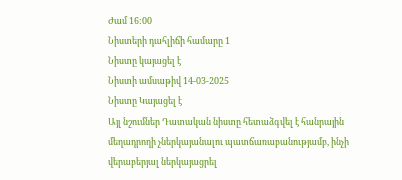Ժամ 16:00
Նիստերի դահլիճի համարը 1
Նիստը կայացել է
Նիստի ամսաթիվ 14-03-2025
Նիստը Կայացել է
Այլ նշումներ Դատական նիստը հետաձգվել է հանրային մեղադրողի չներկայանալու պատճառաբանությամբ, ինչի վերաբերյալ ներկայացրել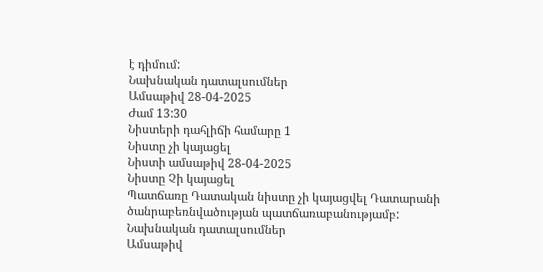է դիմում:
Նախնական դատալսումներ
Ամսաթիվ 28-04-2025
Ժամ 13:30
Նիստերի դահլիճի համարը 1
Նիստը չի կայացել
Նիստի ամսաթիվ 28-04-2025
Նիստը Չի կայացել
Պատճառը Դատական նիստը չի կայացվել Դատարանի ծանրաբեռնվածության պատճառաբանությամբ:
Նախնական դատալսումներ
Ամսաթիվ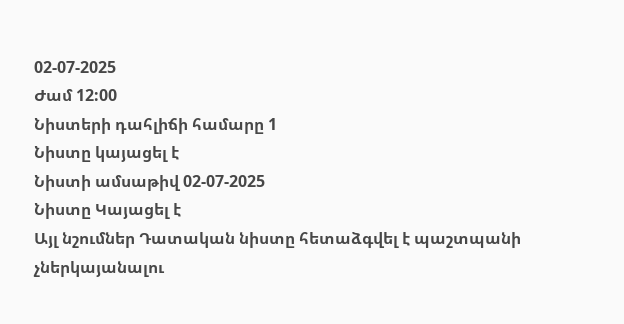02-07-2025
Ժամ 12:00
Նիստերի դահլիճի համարը 1
Նիստը կայացել է
Նիստի ամսաթիվ 02-07-2025
Նիստը Կայացել է
Այլ նշումներ Դատական նիստը հետաձգվել է պաշտպանի չներկայանալու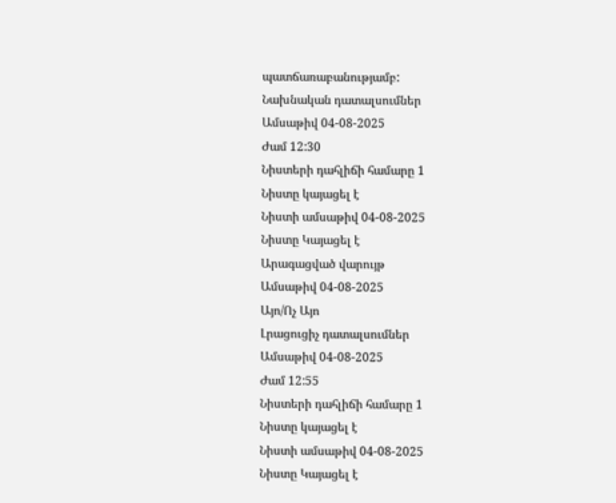պատճառաբանությամբ:
Նախնական դատալսումներ
Ամսաթիվ 04-08-2025
Ժամ 12:30
Նիստերի դահլիճի համարը 1
Նիստը կայացել է
Նիստի ամսաթիվ 04-08-2025
Նիստը Կայացել է
Արագացված վարույթ
Ամսաթիվ 04-08-2025
Այո/Ոչ Այո
Լրացուցիչ դատալսումներ
Ամսաթիվ 04-08-2025
Ժամ 12:55
Նիստերի դահլիճի համարը 1
Նիստը կայացել է
Նիստի ամսաթիվ 04-08-2025
Նիստը Կայացել է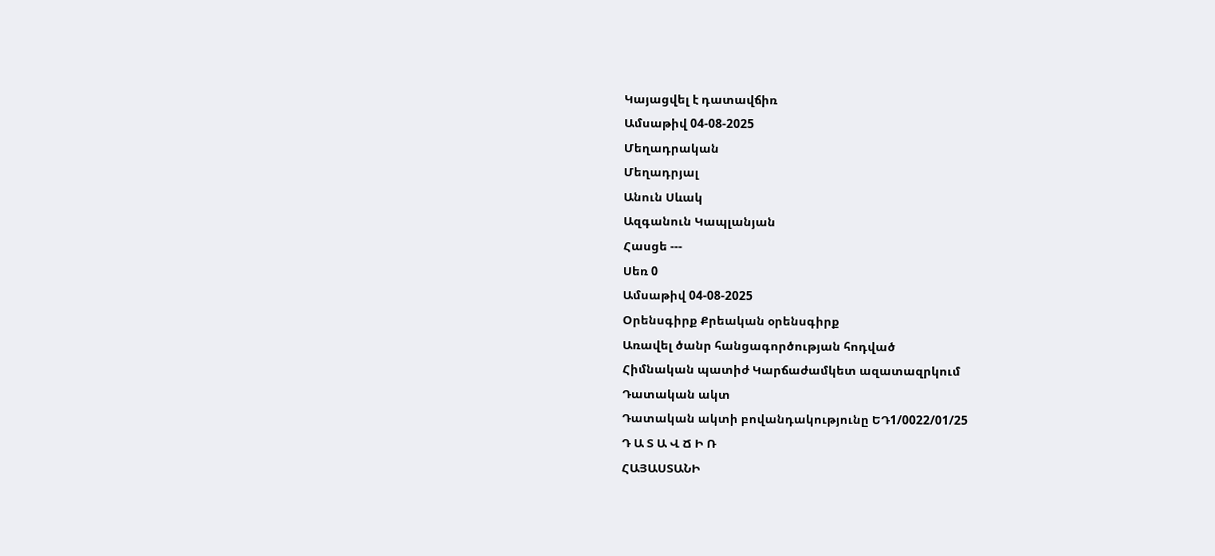Կայացվել է դատավճիռ
Ամսաթիվ 04-08-2025
Մեղադրական
Մեղադրյալ
Անուն Սևակ
Ազգանուն Կապլանյան
Հասցե ---
Սեռ 0
Ամսաթիվ 04-08-2025
Օրենսգիրք Քրեական օրենսգիրք
Առավել ծանր հանցագործության հոդված
Հիմնական պատիժ Կարճաժամկետ ազատազրկում
Դատական ակտ
Դատական ակտի բովանդակությունը ԵԴ1/0022/01/25
Դ Ա Տ Ա Վ Ճ Ի Ռ
ՀԱՅԱՍՏԱՆԻ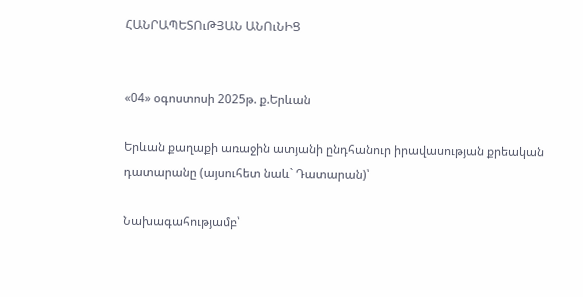ՀԱՆՐԱՊԵՏՈւԹՅԱՆ ԱՆՈւՆԻՑ


«04» օգոստոսի 2025թ. ք.Երևան

Երևան քաղաքի առաջին ատյանի ընդհանուր իրավասության քրեական դատարանը (այսուհետ նաև` Դատարան)՝

Նախագահությամբ՝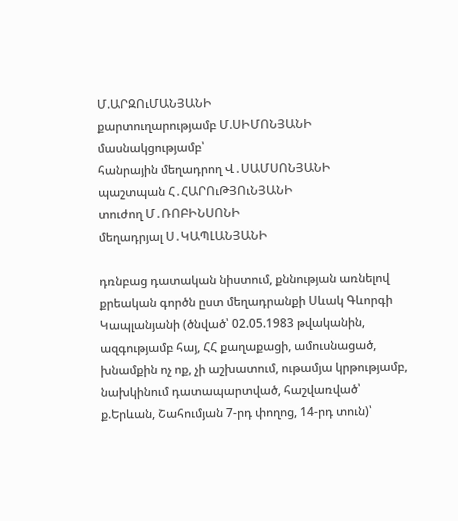Մ.ԱՐԶՈւՄԱՆՅԱՆԻ
քարտուղարությամբ Մ.ՍԻՄՈՆՅԱՆԻ
մասնակցությամբ՝
հանրային մեղադրող Վ․ՍԱՄՍՈՆՅԱՆԻ
պաշտպան Հ․ՀԱՐՈւԹՅՈւՆՅԱՆԻ
տուժող Մ․ՌՈԲԻՆՍՈՆԻ
մեղադրյալ Ս․ԿԱՊԼԱՆՅԱՆԻ

դռնբաց դատական նիստում, քննության առնելով քրեական գործն ըստ մեղադրանքի Սևակ Գևորգի Կապլանյանի (ծնված՝ 02.05.1983 թվականին, ազգությամբ հայ, ՀՀ քաղաքացի, ամուսնացած, խնամքին ոչ ոք, չի աշխատում, ութամյա կրթությամբ, նախկինում դատապարտված, հաշվառված՝ ք.Երևան, Շահումյան 7-րդ փողոց, 14-րդ տուն)՝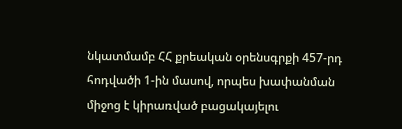նկատմամբ ՀՀ քրեական օրենսգրքի 457-րդ հոդվածի 1-ին մասով, որպես խափանման միջոց է կիրառված բացակայելու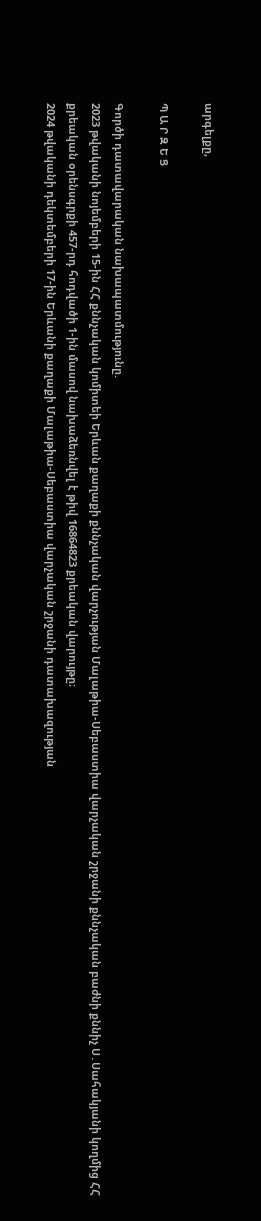արգելքը,

Պ Ա Ր Զ Ե Ց

Գործի դատավարական նախապատմությունը.
2023 թվականի նոյեմբերի 15-ին ՀՀ քննչական կոմիտեի Երևան քաղաքի քննչական վարչության Մալաթիա-Սեբաստիա վարչական շրջանի քննչական բաժնի քննիչ Ս․Սահակյանի կողմից ՀՀ քրեական օրենսգրքի 457-րդ հոդվածի 1-ին մասով նախաձեռնվել է թիվ 16864823 քրեական վարույթը։
2024 թվականի դեկտեմբերի 17-ին Երևանի քաղաքի Մալաթիա-Սեբաստիա վարչական շրջանի դատախազության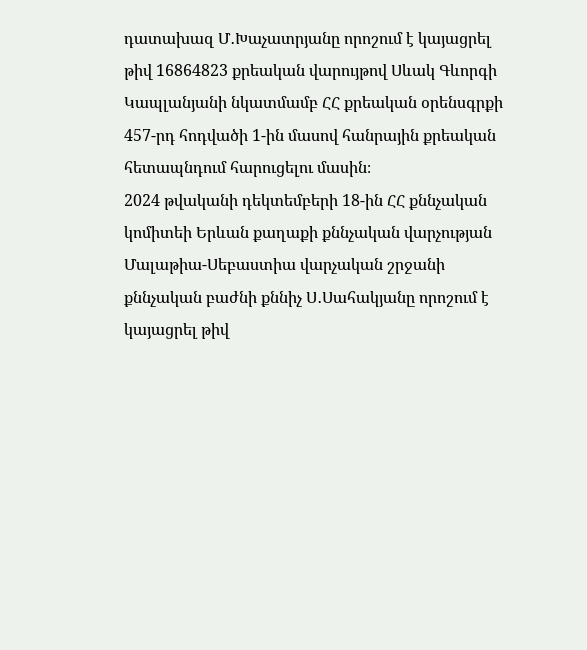դատախազ Մ․Խաչատրյանը որոշում է կայացրել թիվ 16864823 քրեական վարույթով Սևակ Գևորգի Կապլանյանի նկատմամբ ՀՀ քրեական օրենսգրքի 457-րդ հոդվածի 1-ին մասով հանրային քրեական հետապնդում հարուցելու մասին։
2024 թվականի դեկտեմբերի 18-ին ՀՀ քննչական կոմիտեի Երևան քաղաքի քննչական վարչության Մալաթիա-Սեբաստիա վարչական շրջանի քննչական բաժնի քննիչ Ս․Սահակյանը որոշում է կայացրել թիվ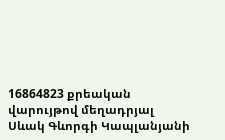16864823 քրեական վարույթով մեղադրյալ Սևակ Գևորգի Կապլանյանի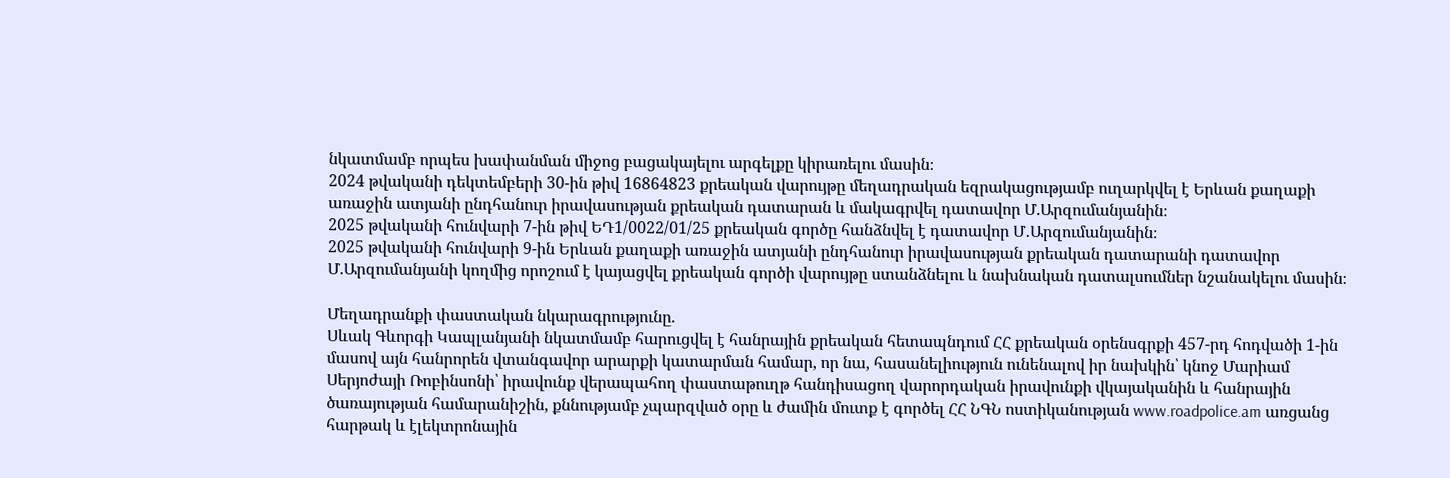նկատմամբ որպես խափանման միջոց բացակայելու արգելքը կիրառելու մասին։
2024 թվականի դեկտեմբերի 30-ին թիվ 16864823 քրեական վարույթը մեղադրական եզրակացությամբ ուղարկվել է Երևան քաղաքի առաջին ատյանի ընդհանուր իրավասության քրեական դատարան և մակագրվել դատավոր Մ.Արզումանյանին։
2025 թվականի հունվարի 7-ին թիվ ԵԴ1/0022/01/25 քրեական գործը հանձնվել է դատավոր Մ․Արզումանյանին։
2025 թվականի հունվարի 9-ին Երևան քաղաքի առաջին ատյանի ընդհանուր իրավասության քրեական դատարանի դատավոր Մ.Արզումանյանի կողմից որոշում է կայացվել քրեական գործի վարույթը ստանձնելու և նախնական դատալսումներ նշանակելու մասին։

Մեղադրանքի փաստական նկարագրությունը.
Սևակ Գևորգի Կապլանյանի նկատմամբ հարուցվել է հանրային քրեական հետապնդում ՀՀ քրեական օրենսգրքի 457-րդ հոդվածի 1-ին մասով այն հանրորեն վտանգավոր արարքի կատարման համար, որ նա, հասանելիություն ունենալով իր նախկին՝ կնոջ Մարիամ Սերյոժայի Ռոբինսոնի՝ իրավունք վերապահող փաստաթուղթ հանդիսացող վարորդական իրավունքի վկայականին և հանրային ծառայության համարանիշին, քննությամբ չպարզված օրը և ժամին մուտք է գործել ՀՀ ՆԳՆ ոստիկանության www.roadpolice.am առցանց հարթակ և էլեկտրոնային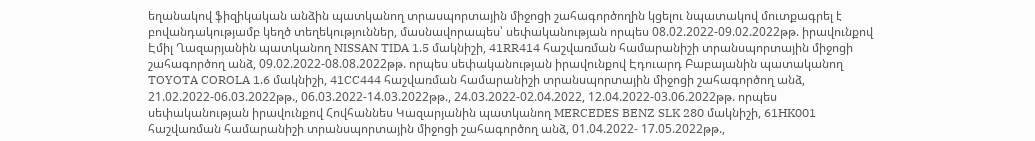եղանակով ֆիզիկական անձին պատկանող տրասպորտային միջոցի շահագործողին կցելու նպատակով մուտքագրել է բովանդակությամբ կեղծ տեղեկություններ, մասնավորապես՝ սեփականության որպես 08.02.2022-09.02.2022թթ. իրավունքով Էմիլ Ղազարյանին պատկանող NISSAN TIDA 1.5 մակնիշի, 41RR414 հաշվառման համարանիշի տրանսպորտային միջոցի շահագործող անձ, 09.02.2022-08.08.2022թթ. որպես սեփականության իրավունքով Էդուարդ Բաբայանին պատականող TOYOTA COROLA 1.6 մակնիշի, 41CC444 հաշվառման համարանիշի տրանսպորտային միջոցի շահագործող անձ, 21.02.2022-06.03.2022թթ., 06.03.2022-14.03.2022թթ., 24.03.2022-02.04.2022, 12.04.2022-03.06.2022թթ. որպես սեփականության իրավունքով Հովհաննես Կազարյանին պատկանող MERCEDES BENZ SLK 280 մակնիշի, 61HK001 հաշվառման համարանիշի տրանսպորտային միջոցի շահագործող անձ, 01.04.2022- 17.05.2022թթ.,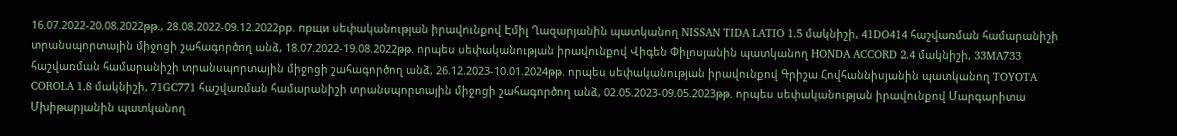16.07.2022-20.08.2022թթ., 28.08.2022-09.12.2022рр. прщи սեփականության իրավունքով Էմիլ Ղազարյանին պատկանող NISSAN TIDA LATIO 1.5 մակնիշի, 41DO414 հաշվառման համարանիշի տրանսպորտային միջոցի շահագործող անձ, 18.07.2022-19.08.2022թթ. որպես սեփականության իրավունքով Վիգեն Փիլոսյանին պատկանող HONDA ACCORD 2.4 մակնիշի, 33MA733 հաշվառման համարանիշի տրանսպորտային միջոցի շահագործող անձ, 26.12.2023-10.01.2024թթ. որպես սեփականության իրավունքով Գրիշա Հովհաննիսյանին պատկանող TOYOTA COROLA 1.8 մակնիշի, 71GC771 հաշվառման համարանիշի տրանսպորտային միջոցի շահագործող անձ, 02.05.2023-09.05.2023թթ. որպես սեփականության իրավունքով Մարգարիտա Մխիթարյանին պատկանող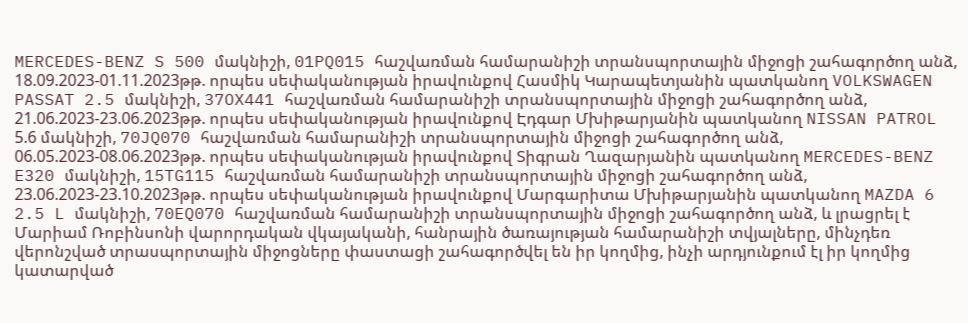MERCEDES-BENZ S 500 մակնիշի, 01PQ015 հաշվառման համարանիշի տրանսպորտային միջոցի շահագործող անձ, 18.09.2023-01.11.2023թթ. որպես սեփականության իրավունքով Հասմիկ Կարապետյանին պատկանող VOLKSWAGEN PASSAT 2.5 մակնիշի, 37OX441 հաշվառման համարանիշի տրանսպորտային միջոցի շահագործող անձ, 21.06.2023-23.06.2023թթ. որպես սեփականության իրավունքով Էդգար Մխիթարյանին պատկանող NISSAN PATROL 5.6 մակնիշի, 70JQ070 հաշվառման համարանիշի տրանսպորտային միջոցի շահագործող անձ, 06.05.2023-08.06.2023թթ. որպես սեփականության իրավունքով Տիգրան Ղազարյանին պատկանող MERCEDES-BENZ E320 մակնիշի, 15TG115 հաշվառման համարանիշի տրանսպորտային միջոցի շահագործող անձ, 23.06.2023-23.10.2023թթ. որպես սեփականության իրավունքով Մարգարիտա Մխիթարյանին պատկանող MAZDA 6 2.5 L մակնիշի, 70EQ070 հաշվառման համարանիշի տրանսպորտային միջոցի շահագործող անձ, և լրացրել է Մարիամ Ռոբինսոնի վարորդական վկայականի, հանրային ծառայության համարանիշի տվյալները, մինչդեռ վերոնշված տրասպորտային միջոցները փաստացի շահագործվել են իր կողմից, ինչի արդյունքում էլ իր կողմից կատարված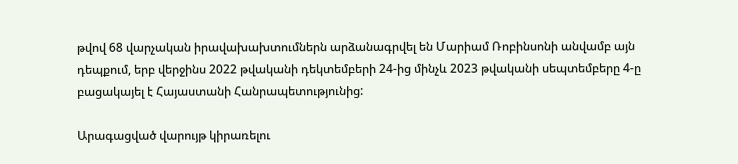թվով 68 վարչական իրավախախտումներն արձանագրվել են Մարիամ Ռոբինսոնի անվամբ այն դեպքում, երբ վերջինս 2022 թվականի դեկտեմբերի 24-ից մինչև 2023 թվականի սեպտեմբերը 4-ը բացակայել է Հայաստանի Հանրապետությունից:

Արագացված վարույթ կիրառելու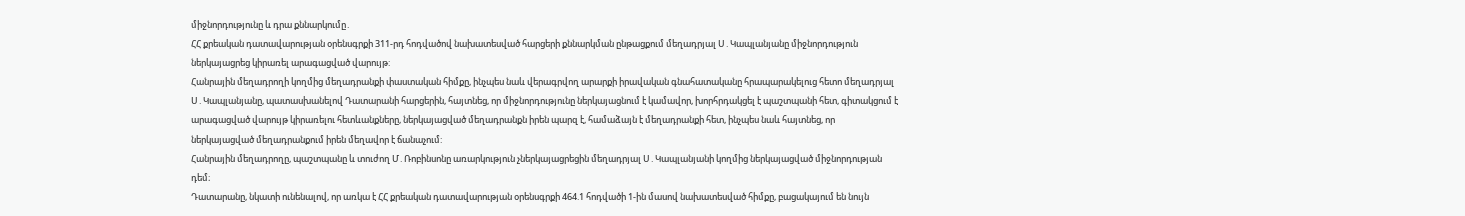միջնորդությունը և դրա քննարկումը․
ՀՀ քրեական դատավարության օրենսգրքի 311-րդ հոդվածով նախատեսված հարցերի քննարկման ընթացքում մեղադրյալ Ս․Կապլանյանը միջնորդություն ներկայացրեց կիրառել արագացված վարույթ:
Հանրային մեղադրողի կողմից մեղադրանքի փաստական հիմքը, ինչպես նաև վերագրվող արարքի իրավական գնահատականը հրապարակելուց հետո մեղադրյալ Ս․Կապլանյանը, պատասխանելով Դատարանի հարցերին, հայտնեց, որ միջնորդությունը ներկայացնում է կամավոր, խորհրդակցել է պաշտպանի հետ, գիտակցում է արագացված վարույթ կիրառելու հետևանքները, ներկայացված մեղադրանքն իրեն պարզ է, համաձայն է մեղադրանքի հետ, ինչպես նաև հայտնեց, որ ներկայացված մեղադրանքում իրեն մեղավոր է ճանաչում:
Հանրային մեղադրողը, պաշտպանը և տուժող Մ․Ռոբինսոնը առարկություն չներկայացրեցին մեղադրյալ Ս․Կապլանյանի կողմից ներկայացված միջնորդության դեմ։
Դատարանը, նկատի ունենալով, որ առկա է ՀՀ քրեական դատավարության օրենսգրքի 464.1 հոդվածի 1-ին մասով նախատեսված հիմքը, բացակայում են նույն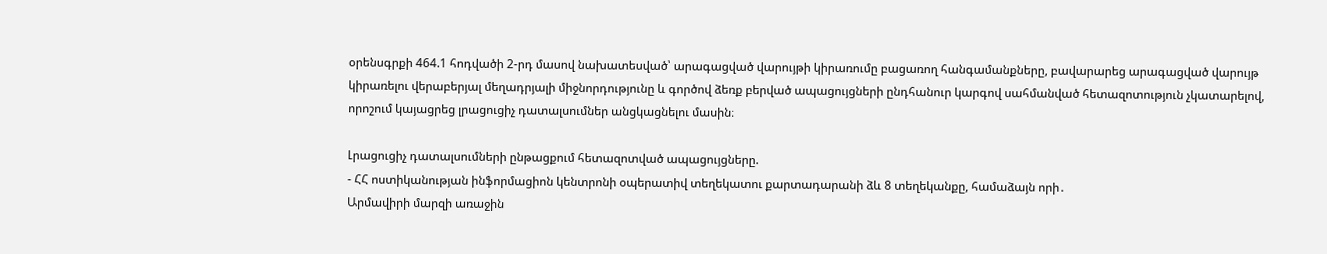օրենսգրքի 464.1 հոդվածի 2-րդ մասով նախատեսված՝ արագացված վարույթի կիրառումը բացառող հանգամանքները, բավարարեց արագացված վարույթ կիրառելու վերաբերյալ մեղադրյալի միջնորդությունը և գործով ձեռք բերված ապացույցների ընդհանուր կարգով սահմանված հետազոտություն չկատարելով, որոշում կայացրեց լրացուցիչ դատալսումներ անցկացնելու մասին։

Լրացուցիչ դատալսումների ընթացքում հետազոտված ապացույցները.
- ՀՀ ոստիկանության ինֆորմացիոն կենտրոնի օպերատիվ տեղեկատու քարտադարանի ձև 8 տեղեկանքը, համաձայն որի․
Արմավիրի մարզի առաջին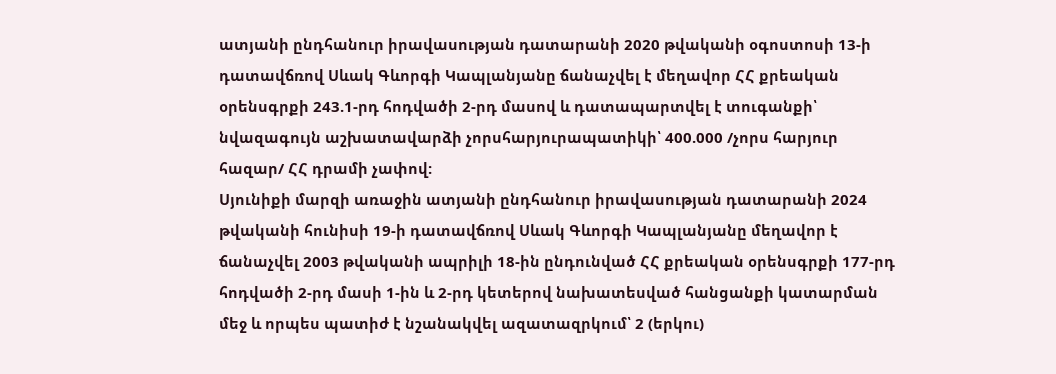ատյանի ընդհանուր իրավասության դատարանի 2020 թվականի օգոստոսի 13-ի դատավճռով Սևակ Գևորգի Կապլանյանը ճանաչվել է մեղավոր ՀՀ քրեական օրենսգրքի 243.1-րդ հոդվածի 2-րդ մասով և դատապարտվել է տուգանքի՝ նվազագույն աշխատավարձի չորսհարյուրապատիկի՝ 400.000 /չորս հարյուր հազար/ ՀՀ դրամի չափով:
Սյունիքի մարզի առաջին ատյանի ընդհանուր իրավասության դատարանի 2024 թվականի հունիսի 19-ի դատավճռով Սևակ Գևորգի Կապլանյանը մեղավոր է ճանաչվել 2003 թվականի ապրիլի 18-ին ընդունված ՀՀ քրեական օրենսգրքի 177-րդ հոդվածի 2-րդ մասի 1-ին և 2-րդ կետերով նախատեսված հանցանքի կատարման մեջ և որպես պատիժ է նշանակվել ազատազրկում՝ 2 (երկու)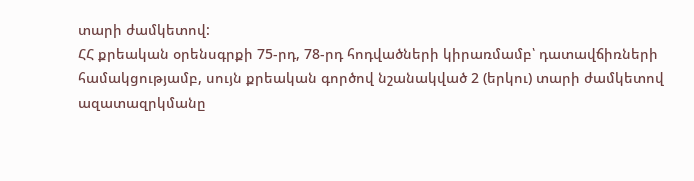տարի ժամկետով:
ՀՀ քրեական օրենսգրքի 75-րդ, 78-րդ հոդվածների կիրառմամբ՝ դատավճիռների համակցությամբ, սույն քրեական գործով նշանակված 2 (երկու) տարի ժամկետով ազատազրկմանը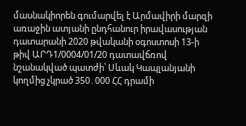մասնակիորեն գումարվել է Արմավիրի մարզի առաջին ատյանի ընդհանուր իրավասության դատարանի 2020 թվականի օգոստոսի 13-ի թիվ ԱՐԴ1/0004/01/20 դատավճռով նշանակված պատժի՝ Սևակ Կապլանյանի կողմից չկրած 350․000 ՀՀ դրամի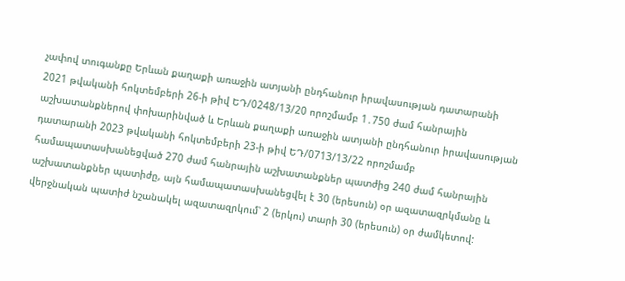չափով տուգանքը Երևան քաղաքի առաջին ատյանի ընդհանուր իրավասության դատարանի 2021 թվականի հոկտեմբերի 26-ի թիվ ԵԴ/0248/13/20 որոշմամբ 1․750 ժամ հանրային աշխատանքներով փոխարինված և Երևան քաղաքի առաջին ատյանի ընդհանուր իրավասության դատարանի 2023 թվականի հոկտեմբերի 23-ի թիվ ԵԴ/0713/13/22 որոշմամբ համապատասխանեցված 270 ժամ հանրային աշխատանքներ պատժից 240 ժամ հանրային աշխատանքներ պատիժը, այն համապատասխանեցվել է 30 (երեսուն) օր ազատազրկմանը և վերջնական պատիժ նշանակել ազատազրկում՝ 2 (երկու) տարի 30 (երեսուն) օր ժամկետով: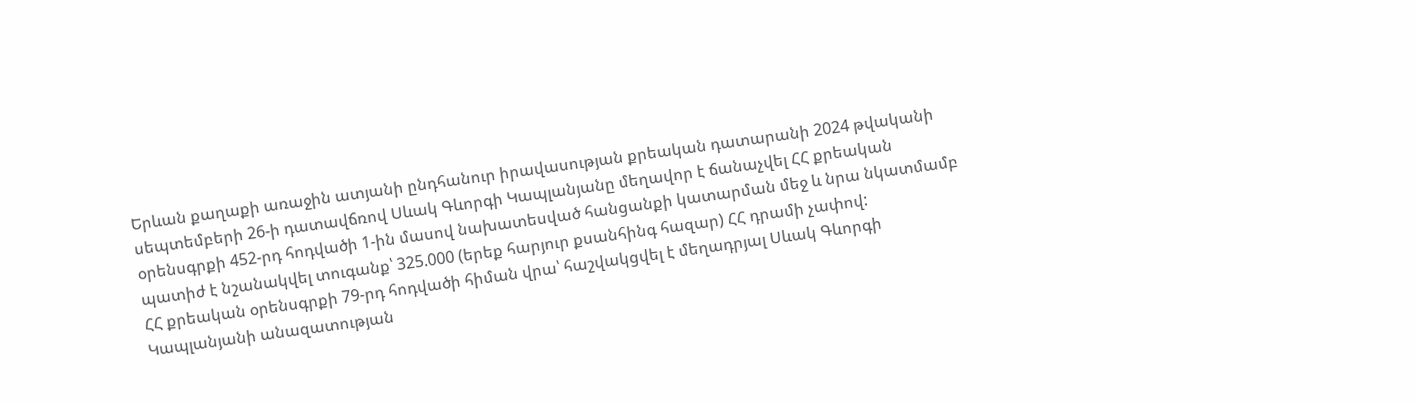Երևան քաղաքի առաջին ատյանի ընդհանուր իրավասության քրեական դատարանի 2024 թվականի սեպտեմբերի 26-ի դատավճռով Սևակ Գևորգի Կապլանյանը մեղավոր է ճանաչվել ՀՀ քրեական օրենսգրքի 452-րդ հոդվածի 1-ին մասով նախատեսված հանցանքի կատարման մեջ և նրա նկատմամբ պատիժ է նշանակվել տուգանք՝ 325.000 (երեք հարյուր քսանհինգ հազար) ՀՀ դրամի չափով:
ՀՀ քրեական օրենսգրքի 79-րդ հոդվածի հիման վրա՝ հաշվակցվել է մեղադրյալ Սևակ Գևորգի Կապլանյանի անազատության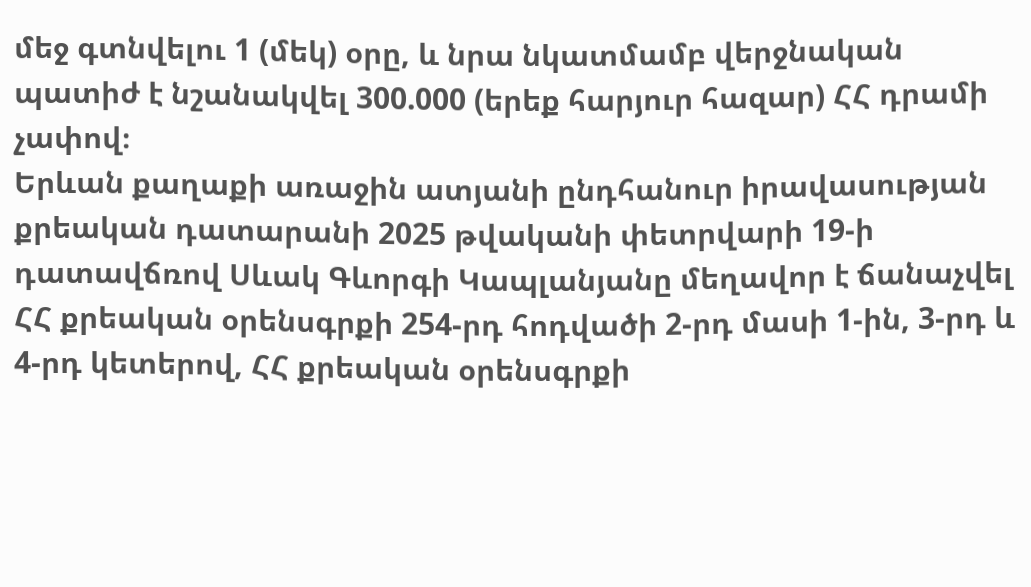մեջ գտնվելու 1 (մեկ) օրը, և նրա նկատմամբ վերջնական պատիժ է նշանակվել 300.000 (երեք հարյուր հազար) ՀՀ դրամի չափով։
Երևան քաղաքի առաջին ատյանի ընդհանուր իրավասության քրեական դատարանի 2025 թվականի փետրվարի 19-ի դատավճռով Սևակ Գևորգի Կապլանյանը մեղավոր է ճանաչվել ՀՀ քրեական օրենսգրքի 254-րդ հոդվածի 2-րդ մասի 1-ին, 3-րդ և 4-րդ կետերով, ՀՀ քրեական օրենսգրքի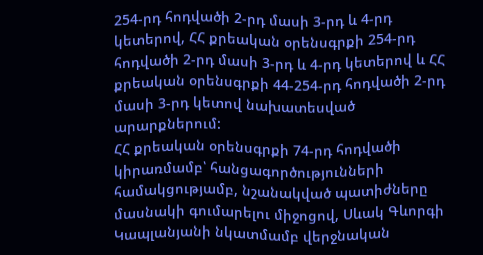254-րդ հոդվածի 2-րդ մասի 3-րդ և 4-րդ կետերով, ՀՀ քրեական օրենսգրքի 254-րդ հոդվածի 2-րդ մասի 3-րդ և 4-րդ կետերով և ՀՀ քրեական օրենսգրքի 44-254-րդ հոդվածի 2-րդ մասի 3-րդ կետով նախատեսված արարքներում:
ՀՀ քրեական օրենսգրքի 74-րդ հոդվածի կիրառմամբ՝ հանցագործությունների համակցությամբ, նշանակված պատիժները մասնակի գումարելու միջոցով, Սևակ Գևորգի Կապլանյանի նկատմամբ վերջնական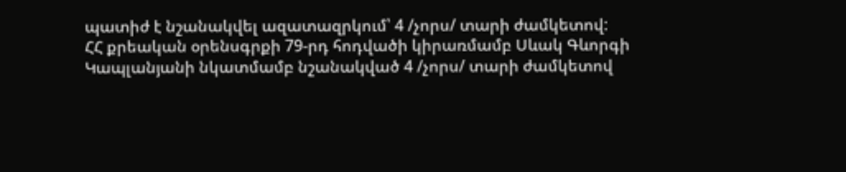պատիժ է նշանակվել ազատազրկում՝ 4 /չորս/ տարի ժամկետով:
ՀՀ քրեական օրենսգրքի 79-րդ հոդվածի կիրառմամբ Սևակ Գևորգի Կապլանյանի նկատմամբ նշանակված 4 /չորս/ տարի ժամկետով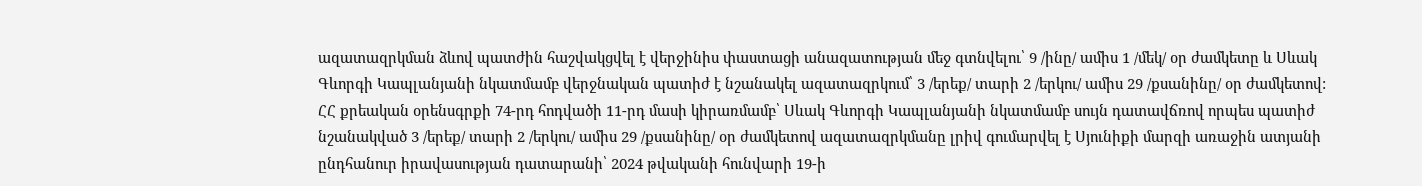ազատազրկման ձևով պատժին հաշվակցվել է վերջինիս փաստացի անազատության մեջ գտնվելու՝ 9 /ինը/ ամիս 1 /մեկ/ օր ժամկետը և Սևակ Գևորգի Կապլանյանի նկատմամբ վերջնական պատիժ է նշանակել ազատազրկում՝ 3 /երեք/ տարի 2 /երկու/ ամիս 29 /քսանինը/ օր ժամկետով:
ՀՀ քրեական օրենսգրքի 74-րդ հոդվածի 11-րդ մասի կիրառմամբ՝ Սևակ Գևորգի Կապլանյանի նկատմամբ սույն դատավճռով որպես պատիժ նշանակված 3 /երեք/ տարի 2 /երկու/ ամիս 29 /քսանինը/ օր ժամկետով ազատազրկմանը լրիվ գումարվել է Սյունիքի մարզի առաջին ատյանի ընդհանուր իրավասության դատարանի՝ 2024 թվականի հունվարի 19-ի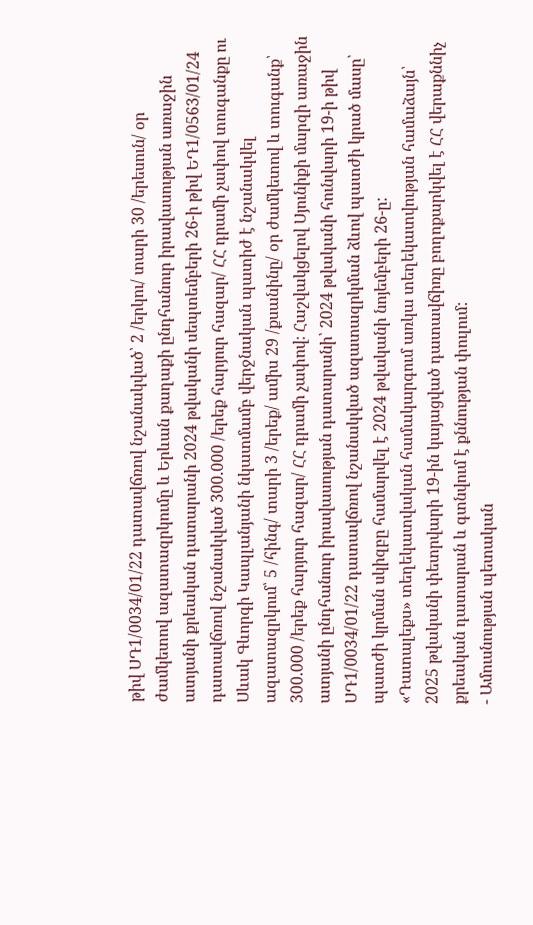թիվ ՍԴ1/0034/01/22 դատավճռով նշանակված՝ 2 /երկու/ տարի 30 /երեսուն/ օր ժամկետով ազատազրկումը և Երևան քաղաքի ընդհանուր իրավասության առաջին ատյանի քրեական դատարանի 2024 թվականի սեպտեմբերի 26-ի թիվ ԵԴ1/0563/01/24 դատավճռով նշանակված 300.000 /երեք հարյուր հազար/ ՀՀ դրամի չափով տուգանքը ու Սևակ Գևորգի Կապլանյանի նկատմամբ վերջնական պատիժ է նշանակվել ազատազրկում՝ 5 /հինգ/ տարի 3 /երեք/ ամիս 29 /քսանինը/ օր ժամկետով և տուգանք՝ 300.000 /երեք հարյուր հազար/ ՀՀ դրամի չափով։ Հաշվակցելով Սյունիքի մարզի առաջին ատյանի ընդհանուր իրավասության դատարանի՝ 2024 թվականի հունվարի 19-ի թիվ ՍԴ1/0034/01/22 դատավճռով նշանակված ազատազրկման ձևով պատժի կրած մասը՝ պատժի կրման սկիզբը համարվել է 2024 թվականի նոյեմբերի 26-ը:
«Դատալեքս» տեղեկատվական համակարգում առկա տեղեկատվության համաձայն՝ 2025 թվականի փետրվարի 19-ին կայացված դատավճիռը բողոքարկվել է ՀՀ վերաքննիչ քրեական դատարան և գտնվում է քննության փուլում:
- Ամուսնության պետական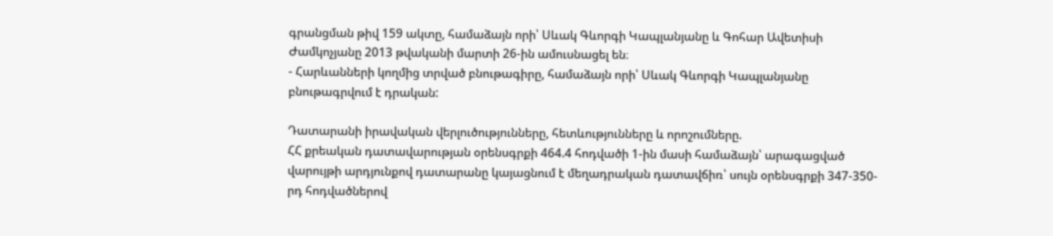գրանցման թիվ 159 ակտը, համաձայն որի՝ Սևակ Գևորգի Կապլանյանը և Գոհար Ավետիսի Ժամկոչյանը 2013 թվականի մարտի 26-ին ամուսնացել են։
- Հարևանների կողմից տրված բնութագիրը, համաձայն որի՝ Սևակ Գևորգի Կապլանյանը բնութագրվում է դրական:

Դատարանի իրավական վերլուծությունները, հետևությունները և որոշումները.
ՀՀ քրեական դատավարության օրենսգրքի 464.4 հոդվածի 1-ին մասի համաձայն՝ արագացված վարույթի արդյունքով դատարանը կայացնում է մեղադրական դատավճիռ՝ սույն օրենսգրքի 347-350-րդ հոդվածներով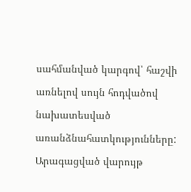սահմանված կարգով՝ հաշվի առնելով սույն հոդվածով նախատեսված առանձնահատկությունները:
Արագացված վարույթ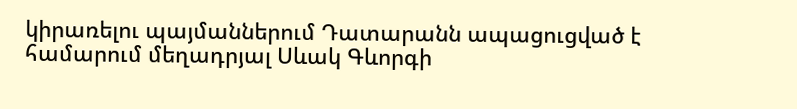կիրառելու պայմաններում Դատարանն ապացուցված է համարում մեղադրյալ Սևակ Գևորգի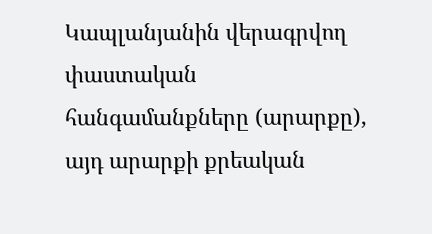Կապլանյանին վերագրվող փաստական հանգամանքները (արարքը), այդ արարքի քրեական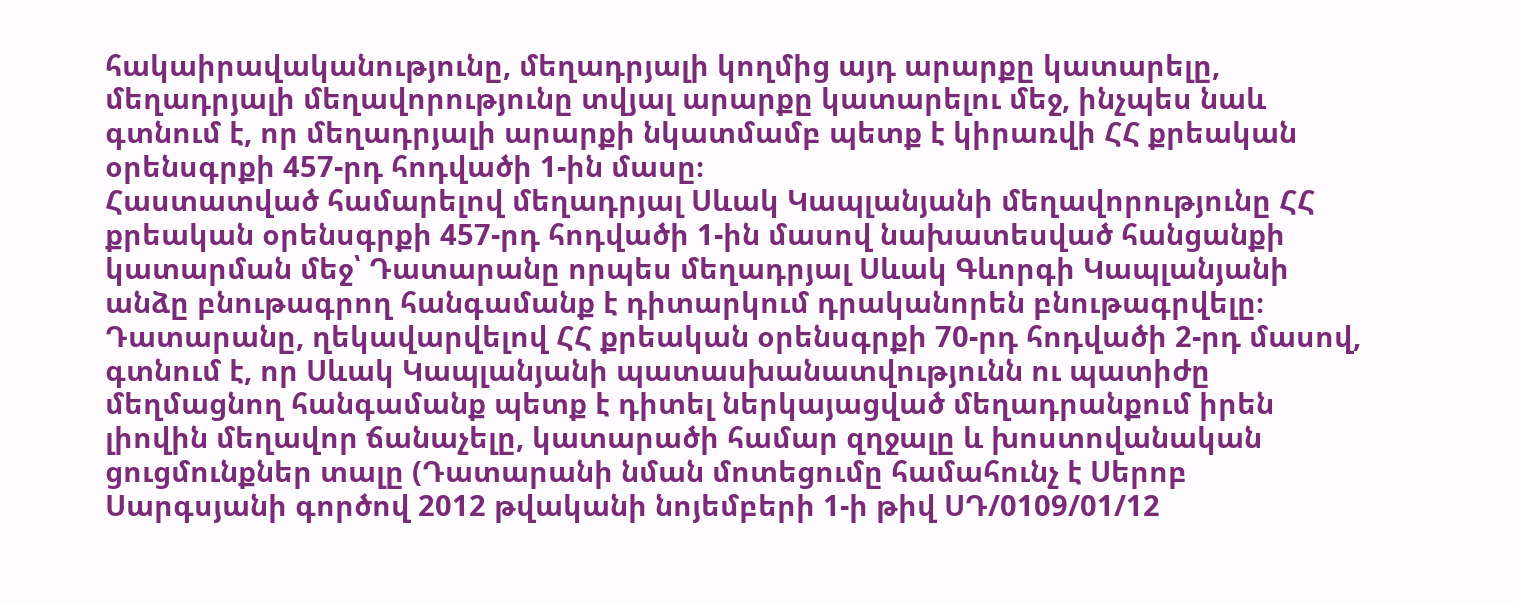հակաիրավականությունը, մեղադրյալի կողմից այդ արարքը կատարելը, մեղադրյալի մեղավորությունը տվյալ արարքը կատարելու մեջ, ինչպես նաև գտնում է, որ մեղադրյալի արարքի նկատմամբ պետք է կիրառվի ՀՀ քրեական օրենսգրքի 457-րդ հոդվածի 1-ին մասը։
Հաստատված համարելով մեղադրյալ Սևակ Կապլանյանի մեղավորությունը ՀՀ քրեական օրենսգրքի 457-րդ հոդվածի 1-ին մասով նախատեսված հանցանքի կատարման մեջ՝ Դատարանը որպես մեղադրյալ Սևակ Գևորգի Կապլանյանի անձը բնութագրող հանգամանք է դիտարկում դրականորեն բնութագրվելը։
Դատարանը, ղեկավարվելով ՀՀ քրեական օրենսգրքի 70-րդ հոդվածի 2-րդ մասով, գտնում է, որ Սևակ Կապլանյանի պատասխանատվությունն ու պատիժը մեղմացնող հանգամանք պետք է դիտել ներկայացված մեղադրանքում իրեն լիովին մեղավոր ճանաչելը, կատարածի համար զղջալը և խոստովանական ցուցմունքներ տալը (Դատարանի նման մոտեցումը համահունչ է Սերոբ Սարգսյանի գործով 2012 թվականի նոյեմբերի 1-ի թիվ ՍԴ/0109/01/12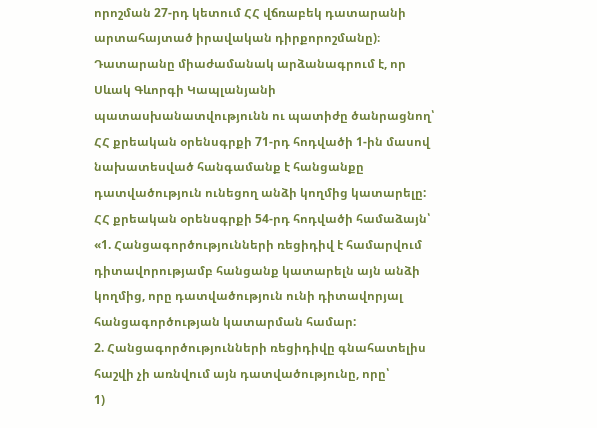որոշման 27-րդ կետում ՀՀ վճռաբեկ դատարանի արտահայտած իրավական դիրքորոշմանը)։
Դատարանը միաժամանակ արձանագրում է, որ Սևակ Գևորգի Կապլանյանի պատասխանատվությունն ու պատիժը ծանրացնող՝ ՀՀ քրեական օրենսգրքի 71-րդ հոդվածի 1-ին մասով նախատեսված հանգամանք է հանցանքը դատվածություն ունեցող անձի կողմից կատարելը:
ՀՀ քրեական օրենսգրքի 54-րդ հոդվածի համաձայն՝
«1. Հանցագործությունների ռեցիդիվ է համարվում դիտավորությամբ հանցանք կատարելն այն անձի կողմից, որը դատվածություն ունի դիտավորյալ հանցագործության կատարման համար:
2. Հանցագործությունների ռեցիդիվը գնահատելիս հաշվի չի առնվում այն դատվածությունը, որը՝
1)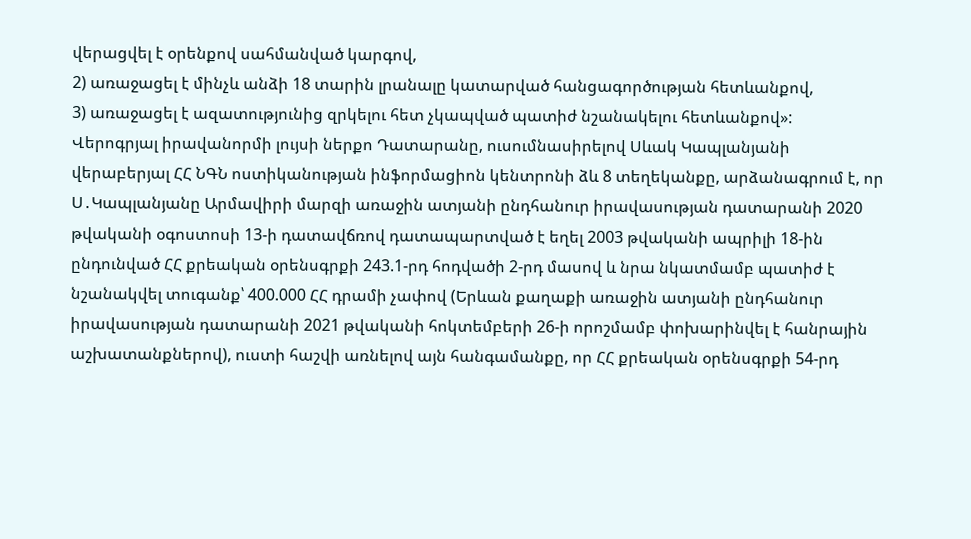վերացվել է օրենքով սահմանված կարգով,
2) առաջացել է մինչև անձի 18 տարին լրանալը կատարված հանցագործության հետևանքով,
3) առաջացել է ազատությունից զրկելու հետ չկապված պատիժ նշանակելու հետևանքով»:
Վերոգրյալ իրավանորմի լույսի ներքո Դատարանը, ուսումնասիրելով Սևակ Կապլանյանի վերաբերյալ ՀՀ ՆԳՆ ոստիկանության ինֆորմացիոն կենտրոնի ձև 8 տեղեկանքը, արձանագրում է, որ Ս․Կապլանյանը Արմավիրի մարզի առաջին ատյանի ընդհանուր իրավասության դատարանի 2020 թվականի օգոստոսի 13-ի դատավճռով դատապարտված է եղել 2003 թվականի ապրիլի 18-ին ընդունված ՀՀ քրեական օրենսգրքի 243.1-րդ հոդվածի 2-րդ մասով և նրա նկատմամբ պատիժ է նշանակվել տուգանք՝ 400.000 ՀՀ դրամի չափով (Երևան քաղաքի առաջին ատյանի ընդհանուր իրավասության դատարանի 2021 թվականի հոկտեմբերի 26-ի որոշմամբ փոխարինվել է հանրային աշխատանքներով), ուստի հաշվի առնելով այն հանգամանքը, որ ՀՀ քրեական օրենսգրքի 54-րդ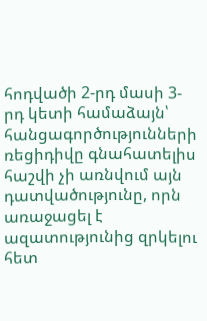հոդվածի 2-րդ մասի 3-րդ կետի համաձայն՝ հանցագործությունների ռեցիդիվը գնահատելիս հաշվի չի առնվում այն դատվածությունը, որն առաջացել է ազատությունից զրկելու հետ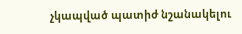չկապված պատիժ նշանակելու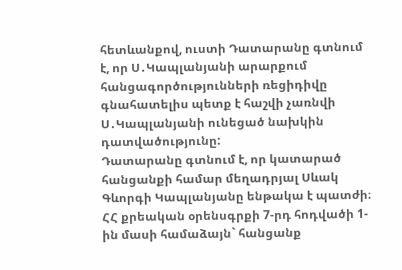հետևանքով, ուստի Դատարանը գտնում է, որ Ս․Կապլանյանի արարքում հանցագործությունների ռեցիդիվը գնահատելիս պետք է հաշվի չառնվի Ս․Կապլանյանի ունեցած նախկին դատվածությունը:
Դատարանը գտնում է, որ կատարած հանցանքի համար մեղադրյալ Սևակ Գևորգի Կապլանյանը ենթակա է պատժի։
ՀՀ քրեական օրենսգրքի 7-րդ հոդվածի 1-ին մասի համաձայն` հանցանք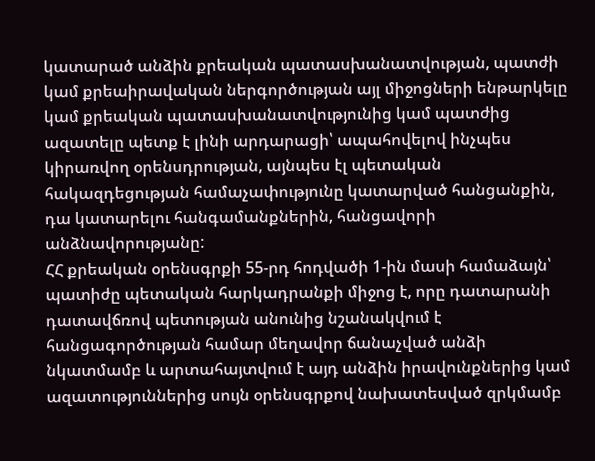կատարած անձին քրեական պատասխանատվության, պատժի կամ քրեաիրավական ներգործության այլ միջոցների ենթարկելը կամ քրեական պատասխանատվությունից կամ պատժից ազատելը պետք է լինի արդարացի՝ ապահովելով ինչպես կիրառվող օրենսդրության, այնպես էլ պետական հակազդեցության համաչափությունը կատարված հանցանքին, դա կատարելու հանգամանքներին, հանցավորի անձնավորությանը:
ՀՀ քրեական օրենսգրքի 55-րդ հոդվածի 1-ին մասի համաձայն՝ պատիժը պետական հարկադրանքի միջոց է, որը դատարանի դատավճռով պետության անունից նշանակվում է հանցագործության համար մեղավոր ճանաչված անձի նկատմամբ և արտահայտվում է այդ անձին իրավունքներից կամ ազատություններից սույն օրենսգրքով նախատեսված զրկմամբ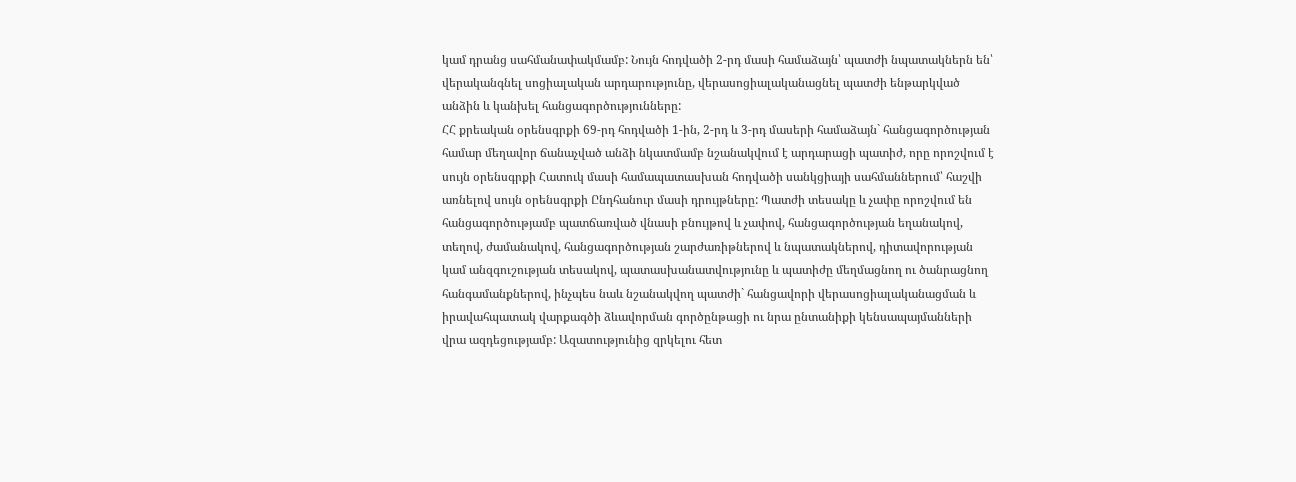կամ դրանց սահմանափակմամբ: Նույն հոդվածի 2-րդ մասի համաձայն՝ պատժի նպատակներն են՝ վերականգնել սոցիալական արդարությունը, վերասոցիալականացնել պատժի ենթարկված անձին և կանխել հանցագործությունները:
ՀՀ քրեական օրենսգրքի 69-րդ հոդվածի 1-ին, 2-րդ և 3-րդ մասերի համաձայն` հանցագործության համար մեղավոր ճանաչված անձի նկատմամբ նշանակվում է արդարացի պատիժ, որը որոշվում է սույն օրենսգրքի Հատուկ մասի համապատասխան հոդվածի սանկցիայի սահմաններում՝ հաշվի առնելով սույն օրենսգրքի Ընդհանուր մասի դրույթները: Պատժի տեսակը և չափը որոշվում են հանցագործությամբ պատճառված վնասի բնույթով և չափով, հանցագործության եղանակով, տեղով, ժամանակով, հանցագործության շարժառիթներով և նպատակներով, դիտավորության կամ անզգուշության տեսակով, պատասխանատվությունը և պատիժը մեղմացնող ու ծանրացնող հանգամանքներով, ինչպես նաև նշանակվող պատժի` հանցավորի վերասոցիալականացման և իրավահպատակ վարքագծի ձևավորման գործընթացի ու նրա ընտանիքի կենսապայմանների վրա ազդեցությամբ: Ազատությունից զրկելու հետ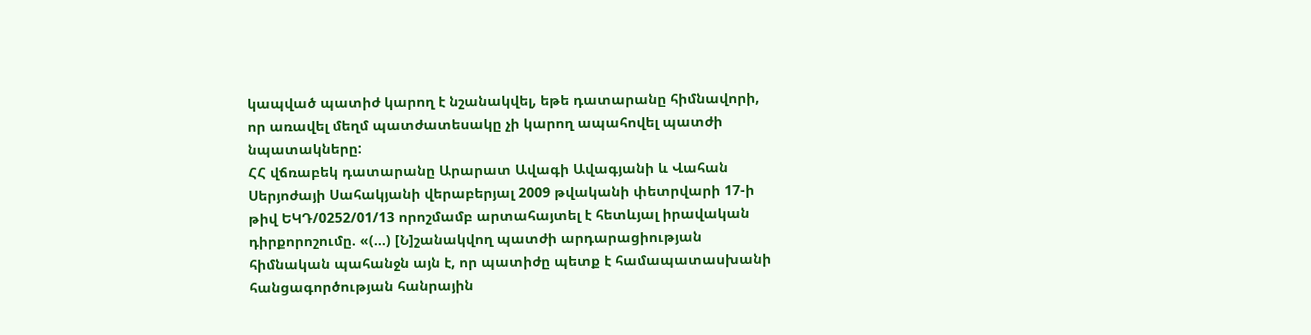կապված պատիժ կարող է նշանակվել, եթե դատարանը հիմնավորի, որ առավել մեղմ պատժատեսակը չի կարող ապահովել պատժի նպատակները:
ՀՀ վճռաբեկ դատարանը Արարատ Ավագի Ավագյանի և Վահան Սերյոժայի Սահակյանի վերաբերյալ 2009 թվականի փետրվարի 17-ի թիվ ԵԿԴ/0252/01/13 որոշմամբ արտահայտել է հետևյալ իրավական դիրքորոշումը. «(…) [Ն]շանակվող պատժի արդարացիության հիմնական պահանջն այն է, որ պատիժը պետք է համապատասխանի հանցագործության հանրային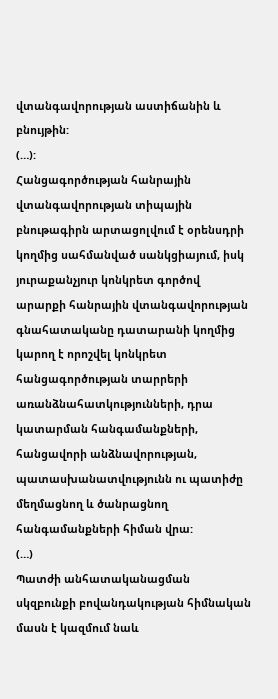վտանգավորության աստիճանին և բնույթին:
(…):
Հանցագործության հանրային վտանգավորության տիպային բնութագիրն արտացոլվում է օրենսդրի կողմից սահմանված սանկցիայում, իսկ յուրաքանչյուր կոնկրետ գործով արարքի հանրային վտանգավորության գնահատականը դատարանի կողմից կարող է որոշվել կոնկրետ հանցագործության տարրերի առանձնահատկությունների, դրա կատարման հանգամանքների, հանցավորի անձնավորության, պատասխանատվությունն ու պատիժը մեղմացնող և ծանրացնող հանգամանքների հիման վրա:
(…)
Պատժի անհատականացման սկզբունքի բովանդակության հիմնական մասն է կազմում նաև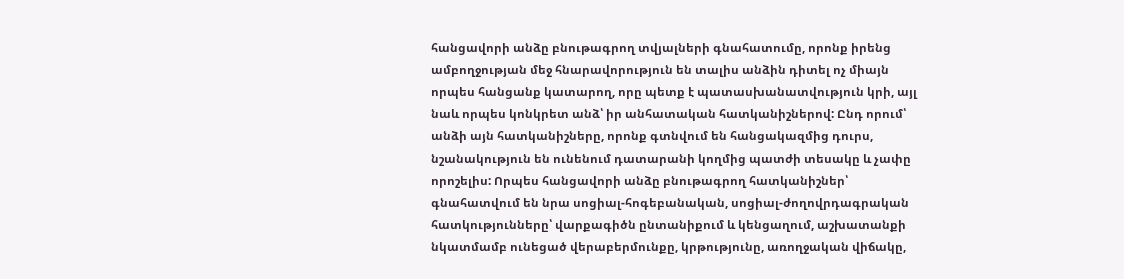հանցավորի անձը բնութագրող տվյալների գնահատումը, որոնք իրենց ամբողջության մեջ հնարավորություն են տալիս անձին դիտել ոչ միայն որպես հանցանք կատարող, որը պետք է պատասխանատվություն կրի, այլ նաև որպես կոնկրետ անձ՝ իր անհատական հատկանիշներով: Ընդ որում՝ անձի այն հատկանիշները, որոնք գտնվում են հանցակազմից դուրս, նշանակություն են ունենում դատարանի կողմից պատժի տեսակը և չափը որոշելիս: Որպես հանցավորի անձը բնութագրող հատկանիշներ՝ գնահատվում են նրա սոցիալ-հոգեբանական, սոցիալ-ժողովրդագրական հատկությունները՝ վարքագիծն ընտանիքում և կենցաղում, աշխատանքի նկատմամբ ունեցած վերաբերմունքը, կրթությունը, առողջական վիճակը,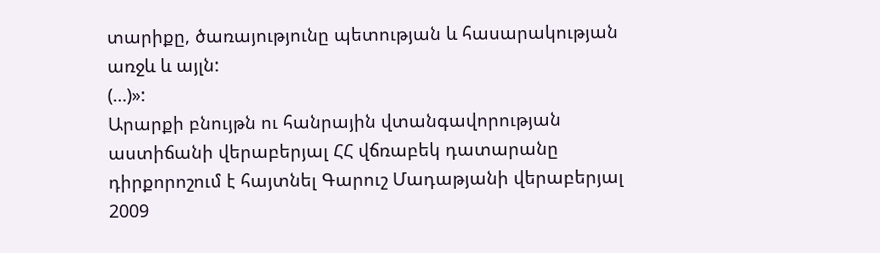տարիքը, ծառայությունը պետության և հասարակության առջև և այլն:
(…)»:
Արարքի բնույթն ու հանրային վտանգավորության աստիճանի վերաբերյալ ՀՀ վճռաբեկ դատարանը դիրքորոշում է հայտնել Գարուշ Մադաթյանի վերաբերյալ 2009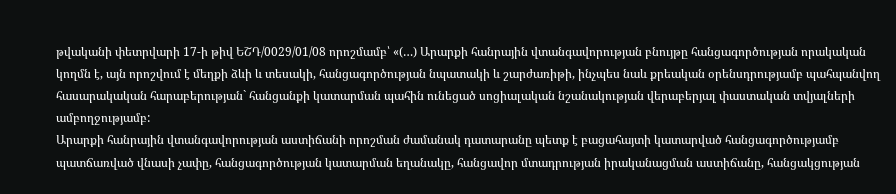թվականի փետրվարի 17-ի թիվ ԵՇԴ/0029/01/08 որոշմամբ՝ «(…) Արարքի հանրային վտանգավորության բնույթը հանցագործության որակական կողմն է, այն որոշվում է մեղքի ձևի և տեսակի, հանցագործության նպատակի և շարժառիթի, ինչպես նաև քրեական օրենսդրությամբ պահպանվող հասարակական հարաբերության` հանցանքի կատարման պահին ունեցած սոցիալական նշանակության վերաբերյալ փաստական տվյալների ամբողջությամբ:
Արարքի հանրային վտանգավորության աստիճանի որոշման ժամանակ դատարանը պետք է բացահայտի կատարված հանցագործությամբ պատճառված վնասի չափը, հանցագործության կատարման եղանակը, հանցավոր մտադրության իրականացման աստիճանը, հանցակցության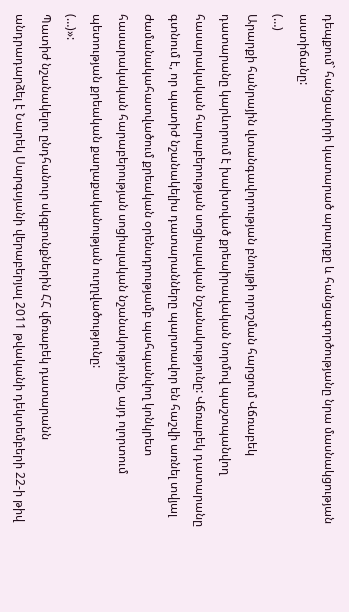դեպքում` հանցավորի կատարած արարքը և հանցագործությանը նրա մասնակցության աստիճանը:
(…)
Արարքի հանրային վտանգավորության բնույթի որոշման հարցում Վճռաբեկ դատարանը կարևորում է խախտված քրեաիրավական նորմով պաշտպանվող հասարակական հարաբերության սոցիալական նշանակությունը: Վճռաբեկ դատարանը գտնում է, որ պատիժ նշանակելիս դատարանները պարտավոր են հաշվի առնել տվյալ ժամանակահատվածում քրեական օրենսդրությամբ պահպանվող կոնկրետ հասարակական հարաբերության սոցիալական նշանակությունը, այդ ոլորտում պետության քրեական քաղաքականության ուղղվածությունը:
(…)»:
Պատիժ նշանակելու ընդհանուր սկզբունքներին ՀՀ վճռաբեկ դատարանն անդրադարձել է Նարեկ Սարգսյանի վերաբերյալ 2011 թվականի դեկտեմբերի 22-ի թիվ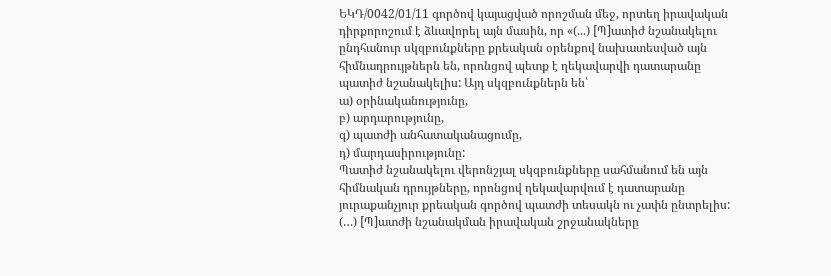ԵԿԴ/0042/01/11 գործով կայացված որոշման մեջ, որտեղ իրավական դիրքորոշում է ձևավորել այն մասին, որ «(...) [Պ]ատիժ նշանակելու ընդհանուր սկզբունքները քրեական օրենքով նախատեսված այն հիմնադրույթներն են, որոնցով պետք է ղեկավարվի դատարանը պատիժ նշանակելիս: Այդ սկզբունքներն են՝
ա) օրինականությունը,
բ) արդարությունը,
գ) պատժի անհատականացումը,
դ) մարդասիրությունը:
Պատիժ նշանակելու վերոնշյալ սկզբունքները սահմանում են այն հիմնական դրույթները, որոնցով ղեկավարվում է դատարանը յուրաքանչյուր քրեական գործով պատժի տեսակն ու չափն ընտրելիս:
(…) [Պ]ատժի նշանակման իրավական շրջանակները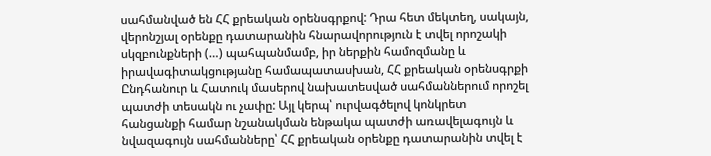սահմանված են ՀՀ քրեական օրենսգրքով: Դրա հետ մեկտեղ, սակայն, վերոնշյալ օրենքը դատարանին հնարավորություն է տվել որոշակի սկզբունքների (…) պահպանմամբ, իր ներքին համոզմանը և իրավագիտակցությանը համապատասխան, ՀՀ քրեական օրենսգրքի Ընդհանուր և Հատուկ մասերով նախատեսված սահմաններում որոշել պատժի տեսակն ու չափը: Այլ կերպ՝ ուրվագծելով կոնկրետ հանցանքի համար նշանակման ենթակա պատժի առավելագույն և նվազագույն սահմանները՝ ՀՀ քրեական օրենքը դատարանին տվել է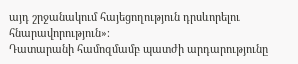այդ շրջանակում հայեցողություն դրսևորելու հնարավորություն»։
Դատարանի համոզմամբ պատժի արդարությունը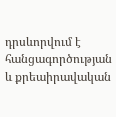դրսևորվում է հանցագործության և քրեաիրավական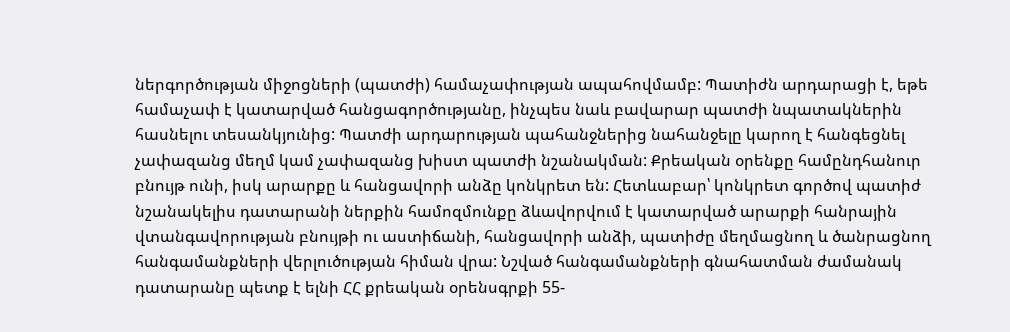ներգործության միջոցների (պատժի) համաչափության ապահովմամբ: Պատիժն արդարացի է, եթե համաչափ է կատարված հանցագործությանը, ինչպես նաև բավարար պատժի նպատակներին հասնելու տեսանկյունից: Պատժի արդարության պահանջներից նահանջելը կարող է հանգեցնել չափազանց մեղմ կամ չափազանց խիստ պատժի նշանակման: Քրեական օրենքը համընդհանուր բնույթ ունի, իսկ արարքը և հանցավորի անձը կոնկրետ են: Հետևաբար՝ կոնկրետ գործով պատիժ նշանակելիս դատարանի ներքին համոզմունքը ձևավորվում է կատարված արարքի հանրային վտանգավորության բնույթի ու աստիճանի, հանցավորի անձի, պատիժը մեղմացնող և ծանրացնող հանգամանքների վերլուծության հիման վրա: Նշված հանգամանքների գնահատման ժամանակ դատարանը պետք է ելնի ՀՀ քրեական օրենսգրքի 55-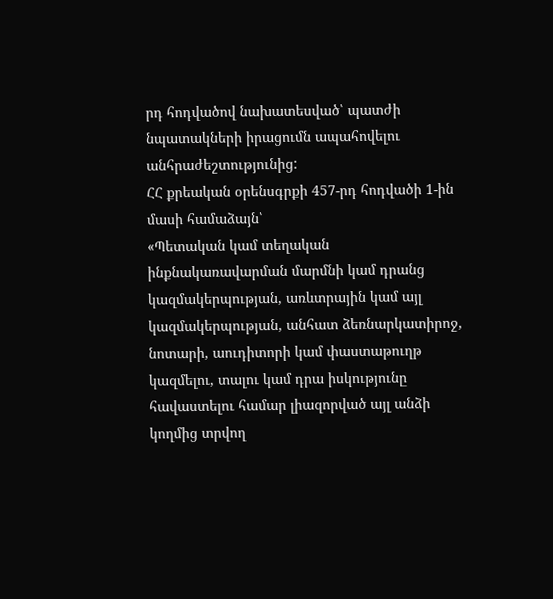րդ հոդվածով նախատեսված՝ պատժի նպատակների իրացումն ապահովելու անհրաժեշտությունից:
ՀՀ քրեական օրենսգրքի 457-րդ հոդվածի 1-ին մասի համաձայն՝
«Պետական կամ տեղական ինքնակառավարման մարմնի կամ դրանց կազմակերպության, առևտրային կամ այլ կազմակերպության, անհատ ձեռնարկատիրոջ, նոտարի, աուդիտորի կամ փաստաթուղթ կազմելու, տալու կամ դրա իսկությունը հավաստելու համար լիազորված այլ անձի կողմից տրվող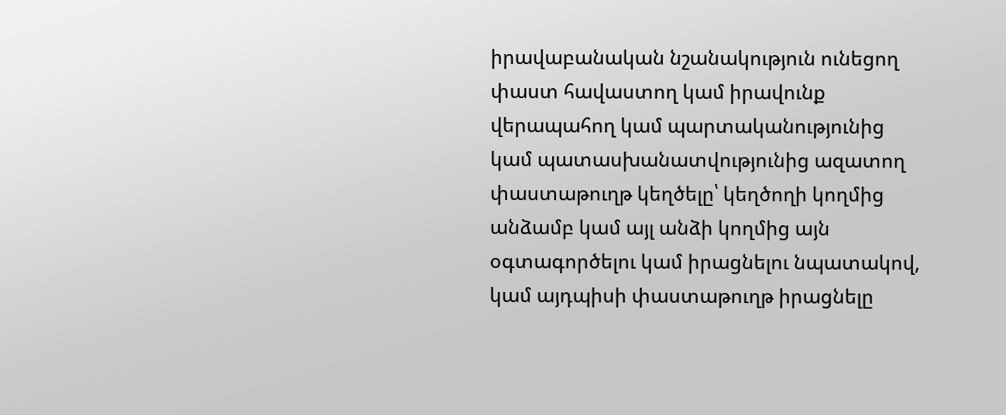իրավաբանական նշանակություն ունեցող փաստ հավաստող կամ իրավունք վերապահող կամ պարտականությունից կամ պատասխանատվությունից ազատող փաստաթուղթ կեղծելը՝ կեղծողի կողմից անձամբ կամ այլ անձի կողմից այն օգտագործելու կամ իրացնելու նպատակով, կամ այդպիսի փաստաթուղթ իրացնելը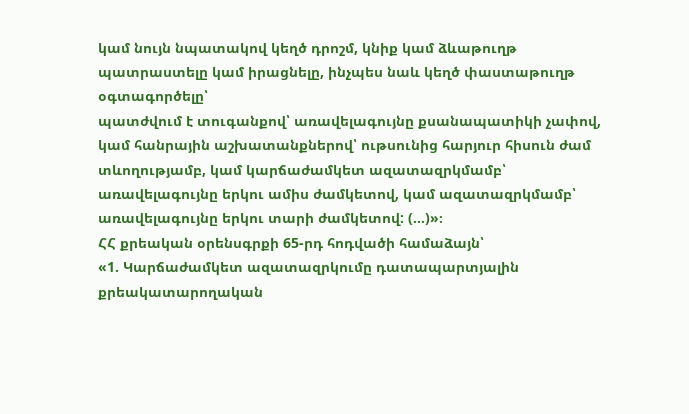կամ նույն նպատակով կեղծ դրոշմ, կնիք կամ ձևաթուղթ պատրաստելը կամ իրացնելը, ինչպես նաև կեղծ փաստաթուղթ օգտագործելը՝
պատժվում է տուգանքով՝ առավելագույնը քսանապատիկի չափով, կամ հանրային աշխատանքներով՝ ութսունից հարյուր հիսուն ժամ տևողությամբ, կամ կարճաժամկետ ազատազրկմամբ՝ առավելագույնը երկու ամիս ժամկետով, կամ ազատազրկմամբ՝ առավելագույնը երկու տարի ժամկետով: (…)»։
ՀՀ քրեական օրենսգրքի 65-րդ հոդվածի համաձայն՝
«1. Կարճաժամկետ ազատազրկումը դատապարտյալին քրեակատարողական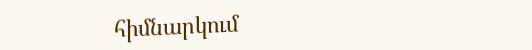հիմնարկում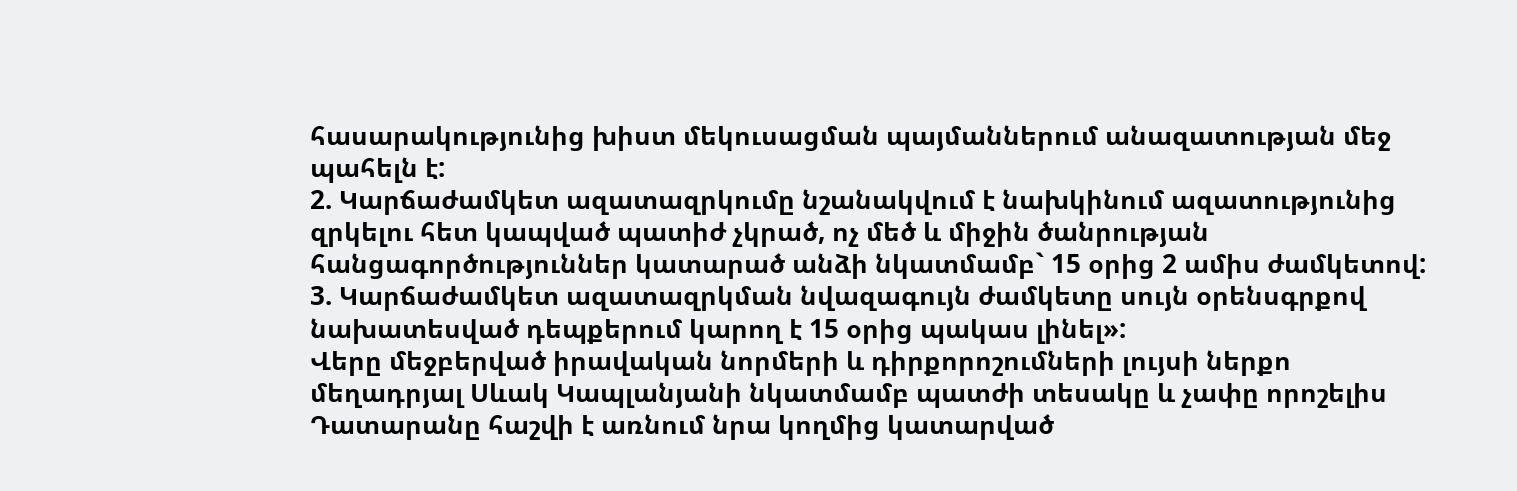հասարակությունից խիստ մեկուսացման պայմաններում անազատության մեջ պահելն է:
2. Կարճաժամկետ ազատազրկումը նշանակվում է նախկինում ազատությունից զրկելու հետ կապված պատիժ չկրած, ոչ մեծ և միջին ծանրության հանցագործություններ կատարած անձի նկատմամբ` 15 օրից 2 ամիս ժամկետով:
3. Կարճաժամկետ ազատազրկման նվազագույն ժամկետը սույն օրենսգրքով նախատեսված դեպքերում կարող է 15 օրից պակաս լինել»:
Վերը մեջբերված իրավական նորմերի և դիրքորոշումների լույսի ներքո մեղադրյալ Սևակ Կապլանյանի նկատմամբ պատժի տեսակը և չափը որոշելիս Դատարանը հաշվի է առնում նրա կողմից կատարված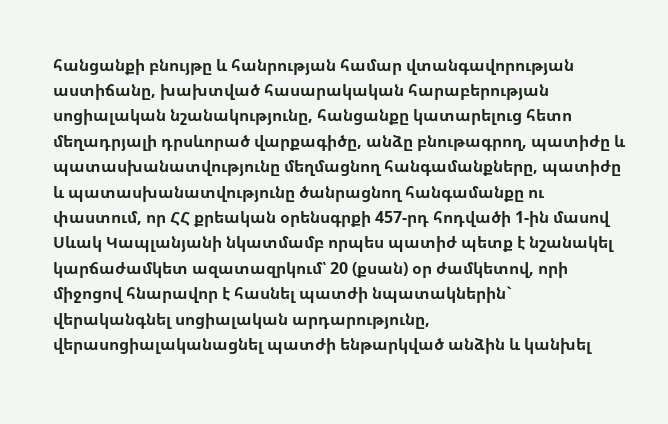հանցանքի բնույթը և հանրության համար վտանգավորության աստիճանը, խախտված հասարակական հարաբերության սոցիալական նշանակությունը, հանցանքը կատարելուց հետո մեղադրյալի դրսևորած վարքագիծը, անձը բնութագրող, պատիժը և պատասխանատվությունը մեղմացնող հանգամանքները, պատիժը և պատասխանատվությունը ծանրացնող հանգամանքը ու փաստում, որ ՀՀ քրեական օրենսգրքի 457-րդ հոդվածի 1-ին մասով Սևակ Կապլանյանի նկատմամբ որպես պատիժ պետք է նշանակել կարճաժամկետ ազատազրկում՝ 20 (քսան) օր ժամկետով, որի միջոցով հնարավոր է հասնել պատժի նպատակներին` վերականգնել սոցիալական արդարությունը, վերասոցիալականացնել պատժի ենթարկված անձին և կանխել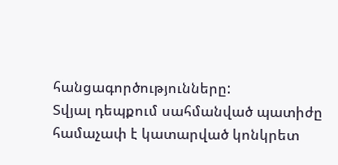հանցագործությունները:
Տվյալ դեպքում սահմանված պատիժը համաչափ է կատարված կոնկրետ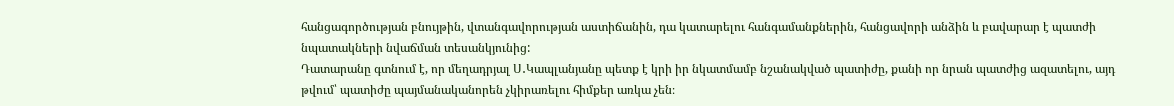հանցագործության բնույթին, վտանգավորության աստիճանին, դա կատարելու հանգամանքներին, հանցավորի անձին և բավարար է պատժի նպատակների նվաճման տեսանկյունից:
Դատարանը գտնում է, որ մեղադրյալ Ս․Կապլանյանը պետք է կրի իր նկատմամբ նշանակված պատիժը, քանի որ նրան պատժից ազատելու, այդ թվում՝ պատիժը պայմանականորեն չկիրառելու հիմքեր առկա չեն։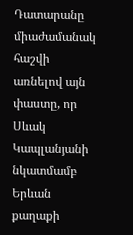Դատարանը միաժամանակ հաշվի առնելով այն փաստը, որ Սևակ Կապլանյանի նկատմամբ Երևան քաղաքի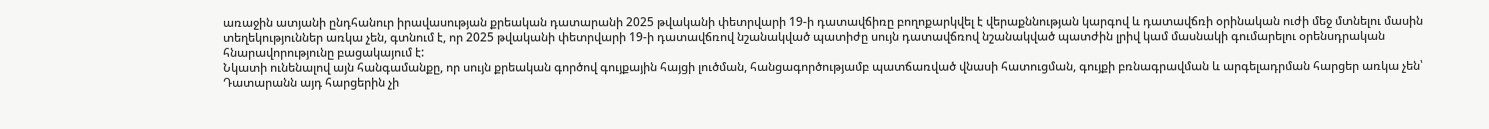առաջին ատյանի ընդհանուր իրավասության քրեական դատարանի 2025 թվականի փետրվարի 19-ի դատավճիռը բողոքարկվել է վերաքննության կարգով և դատավճռի օրինական ուժի մեջ մտնելու մասին տեղեկություններ առկա չեն, գտնում է, որ 2025 թվականի փետրվարի 19-ի դատավճռով նշանակված պատիժը սույն դատավճռով նշանակված պատժին լրիվ կամ մասնակի գումարելու օրենսդրական հնարավորությունը բացակայում է:
Նկատի ունենալով այն հանգամանքը, որ սույն քրեական գործով գույքային հայցի լուծման, հանցագործությամբ պատճառված վնասի հատուցման, գույքի բռնագրավման և արգելադրման հարցեր առկա չեն՝ Դատարանն այդ հարցերին չի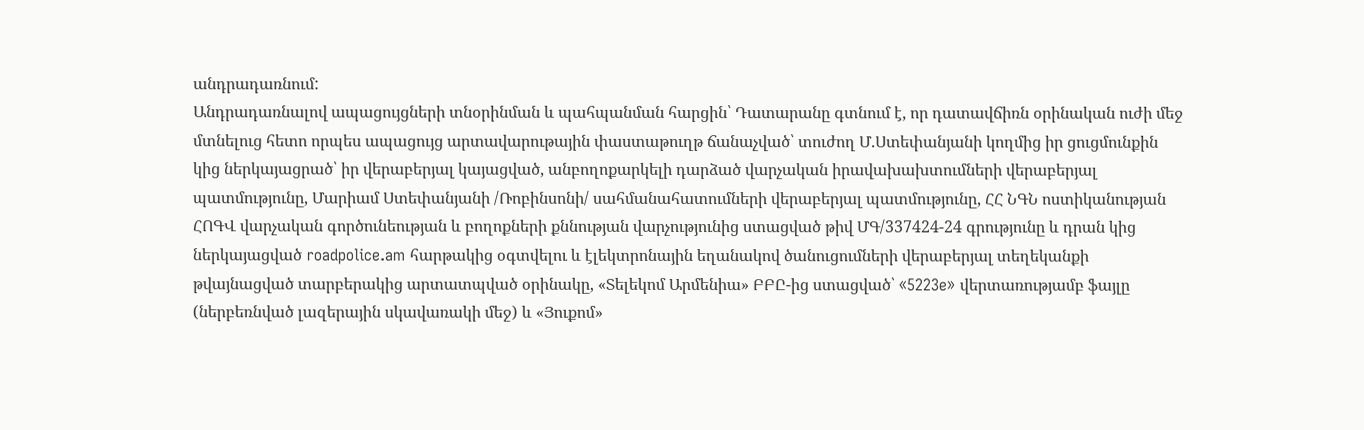անդրադառնում:
Անդրադառնալով ապացույցների տնօրինման և պահպանման հարցին՝ Դատարանը գտնում է, որ դատավճիռն օրինական ուժի մեջ մտնելուց հետո որպես ապացույց արտավարութային փաստաթուղթ ճանաչված՝ տուժող Մ.Ստեփանյանի կողմից իր ցուցմունքին կից ներկայացրած՝ իր վերաբերյալ կայացված, անբողոքարկելի դարձած վարչական իրավախախտումների վերաբերյալ պատմությունը, Մարիամ Ստեփանյանի /Ռոբինսոնի/ սահմանահատումների վերաբերյալ պատմությունը, ՀՀ ՆԳՆ ոստիկանության ՀՈԳՎ վարչական գործունեության և բողոքների քննության վարչությունից ստացված թիվ ՄԳ/337424-24 գրությունը և դրան կից ներկայացված roadpolice.am հարթակից օգտվելու և էլեկտրոնային եղանակով ծանուցումների վերաբերյալ տեղեկանքի թվայնացված տարբերակից արտատպված օրինակը, «Տելեկոմ Արմենիա» ԲԲԸ-ից ստացված՝ «5223e» վերտառությամբ ֆայլը (ներբեռնված լազերային սկավառակի մեջ) և «Յուքոմ»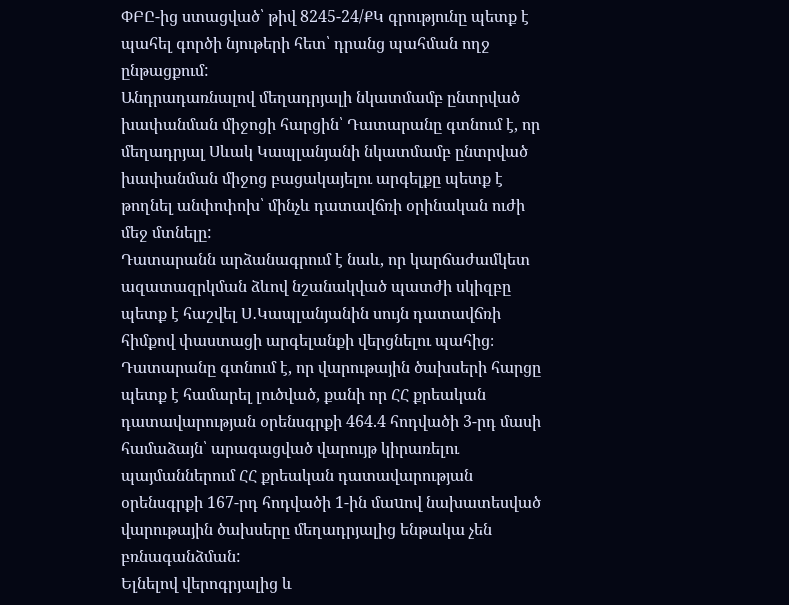ՓԲԸ-ից ստացված՝ թիվ 8245-24/ՔԿ գրությունը պետք է պահել գործի նյութերի հետ՝ դրանց պահման ողջ ընթացքում:
Անդրադառնալով մեղադրյալի նկատմամբ ընտրված խափանման միջոցի հարցին՝ Դատարանը գտնում է, որ մեղադրյալ Սևակ Կապլանյանի նկատմամբ ընտրված խափանման միջոց բացակայելու արգելքը պետք է թողնել անփոփոխ՝ մինչև դատավճռի օրինական ուժի մեջ մտնելը:
Դատարանն արձանագրում է նաև, որ կարճաժամկետ ազատազրկման ձևով նշանակված պատժի սկիզբը պետք է հաշվել Ս․Կապլանյանին սույն դատավճռի հիմքով փաստացի արգելանքի վերցնելու պահից։
Դատարանը գտնում է, որ վարութային ծախսերի հարցը պետք է համարել լուծված, քանի որ ՀՀ քրեական դատավարության օրենսգրքի 464.4 հոդվածի 3-րդ մասի համաձայն՝ արագացված վարույթ կիրառելու պայմաններում ՀՀ քրեական դատավարության օրենսգրքի 167-րդ հոդվածի 1-ին մաuով նախատեսված վարութային ծախսերը մեղադրյալից ենթակա չեն բռնագանձման:
Ելնելով վերոգրյալից և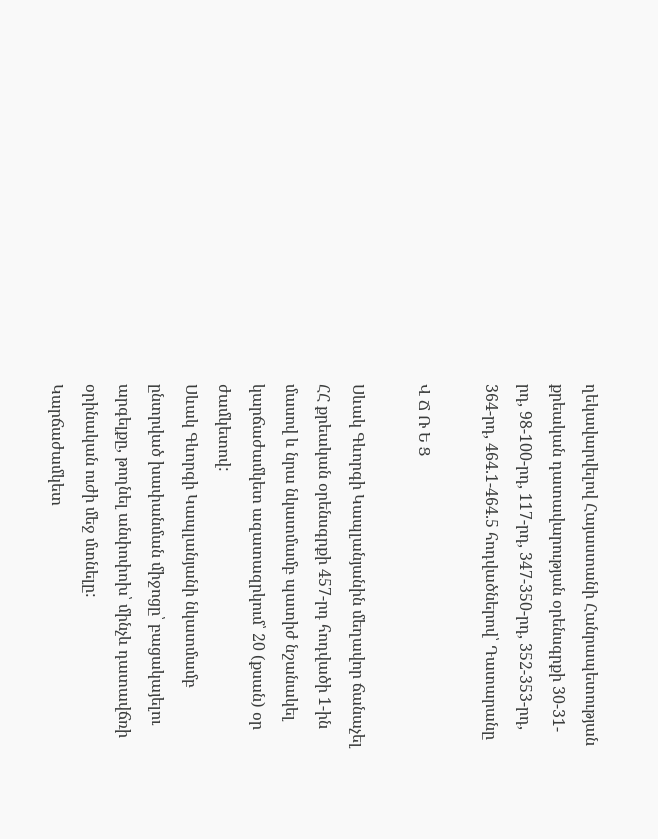ղեկավարվելով Հայաստանի Հանրապետության քրեական դատավարության օրենսգրքի 30-31-րդ, 98-100-րդ, 117-րդ, 347-350-րդ, 352-353-րդ, 364-րդ, 464.1-464.5 հոդվածներով՝ Դատարանը

Վ Ճ Ռ Ե Ց

Սևակ Գևորգի Կապլանյանին մեղավոր ճանաչել ՀՀ քրեական օրենսգրքի 457-րդ հոդվածի 1-ին մասով և նրա նկատմամբ պատիժ նշանակել կարճաժամկետ ազատազրկում՝ 20 (քսան) օր ժամկետով:
Սևակ Գևորգի Կապլանյանի նկատմամբ ընտրված խափանման միջոցը՝ բացակայելու արգելքը, թողնել անփոփոխ՝ մինչև դատավճռի օրինական ուժի մեջ մտնելը:
Կարճաժամկետ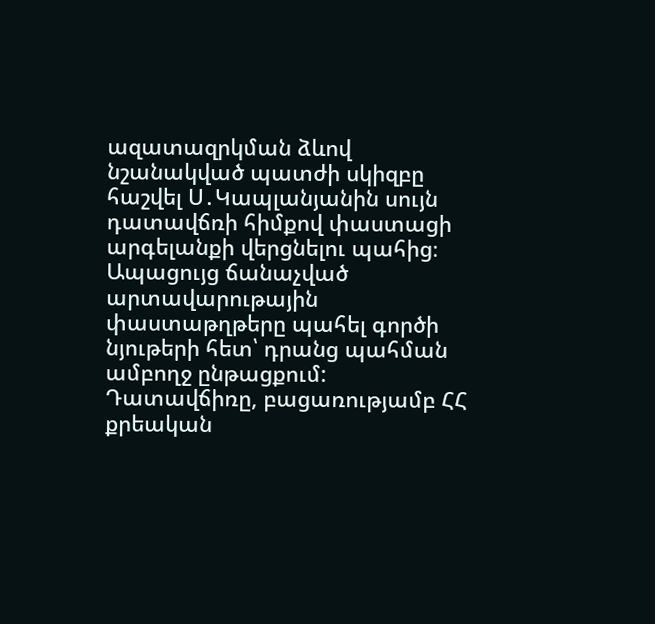ազատազրկման ձևով նշանակված պատժի սկիզբը հաշվել Ս․Կապլանյանին սույն դատավճռի հիմքով փաստացի արգելանքի վերցնելու պահից։
Ապացույց ճանաչված արտավարութային փաստաթղթերը պահել գործի նյութերի հետ՝ դրանց պահման ամբողջ ընթացքում:
Դատավճիռը, բացառությամբ ՀՀ քրեական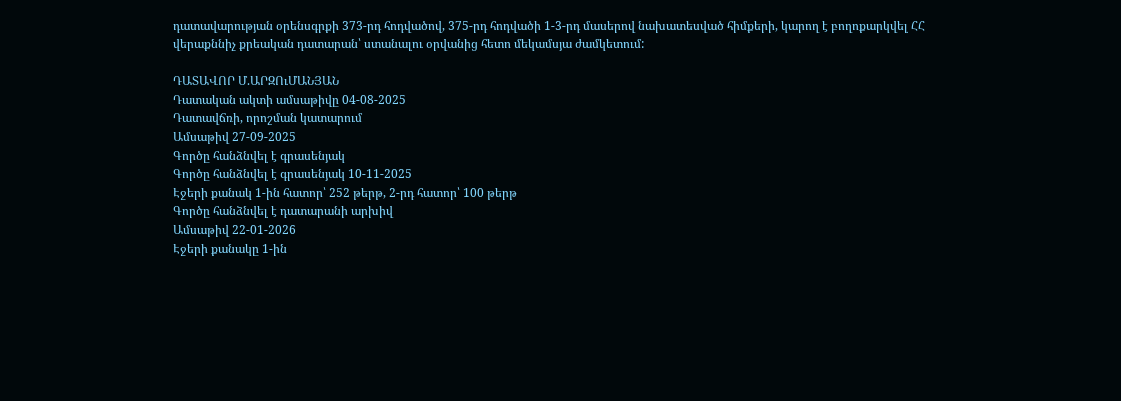դատավարության օրենսգրքի 373-րդ հոդվածով, 375-րդ հոդվածի 1-3-րդ մասերով նախատեսված հիմքերի, կարող է բողոքարկվել ՀՀ վերաքննիչ քրեական դատարան՝ ստանալու օրվանից հետո մեկամսյա ժամկետում:

ԴԱՏԱՎՈՐ Մ.ԱՐԶՈւՄԱՆՅԱՆ
Դատական ակտի ամսաթիվը 04-08-2025
Դատավճռի, որոշման կատարում
Ամսաթիվ 27-09-2025
Գործը հանձնվել է գրասենյակ
Գործը հանձնվել է գրասենյակ 10-11-2025
Էջերի քանակ 1-ին հատոր՝ 252 թերթ, 2-րդ հատոր՝ 100 թերթ
Գործը հանձնվել է դատարանի արխիվ
Ամսաթիվ 22-01-2026
Էջերի քանակը 1-ին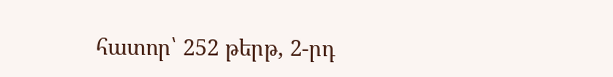հատոր՝ 252 թերթ, 2-րդ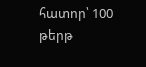հատոր՝ 100 թերթ